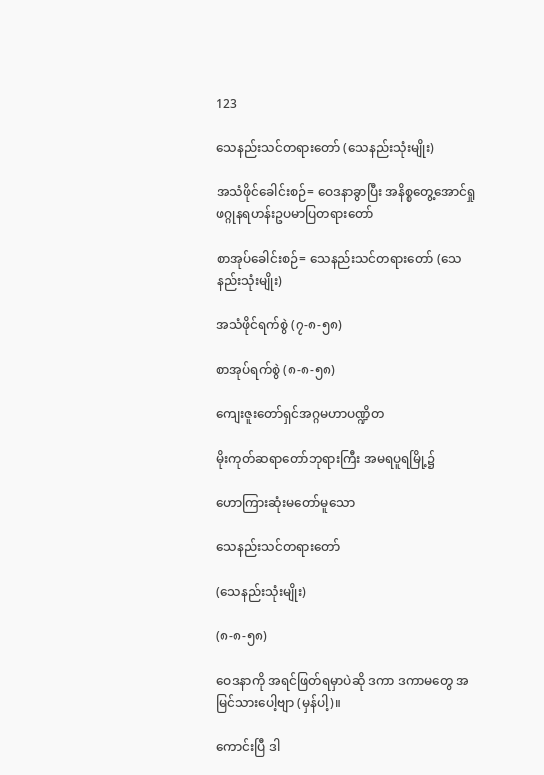123

သေနည်းသင်တရားတော် (သေနည်းသုံးမျိုး)

အသံဖိုင်ခေါင်းစဉ်= ဝေဒနာခွာပြီး အနိစ္စတွေ့အောင်ရှု ဖဂ္ဂုနရဟန်းဥပမာပြတရားတော်

စာအုပ်ခေါင်းစဉ်= သေနည်းသင်တရားတော် (သေနည်းသုံးမျိုး)

အသံဖိုင်ရက်စွဲ (၇-၈-၅၈)

စာအုပ်ရက်စွဲ (၈-၈-၅၈)

ကျေးဇူးတော်ရှင်အဂ္ဂမဟာပဏ္ဍိတ

မိုးကုတ်ဆရာတော်ဘုရားကြီး အမရပူရမြို့၌

ဟောကြားဆုံးမတော်မူသော

သေနည်းသင်တရားတော်

(သေနည်းသုံးမျိုး)

(၈-၈-၅၈)

ဝေဒနာကို အရင်ဖြတ်ရမှာပဲဆို ဒကာ ဒကာမတွေ အမြင်သားပေါ့ဗျာ (မှန်ပါ့)။

ကောင်းပြီ ဒါ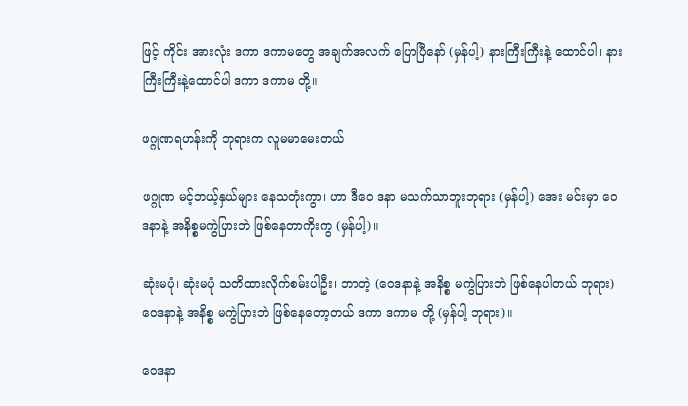ဖြင့် ကိုင်း အားလုံး ဒကာ ဒကာမတွေ အချက်အလက် ပြောပြီနော် (မှန်ပါ့) နားကြီးကြီးနဲ့ ထောင်ပါ၊ နားကြီးကြီးနဲ့ထောင်ပါ ဒကာ ဒကာမ တို့။

ဖဂ္ဂုဏရဟန်းကို ဘုရားက လူမမာမေးတယ်

ဖဂ္ဂုဏ မင့်ဘယ့်နှယ်များ နေသတုံးကွာ၊ ဟာ ဒီဝေ ဒနာ မသက်သာဘူးဘုရား (မှန်ပါ့) အေး မင်းမှာ ဝေဒနာနဲ့ အနိစ္စမကွဲပြားဘဲ ဖြစ်နေတာကိုးကွ (မှန်ပါ့)။

ဆုံးမပုံ၊ ဆုံးမပုံ သတိထားလိုက်စမ်းပါဦး၊ ဘာတဲ့ (ဝေဒနာနဲ့ အနိစ္စ မကွဲပြားဘဲ ဖြစ်နေပါတယ် ဘုရား) ဝေဒနာနဲ့ အနိစ္စ မကွဲပြားဘဲ ဖြစ်နေတော့တယ် ဒကာ ဒကာမ တို့ (မှန်ပါ့ ဘုရား)။

ဝေဒနာ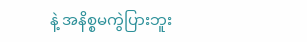နဲ့ အနိစ္စမကွဲပြားဘူး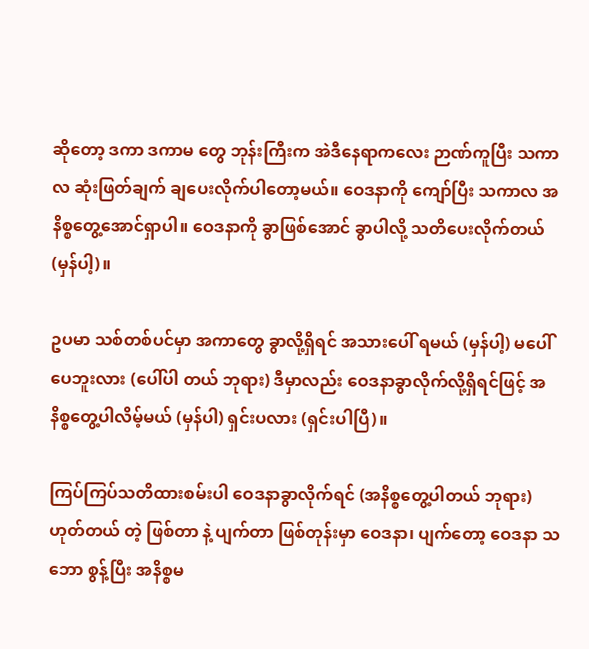ဆိုတော့ ဒကာ ဒကာမ တွေ ဘုန်းကြီးက အဲဒီနေရာကလေး ဉာဏ်ကူပြီး သကာလ ဆုံးဖြတ်ချက် ချပေးလိုက်ပါတော့မယ်။ ဝေဒနာကို ကျော်ပြီး သကာလ အနိစ္စတွေ့အောင်ရှာပါ။ ဝေဒနာကို ခွာဖြစ်အောင် ခွာပါလို့ သတိပေးလိုက်တယ် (မှန်ပါ့)။

ဥပမာ သစ်တစ်ပင်မှာ အကာတွေ ခွာလို့ရှိရင် အသားပေါ် ရမယ် (မှန်ပါ့) မပေါ်ပေဘူးလား (ပေါ်ပါ တယ် ဘုရား) ဒီမှာလည်း ဝေဒနာခွာလိုက်လို့ရှိရင်ဖြင့် အနိစ္စတွေ့ပါလိမ့်မယ် (မှန်ပါ) ရှင်းပလား (ရှင်းပါပြီ)။

ကြပ်ကြပ်သတိထားစမ်းပါ ဝေဒနာခွာလိုက်ရင် (အနိစ္စတွေ့ပါတယ် ဘုရား) ဟုတ်တယ် တဲ့ ဖြစ်တာ နဲ့ ပျက်တာ ဖြစ်တုန်းမှာ ဝေဒနာ၊ ပျက်တော့ ဝေဒနာ သဘော စွန့်ပြီး အနိစ္စမ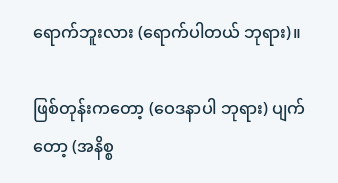ရောက်ဘူးလား (ရောက်ပါတယ် ဘုရား)။

ဖြစ်တုန်းကတော့ (ဝေဒနာပါ ဘုရား) ပျက် တော့ (အနိစ္စ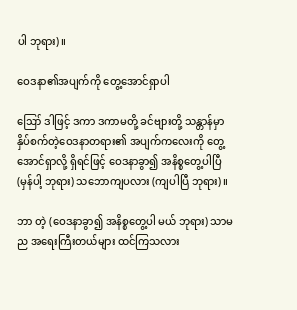ပါ ဘုရား)။

ဝေဒနာ၏အပျက်ကို တွေ့အောင်ရှာပါ

ဪ ဒါဖြင့် ဒကာ ဒကာမတို့ ခင်ဗျားတို့ သန္တာန်မှာ နှိပ်စက်တဲ့ဝေဒနာတရား၏ အပျက်ကလေးကို တွေ့အောင်ရှာလို့ ရှိရင်ဖြင့် ဝေဒနာခွာ၍ အနိစ္စတွေ့ပါပြီ (မှန်ပါ့ ဘုရား) သဘောကျပလား (ကျပါပြီ ဘုရား)။

ဘာ တဲ့ (ဝေဒနာခွာ၍ အနိစ္စတွေ့ပါ မယ် ဘုရား) သာမည အရေးကြီးတယ်များ ထင်ကြသလား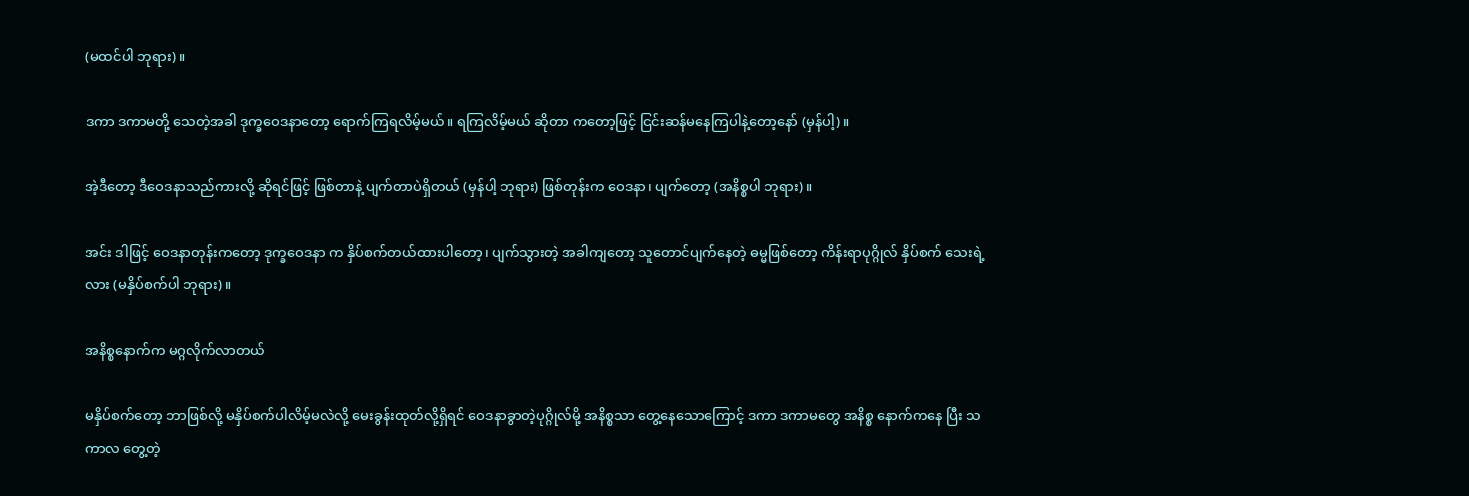(မထင်ပါ ဘုရား)။

ဒကာ ဒကာမတို့ သေတဲ့အခါ ဒုက္ခဝေဒနာတော့ ရောက်ကြရလိမ့်မယ်။ ရကြလိမ့်မယ် ဆိုတာ ကတော့ဖြင့် ငြင်းဆန်မနေကြပါနဲ့တော့နော် (မှန်ပါ့)။

အဲ့ဒီတော့ ဒီဝေဒနာသည်ကားလို့ ဆိုရင်ဖြင့် ဖြစ်တာနဲ့ ပျက်တာပဲရှိတယ် (မှန်ပါ့ ဘုရား) ဖြစ်တုန်းက ဝေဒနာ၊ ပျက်တော့ (အနိစ္စပါ ဘုရား)။

အင်း ဒါဖြင့် ဝေဒနာတုန်းကတော့ ဒုက္ခဝေဒနာ က နှိပ်စက်တယ်ထားပါတော့၊ ပျက်သွားတဲ့ အခါကျတော့ သူတောင်ပျက်နေတဲ့ ဓမ္မဖြစ်တော့ ကိန်းရာပုဂ္ဂိုလ် နှိပ်စက် သေးရဲ့လား (မနှိပ်စက်ပါ ဘုရား)။

အနိစ္စနောက်က မဂ္ဂလိုက်လာတယ်

မနှိပ်စက်တော့ ဘာဖြစ်လို့ မနှိပ်စက်ပါလိမ့်မလဲလို့ မေးခွန်းထုတ်လို့ရှိရင် ဝေဒနာခွာတဲ့ပုဂ္ဂိုလ်မို့ အနိစ္စသာ တွေ့နေသောကြောင့် ဒကာ ဒကာမတွေ အနိစ္စ နောက်ကနေ ပြီး သကာလ တွေ့တဲ့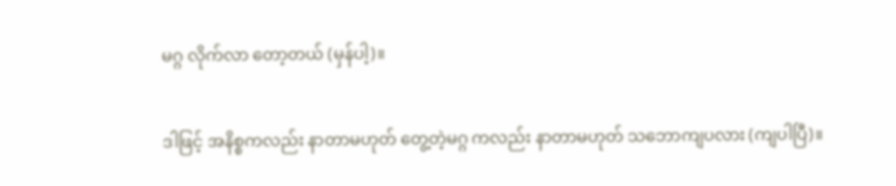မဂ္ဂ လိုက်လာ တော့တယ် (မှန်ပါ့)။

ဒါဖြင့် အနိစ္စကလည်း နာတာမဟုတ် တွေ့တဲ့မဂ္ဂ ကလည်း နာတာမဟုတ် သဘောကျပလား (ကျပါပြီ)။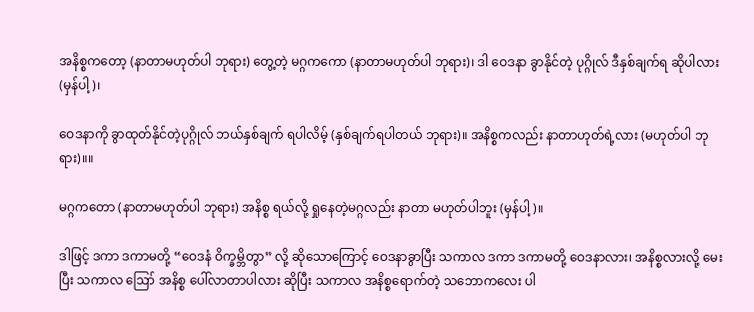အနိစ္စကတော့ (နာတာမဟုတ်ပါ ဘုရား) တွေ့တဲ့ မဂ္ဂကကော (နာတာမဟုတ်ပါ ဘုရား)၊ ဒါ ဝေဒနာ ခွာနိုင်တဲ့ ပုဂ္ဂိုလ် ဒီနှစ်ချက်ရ ဆိုပါလား (မှန်ပါ့)၊

ဝေဒနာကို ခွာထုတ်နိုင်တဲ့ပုဂ္ဂိုလ် ဘယ်နှစ်ချက် ရပါလိမ့် (နှစ်ချက်ရပါတယ် ဘုရား)။ အနိစ္စကလည်း နာတာဟုတ်ရဲ့လား (မဟုတ်ပါ ဘုရား)။။

မဂ္ဂကတော (နာတာမဟုတ်ပါ ဘုရား) အနိစ္စ ရယ်လို့ ရှုနေတဲ့မဂ္ဂလည်း နာတာ မဟုတ်ပါဘူး (မှန်ပါ့)။

ဒါဖြင့် ဒကာ ဒကာမတို့ “ဝေဒနံ ဝိက္ခမ္ဘိတွာ” လို့ ဆိုသောကြောင့် ဝေဒနာခွာပြီး သကာလ ဒကာ ဒကာမတို့ ဝေဒနာလား၊ အနိစ္စလားလို့ မေးပြီး သကာလ ဪ အနိစ္စ ပေါ်လာတာပါလား ဆိုပြီး သကာလ အနိစ္စရောက်တဲ့ သဘောကလေး ပါ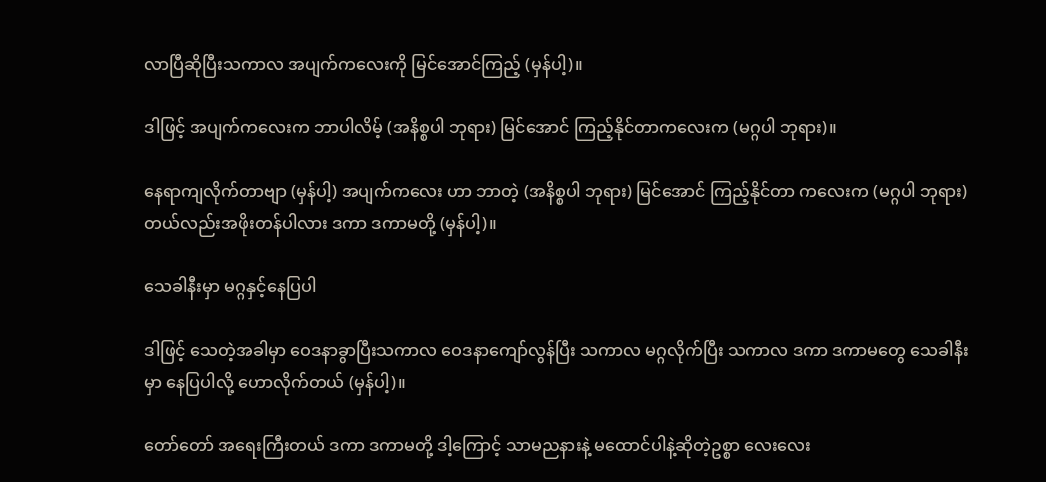လာပြီဆိုပြီးသကာလ အပျက်ကလေးကို မြင်အောင်ကြည့် (မှန်ပါ့)။

ဒါဖြင့် အပျက်ကလေးက ဘာပါလိမ့် (အနိစ္စပါ ဘုရား) မြင်အောင် ကြည့်နိုင်တာကလေးက (မဂ္ဂပါ ဘုရား)။

နေရာကျလိုက်တာဗျာ (မှန်ပါ့) အပျက်ကလေး ဟာ ဘာတဲ့ (အနိစ္စပါ ဘုရား) မြင်အောင် ကြည့်နိုင်တာ ကလေးက (မဂ္ဂပါ ဘုရား) တယ်လည်းအဖိုးတန်ပါလား ဒကာ ဒကာမတို့ (မှန်ပါ့)။

သေခါနီးမှာ မဂ္ဂနှင့်နေပြပါ

ဒါဖြင့် သေတဲ့အခါမှာ ဝေဒနာခွာပြီးသကာလ ဝေဒနာကျော်လွန်ပြီး သကာလ မဂ္ဂလိုက်ပြီး သကာလ ဒကာ ဒကာမတွေ သေခါနီးမှာ နေပြပါလို့ ဟောလိုက်တယ် (မှန်ပါ့)။

တော်တော် အရေးကြီးတယ် ဒကာ ဒကာမတို့ ဒါ့ကြောင့် သာမညနားနဲ့ မထောင်ပါနဲ့ဆိုတဲ့ဥစ္စာ လေးလေး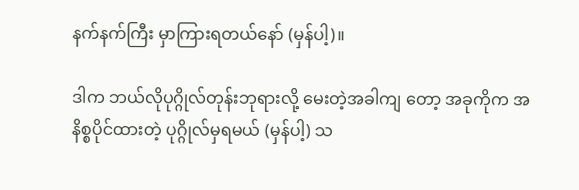နက်နက်ကြီး မှာကြားရတယ်နော် (မှန်ပါ့)။

ဒါက ဘယ်လိုပုဂ္ဂိုလ်တုန်းဘုရားလို့ မေးတဲ့အခါကျ တော့ အခုကိုက အနိစ္စပိုင်ထားတဲ့ ပုဂ္ဂိုလ်မှရမယ် (မှန်ပါ့) သ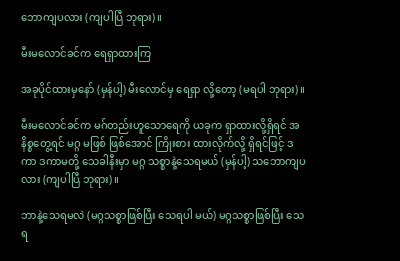ဘောကျပလား (ကျပါပြီ ဘုရား)။

မီးမလောင်ခင်က ရေရှာထားကြ

အခုပိုင်ထားမှနော် (မှန်ပါ့) မီးလောင်မှ ရေရှာ လို့တော့ (မရပါ ဘုရား)။

မီးမလောင်ခင်က မဂ်တည်းဟူသောရေကို ယခုက ရှာထားလို့ရှိရင် အနိစ္စတွေ့ရင် မဂ္ဂ မဖြစ် ဖြစ်အောင် ကြိုးစား ထားလိုက်လို့ ရှိရင်ဖြင့် ဒကာ ဒကာမတို့ သေခါနီးမှာ မဂ္ဂ သစ္စာနဲ့သေရမယ် (မှန်ပါ့) သဘောကျပလား (ကျပါပြီ ဘုရား)။

ဘာနဲ့သေရမလဲ (မဂ္ဂသစ္စာဖြစ်ပြီး သေရပါ မယ်) မဂ္ဂသစ္စာဖြစ်ပြီး သေရ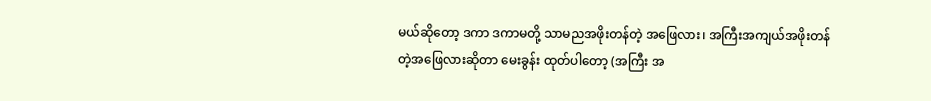မယ်ဆိုတော့ ဒကာ ဒကာမတို့ သာမညအဖိုးတန်တဲ့ အဖြေလား၊ အကြီးအကျယ်အဖိုးတန် တဲ့အဖြေလားဆိုတာ မေးခွန်း ထုတ်ပါတော့ (အကြီး အ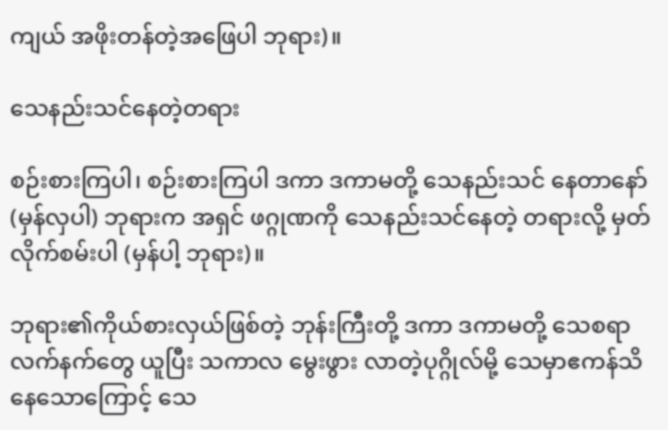ကျယ် အဖိုးတန်တဲ့အဖြေပါ ဘုရား)။

သေနည်းသင်နေတဲ့တရား

စဉ်းစားကြပါ၊ စဉ်းစားကြပါ ဒကာ ဒကာမတို့ သေနည်းသင် နေတာနော် (မှန်လှပါ) ဘုရားက အရှင် ဖဂ္ဂုဏကို သေနည်းသင်နေတဲ့ တရားလို့ မှတ်လိုက်စမ်းပါ (မှန်ပါ့ ဘုရား)။

ဘုရား၏ကိုယ်စားလှယ်ဖြစ်တဲ့ ဘုန်းကြီးတို့ ဒကာ ဒကာမတို့ သေစရာလက်နက်တွေ ယူပြီး သကာလ မွေးဖွား လာတဲ့ပုဂ္ဂိုလ်မို့ သေမှာဧကန်သိနေသောကြောင့် သေ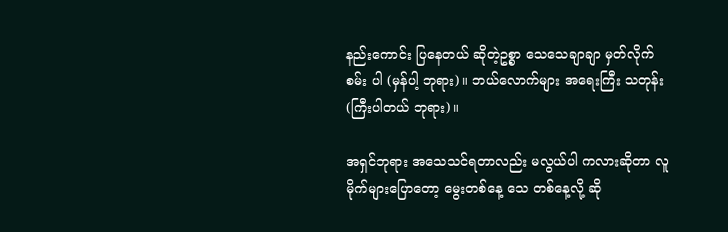နည်းကောင်း ပြနေတယ် ဆိုတဲ့ဥစ္စာ သေသေချာချာ မှတ်လိုက်စမ်း ပါ (မှန်ပါ့ ဘုရား)။ ဘယ်လောက်များ အရေးကြီး သတုန်း (ကြီးပါတယ် ဘုရား)။

အရှင်ဘုရား အသေသင်ရတာလည်း မလွယ်ပါ ကလားဆိုတာ လူမိုက်များပြောတော့ မွေးတစ်နေ့ သေ တစ်နေ့လို့ ဆို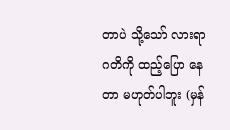တာပဲ သို့သော် လားရာဂတိကို ထည့်ပြော နေတာ မဟုတ်ပါဘူး (မှန်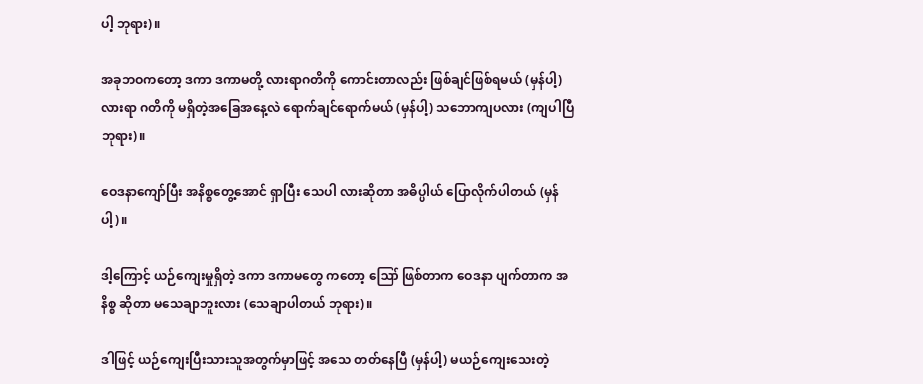ပါ့ ဘုရား)။

အခုဘဝကတော့ ဒကာ ဒကာမတို့ လားရာဂတိကို ကောင်းတာလည်း ဖြစ်ချင်ဖြစ်ရမယ် (မှန်ပါ့) လားရာ ဂတိကို မရှိတဲ့အခြေအနေ့လဲ ရောက်ချင်ရောက်မယ် (မှန်ပါ့) သဘောကျပလား (ကျပါပြီ ဘုရား)။

ဝေဒနာကျော်ပြီး အနိစ္စတွေ့အောင် ရှာပြီး သေပါ လားဆိုတာ အဓိပ္ပါယ် ပြောလိုက်ပါတယ် (မှန်ပါ့)။

ဒါ့ကြောင့် ယဉ်ကျေးမှုရှိတဲ့ ဒကာ ဒကာမတွေ ကတော့ ဪ ဖြစ်တာက ဝေဒနာ ပျက်တာက အနိစ္စ ဆိုတာ မသေချာဘူးလား (သေချာပါတယ် ဘုရား)။

ဒါဖြင့် ယဉ်ကျေးပြီးသားသူအတွက်မှာဖြင့် အသေ တတ်နေပြီ (မှန်ပါ့) မယဉ်ကျေးသေးတဲ့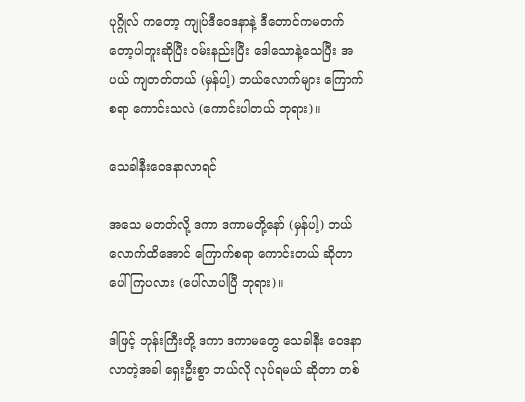ပုဂ္ဂိုလ် ကတော့ ကျုပ်ဒီဝေဒနာနဲ့ ဒီတောင်ကမတက်တော့ပါဘူးဆိုပြီး ဝမ်းနည်းပြီး ဒေါသောနဲ့သေပြီး အပယ် ကျတတ်တယ် (မှန်ပါ့) ဘယ်လောက်များ ကြောက်စရာ ကောင်းသလဲ (ကောင်းပါတယ် ဘုရား)။

သေခါနီးဝေဒနာလာရင်

အသေ မတတ်လို့ ဒကာ ဒကာမတို့နော် (မှန်ပါ့) ဘယ်လောက်ထိအောင် ကြောက်စရာ ကောင်းတယ် ဆိုတာ ပေါ်ကြပလား (ပေါ်လာပါပြီ ဘုရား)။

ဒါဖြင့် ဘုန်းကြီးတို့ ဒကာ ဒကာမတွေ သေခါနီး ဝေဒနာလာတဲ့အခါ ရှေးဦးစွာ ဘယ်လို လုပ်ရမယ် ဆိုတာ တစ်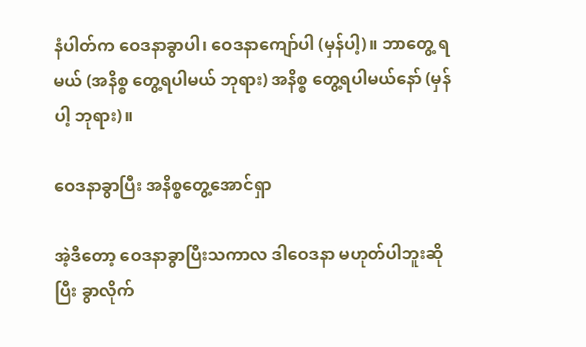နံပါတ်က ဝေဒနာခွာပါ၊ ဝေဒနာကျော်ပါ (မှန်ပါ့)။ ဘာတွေ့ ရမယ် (အနိစ္စ တွေ့ရပါမယ် ဘုရား) အနိစ္စ တွေ့ရပါမယ်နော် (မှန်ပါ့ ဘုရား)။

ဝေဒနာခွာပြီး အနိစ္စတွေ့အောင်ရှာ

အဲ့ဒီတော့ ဝေဒနာခွာပြီးသကာလ ဒါဝေဒနာ မဟုတ်ပါဘူးဆိုပြီး ခွာလိုက်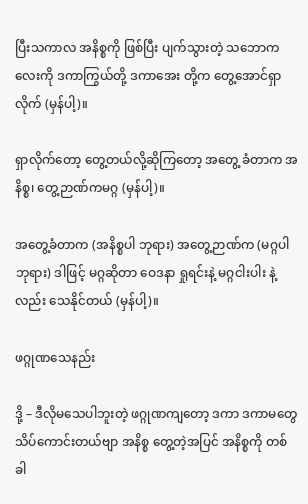ပြီးသကာလ အနိစ္စကို ဖြစ်ပြီး ပျက်သွားတဲ့ သဘောကလေးကို ဒကာကြွယ်တို့ ဒကာအေး တို့က တွေ့အောင်ရှာလိုက် (မှန်ပါ့)။

ရှာလိုက်တော့ တွေ့တယ်လို့ဆိုကြတော့ အတွေ့ ခံတာက အနိစ္စ၊ တွေ့ဉာဏ်ကမဂ္ဂ (မှန်ပါ့)။

အတွေ့ခံတာက (အနိစ္စပါ ဘုရား) အတွေ့ဉာဏ်က (မဂ္ဂပါ ဘုရား) ဒါဖြင့် မဂ္ဂဆိုတာ ဝေဒနာ ရှုရင်းနဲ့ မဂ္ဂငါးပါး နဲ့လည်း သေနိုင်တယ် (မှန်ပါ့)။

ဖဂ္ဂုဏသေနည်း

ဒို့ – ဒီလိုမသေပါဘူးတဲ့ ဖဂ္ဂုဏကျတော့ ဒကာ ဒကာမတွေ သိပ်ကောင်းတယ်ဗျာ အနိစ္စ တွေ့တဲ့အပြင် အနိစ္စကို တစ်ခါ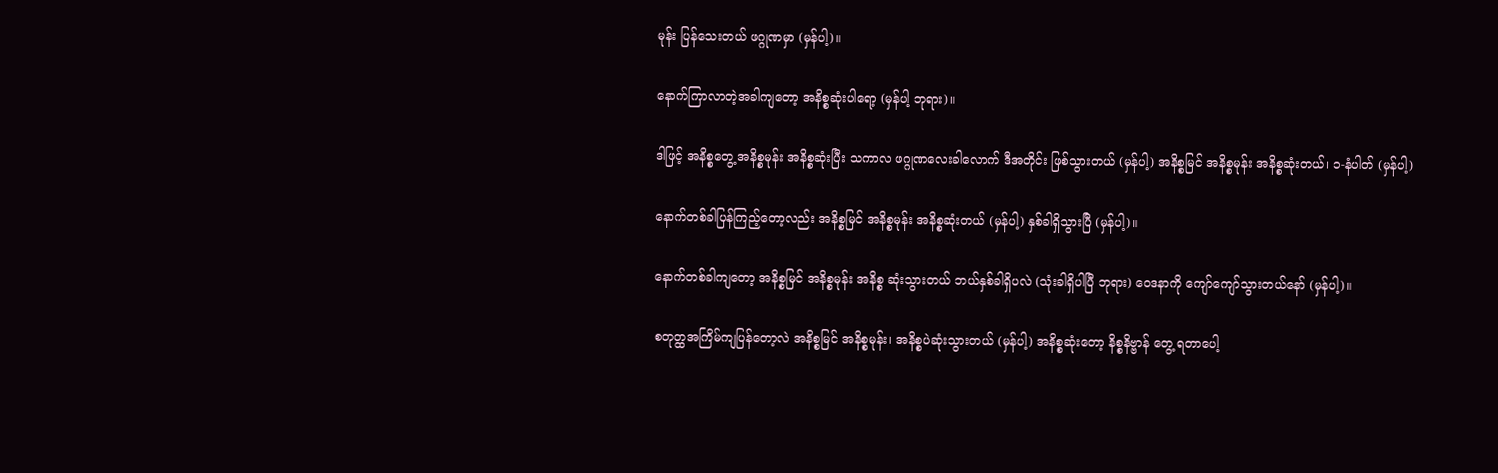မုန်း ပြန်သေးတယ် ဖဂ္ဂုဏမှာ (မှန်ပါ့)။

နောက်ကြာလာတဲ့အခါကျတော့ အနိစ္စဆုံးပါရော့ (မှန်ပါ့ ဘုရား)။

ဒါဖြင့် အနိစ္စတွေ့ အနိစ္စမုန်း အနိစ္စဆုံးပြီး သကာလ ဖဂ္ဂုဏလေးခါလောက် ဒီအတိုင်း ဖြစ်သွားတယ် (မှန်ပါ့) အနိစ္စမြင် အနိစ္စမုန်း အနိစ္စဆုံးတယ်၊ ၁-နံပါတ် (မှန်ပါ့)

နောက်တစ်ခါပြန်ကြည့်တော့လည်း အနိစ္စမြင် အနိစ္စမုန်း အနိစ္စဆုံးတယ် (မှန်ပါ့) နှစ်ခါရှိသွားပြီ (မှန်ပါ့)။

နောက်တစ်ခါကျတော့ အနိစ္စမြင် အနိစ္စမုန်း အနိစ္စ ဆုံးသွားတယ် ဘယ်နှစ်ခါရှိပလဲ (သုံးခါရှိပါပြီ ဘုရား) ဝေဒနာကို ကျော်ကျော်သွားတယ်နော် (မှန်ပါ့)။

စတုတ္ထအကြိမ်ကျပြန်တော့လဲ အနိစ္စမြင် အနိစ္စမုန်း၊ အနိစ္စပဲဆုံးသွားတယ် (မှန်ပါ့) အနိစ္စဆုံးတော့ နိစ္စနိဗ္ဗာန် တွေ့ ရတာပေါ့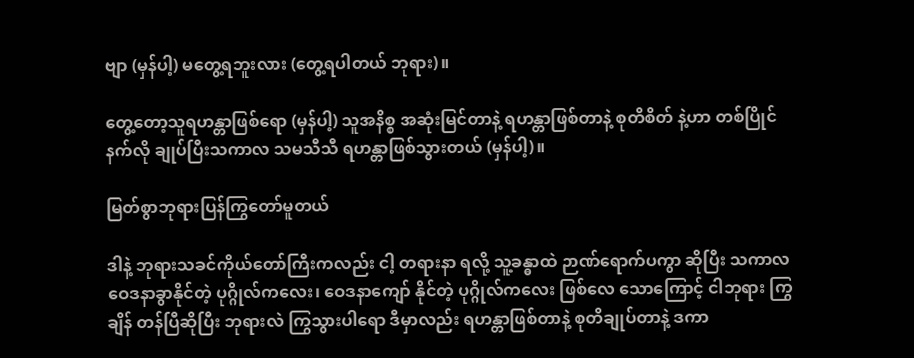ဗျာ (မှန်ပါ့) မတွေ့ရဘူးလား (တွေ့ရပါတယ် ဘုရား)။

တွေ့တော့သူရဟန္တာဖြစ်ရော (မှန်ပါ့) သူအနိစ္စ အဆုံးမြင်တာနဲ့ ရဟန္တာဖြစ်တာနဲ့ စုတိစိတ် နဲ့ဟာ တစ်ပြိုင် နက်လို ချုပ်ပြီးသကာလ သမသီသီ ရဟန္တာဖြစ်သွားတယ် (မှန်ပါ့)။

မြတ်စွာဘုရားပြန်ကြွတော်မူတယ်

ဒါနဲ့ ဘုရားသခင်ကိုယ်တော်ကြီးကလည်း ငါ့ တရားနာ ရလို့ သူ့ခန္ဓာထဲ ဉာဏ်ရောက်ပကွာ ဆိုပြီး သကာလ ဝေဒနာခွာနိုင်တဲ့ ပုဂ္ဂိုလ်ကလေး၊ ဝေဒနာကျော် နိုင်တဲ့ ပုဂ္ဂိုလ်ကလေး ဖြစ်လေ သောကြောင့် ငါဘုရား ကြွချိန် တန်ပြီဆိုပြီး ဘုရားလဲ ကြွသွားပါရော ဒီမှာလည်း ရဟန္တာဖြစ်တာနဲ့ စုတိချုပ်တာနဲ့ ဒကာ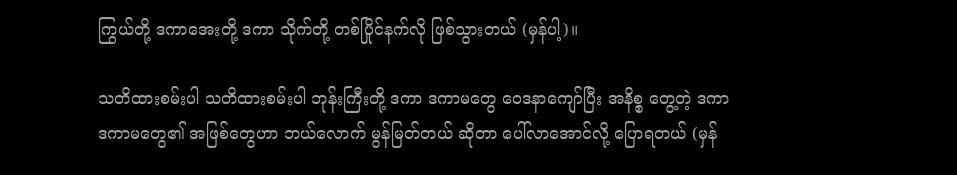ကြွယ်တို့ ဒကာအေးတို့ ဒကာ သိုက်တို့ တစ်ပြိုင်နက်လို ဖြစ်သွားတယ် (မှန်ပါ့)။

သတိထားစမ်းပါ သတိထားစမ်းပါ ဘုန်းကြီးတို့ ဒကာ ဒကာမတွေ ဝေဒနာကျော်ပြီး အနိစ္စ တွေ့တဲ့ ဒကာ ဒကာမတွေ၏ အဖြစ်တွေဟာ ဘယ်လောက် မွန်မြတ်တယ် ဆိုတာ ပေါ်လာအောင်လို့ ပြောရတယ် (မှန်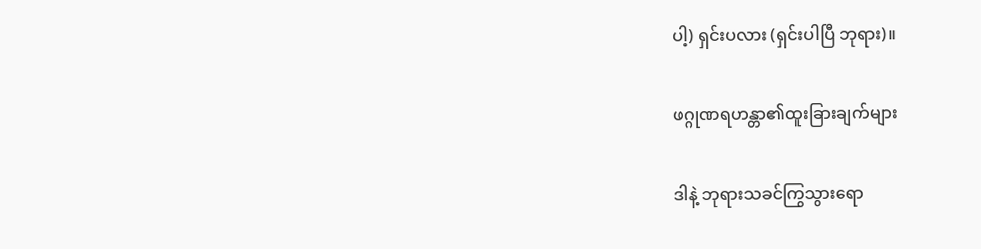ပါ့) ရှင်းပလား (ရှင်းပါပြီ ဘုရား)။

ဖဂ္ဂုဏရဟန္တာ၏ထူးခြားချက်များ

ဒါနဲ့ ဘုရားသခင်ကြွသွားရော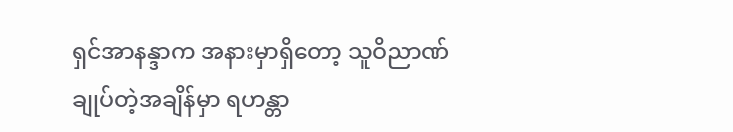ရှင်အာနန္ဒာက အနားမှာရှိတော့ သူဝိညာဏ်ချုပ်တဲ့အချိန်မှာ ရဟန္တာ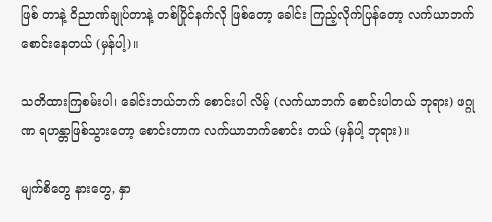ဖြစ် တာနဲ့ ဝိညာဏ်ချုပ်တာနဲ့ တစ်ပြိုင်နက်လို ဖြစ်တော့ ခေါင်း ကြည့်လိုက်ပြန်တော့ လက်ယာဘက် စောင်းနေတယ် (မှန်ပါ့)။

သတိထားကြစမ်းပါ၊ ခေါင်းဘယ်ဘက် စောင်းပါ လိမ့် (လက်ယာဘက် စောင်းပါတယ် ဘုရား) ဖဂ္ဂုဏ ရဟန္တာဖြစ်သွားတော့ စောင်းတာက လက်ယာဘက်စောင်း တယ် (မှန်ပါ့ ဘုရား)။

မျက်စိတွေ နားတွေ, နှာ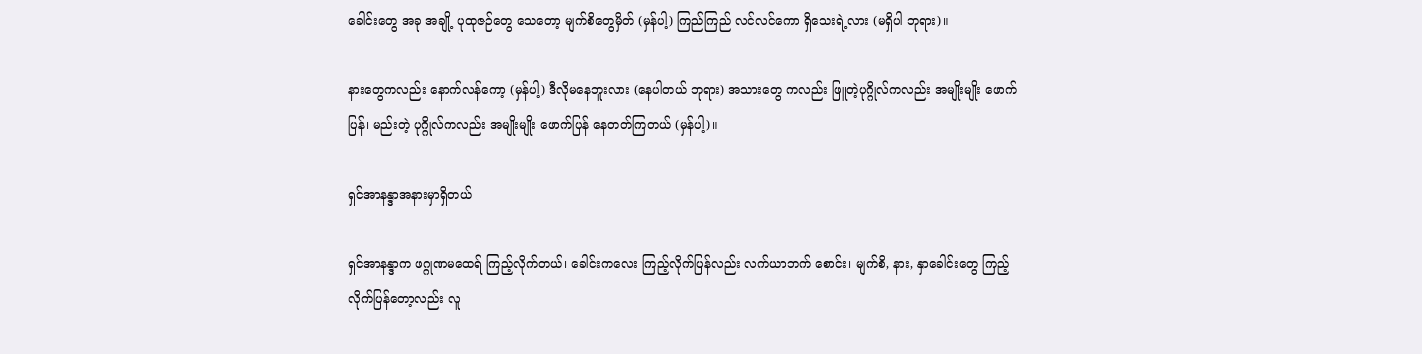ခေါင်းတွေ အခု အချို့ ပုထုဇဉ်တွေ သေတော့ မျက်စိတွေမှိတ် (မှန်ပါ့) ကြည်ကြည် လင်လင်ကော ရှိသေးရဲ့လား (မရှိပါ ဘုရား)။

နားတွေကလည်း နောက်လန်ကော့ (မှန်ပါ့) ဒီလိုမနေဘူးလား (နေပါတယ် ဘုရား) အသားတွေ ကလည်း ဖြူတဲ့ပုဂ္ဂိုလ်ကလည်း အမျိုးမျိုး ဖောက်ပြန်၊ မည်းတဲ့ ပုဂ္ဂိုလ်ကလည်း အမျိုးမျိုး ဖောက်ပြန် နေတတ်ကြတယ် (မှန်ပါ့)။

ရှင်အာနန္ဒာအနားမှာရှိတယ်

ရှင်အာနန္ဒာက ဖဂ္ဂုဏမထေရ် ကြည့်လိုက်တယ်၊ ခေါင်းကလေး ကြည့်လိုက်ပြန်လည်း လက်ယာဘက် စောင်း၊ မျက်စိ, နား, နှာခေါင်းတွေ ကြည့်လိုက်ပြန်တော့လည်း လူ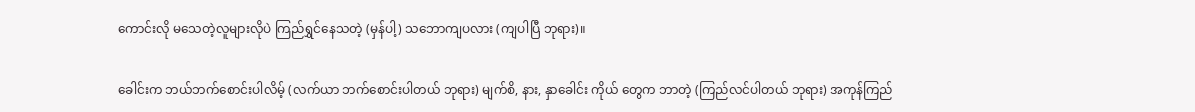ကောင်းလို မသေတဲ့လူများလိုပဲ ကြည်ရွှင်နေသတဲ့ (မှန်ပါ့) သဘောကျပလား (ကျပါပြီ ဘုရား)။

ခေါင်းက ဘယ်ဘက်စောင်းပါလိမ့် (လက်ယာ ဘက်စောင်းပါတယ် ဘုရား) မျက်စိ, နား, နှာခေါင်း ကိုယ် တွေက ဘာတဲ့ (ကြည်လင်ပါတယ် ဘုရား) အကုန်ကြည်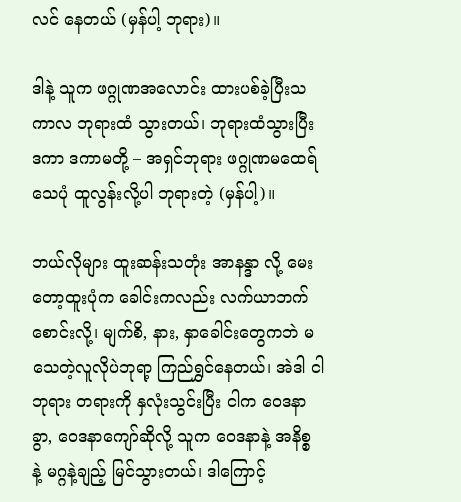လင် နေတယ် (မှန်ပါ့ ဘုရား)။

ဒါနဲ့ သူက ဖဂ္ဂုဏအလောင်း ထားပစ်ခဲ့ပြီးသကာလ ဘုရားထံ သွားတယ်၊ ဘုရားထံသွားပြီး ဒကာ ဒကာမတို့ – အရှင်ဘုရား ဖဂ္ဂုဏမထေရ်သေပုံ ထူလွန်းလို့ပါ ဘုရားတဲ့ (မှန်ပါ့)။

ဘယ်လိုများ ထူးဆန်းသတုံး အာနန္ဒာ လို့ မေးတော့ထူးပုံက ခေါင်းကလည်း လက်ယာဘက် စောင်းလို့၊ မျက်စိ, နား, နှာခေါင်းတွေကဘဲ မသေတဲ့လူလိုပဲဘုရာ့ ကြည်ရွှင်နေတယ်၊ အဲဒါ ငါဘုရား တရားကို နှလုံးသွင်းပြီး ငါက ဝေဒနာခွာ, ဝေဒနာကျော်ဆိုလို့ သူက ဝေဒနာနဲ့ အနိစ္စ နဲ့ မဂ္ဂနဲ့ချည့် မြင်သွားတယ်၊ ဒါကြောင့်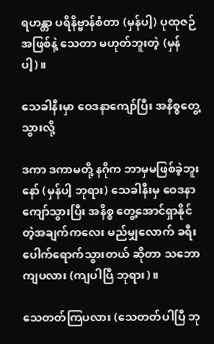ရဟန္တာ ပရိနိဗ္ဗာန်စံတာ (မှန်ပါ့) ပုထုဇဉ် အဖြစ်နဲ့ သေတာ မဟုတ်ဘူးတဲ့ (မှန်ပါ့)။

သေခါနီးမှာ ဝေဒနာကျော်ပြီး အနိစ္စတွေ့သွားလို့

ဒကာ ဒကာမတို့ နဂိုက ဘာမှမဖြစ်ခဲ့ဘူးနော် (မှန်ပါ့ ဘုရား) သေခါနီးမှ ဝေဒနာကျော်သွားပြီး အနိစ္စ တွေ့အောင်ရှာနိုင်တဲ့အချက်ကလေး မည်မျှလောက် ခရီး ပေါက်ရောက်သွားတယ် ဆိုတာ သဘောကျပလား (ကျပါပြီ ဘုရား)။

သေတတ်ကြပလား (သေတတ်ပါပြီ ဘု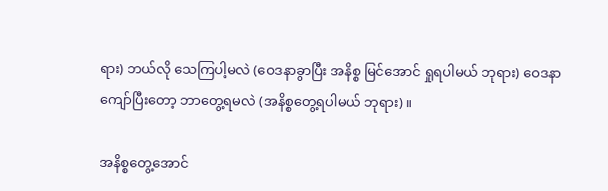ရား) ဘယ်လို သေကြပါ့မလဲ (ဝေဒနာခွာပြီး အနိစ္စ မြင်အောင် ရှုရပါမယ် ဘုရား) ဝေဒနာကျော်ပြီးတော့ ဘာတွေ့ရမလဲ (အနိစ္စတွေ့ရပါမယ် ဘုရား)။

အနိစ္စတွေ့အောင်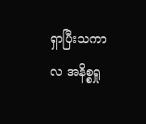ရှာပြီးသကာလ အနိစ္စရှု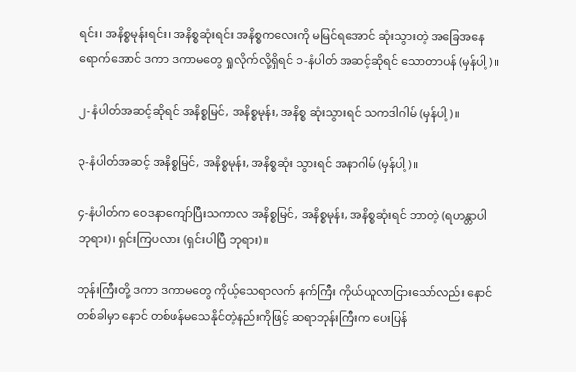ရင်း၊ အနိစ္စမုန်းရင်း၊ အနိစ္စဆုံးရင်း အနိစ္စကလေးကို မမြင်ရအောင် ဆုံးသွားတဲ့ အခြေအနေရောက်အောင် ဒကာ ဒကာမတွေ ရှုလိုက်လို့ရှိရင် ၁-နံပါတ် အဆင့်ဆိုရင် သောတာပန် (မှန်ပါ့)။

၂-နံပါတ်အဆင့်ဆိုရင် အနိစ္စမြင်, အနိစ္စမုန်း, အနိစ္စ ဆုံးသွားရင် သကဒါဂါမ် (မှန်ပါ့)။

၃-နံပါတ်အဆင့် အနိစ္စမြင်, အနိစ္စမုန်း, အနိစ္စဆုံး သွားရင် အနာဂါမ် (မှန်ပါ့)။

၄-နံပါတ်က ဝေဒနာကျော်ပြီးသကာလ အနိစ္စမြင်, အနိစ္စမုန်း, အနိစ္စဆုံးရင် ဘာတဲ့ (ရဟန္တာပါ ဘုရား)၊ ရှင်းကြပလား (ရှင်းပါပြီ ဘုရား)။

ဘုန်းကြီးတို့ ဒကာ ဒကာမတွေ ကိုယ့်သေရာလက် နက်ကြီး ကိုယ်ယူလာငြားသော်လည်း နောင်တစ်ခါမှာ နောင် တစ်ဖန်မသေနိုင်တဲ့နည်းကိုဖြင့် ဆရာဘုန်းကြီးက ပေးပြန်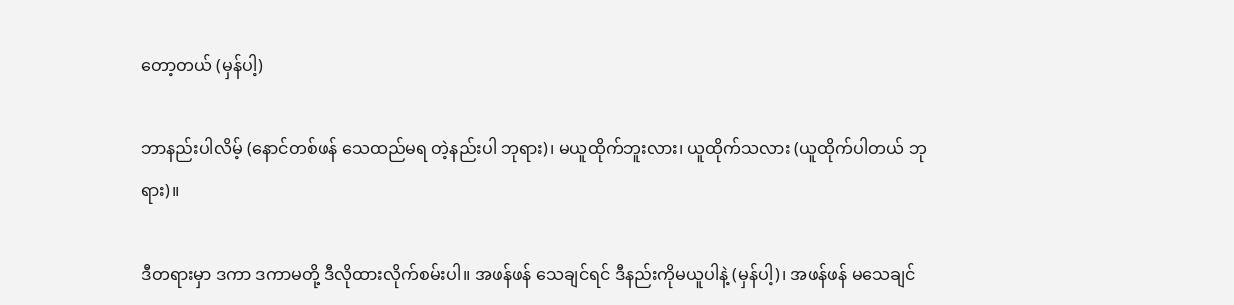တော့တယ် (မှန်ပါ့)

ဘာနည်းပါလိမ့် (နောင်တစ်ဖန် သေထည်မရ တဲ့နည်းပါ ဘုရား)၊ မယူထိုက်ဘူးလား၊ ယူထိုက်သလား (ယူထိုက်ပါတယ် ဘုရား)။

ဒီတရားမှာ ဒကာ ဒကာမတို့ ဒီလိုထားလိုက်စမ်းပါ။ အဖန်ဖန် သေချင်ရင် ဒီနည်းကိုမယူပါနဲ့ (မှန်ပါ့)၊ အဖန်ဖန် မသေချင်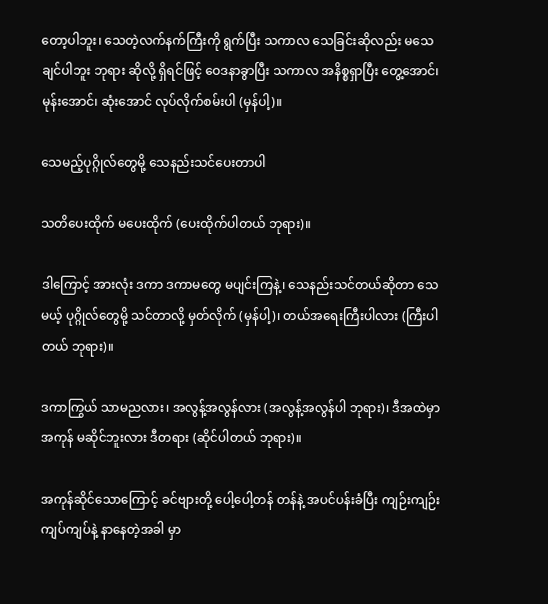တော့ပါဘူး၊ သေတဲ့လက်နက်ကြီးကို ရွက်ပြီး သကာလ သေခြင်းဆိုလည်း မသေချင်ပါဘူး ဘုရား ဆိုလို့ ရှိရင်ဖြင့် ဝေဒနာခွာပြီး သကာလ အနိစ္စရှာပြီး တွေ့အောင်၊ မုန်းအောင်၊ ဆုံးအောင် လုပ်လိုက်စမ်းပါ (မှန်ပါ့)။

သေမည့်ပုဂ္ဂိုလ်တွေမို့ သေနည်းသင်ပေးတာပါ

သတိပေးထိုက် မပေးထိုက် (ပေးထိုက်ပါတယ် ဘုရား)။

ဒါကြောင့် အားလုံး ဒကာ ဒကာမတွေ မပျင်းကြနဲ့၊ သေနည်းသင်တယ်ဆိုတာ သေမယ့် ပုဂ္ဂိုလ်တွေမို့ သင်တာလို့ မှတ်လိုက် (မှန်ပါ့)၊ တယ်အရေးကြီးပါလား (ကြီးပါ တယ် ဘုရား)။

ဒကာကြွယ် သာမညလား၊ အလွန့်အလွန်လား (အလွန့်အလွန်ပါ ဘုရား)၊ ဒီအထဲမှာ အကုန် မဆိုင်ဘူးလား ဒီတရား (ဆိုင်ပါတယ် ဘုရား)။

အကုန်ဆိုင်သောကြောင့် ခင်ဗျားတို့ ပေါ့ပေါ့တန် တန်နဲ့ အပင်ပန်းခံပြီး ကျဉ်းကျဉ်းကျပ်ကျပ်နဲ့ နာနေတဲ့အခါ မှာ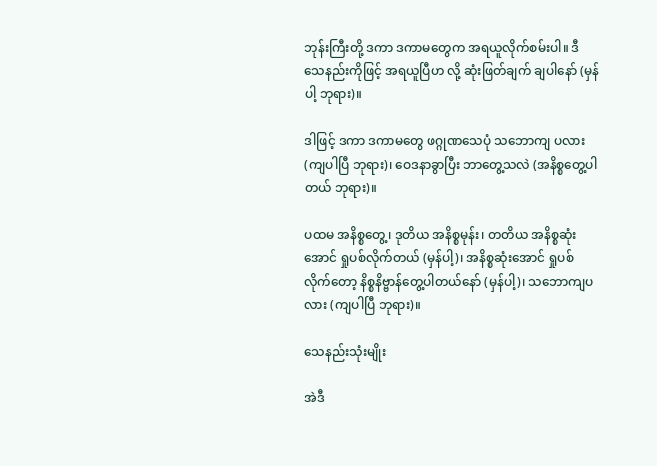ဘုန်းကြီးတို့ ဒကာ ဒကာမတွေက အရယူလိုက်စမ်းပါ။ ဒီသေနည်းကိုဖြင့် အရယူပြီဟ လို့ ဆုံးဖြတ်ချက် ချပါနော် (မှန်ပါ့ ဘုရား)။

ဒါဖြင့် ဒကာ ဒကာမတွေ ဖဂ္ဂုဏသေပုံ သဘောကျ ပလား (ကျပါပြီ ဘုရား)၊ ဝေဒနာခွာပြီး ဘာတွေ့သလဲ (အနိစ္စတွေ့ပါတယ် ဘုရား)။

ပထမ အနိစ္စတွေ့၊ ဒုတိယ အနိစ္စမုန်း၊ တတိယ အနိစ္စဆုံးအောင် ရှုပစ်လိုက်တယ် (မှန်ပါ့)၊ အနိစ္စဆုံးအောင် ရှုပစ်လိုက်တော့ နိစ္စနိဗ္ဗာန်တွေ့ပါတယ်နော် (မှန်ပါ့)၊ သဘောကျပလား (ကျပါပြီ ဘုရား)။

သေနည်းသုံးမျိုး

အဲဒီ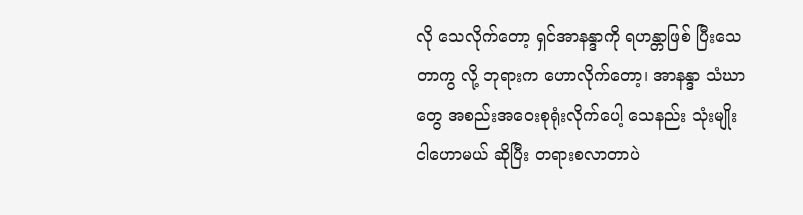လို သေလိုက်တော့ ရှင်အာနန္ဒာကို ရဟန္တာဖြစ် ပြီးသေတာကွ လို့ ဘုရားက ဟောလိုက်တော့၊ အာနန္ဒာ သံဃာတွေ အစည်းအဝေးစုရုံးလိုက်ပေါ့ သေနည်း သုံးမျိုး ငါဟောမယ် ဆိုပြီး တရားစလာတာပဲ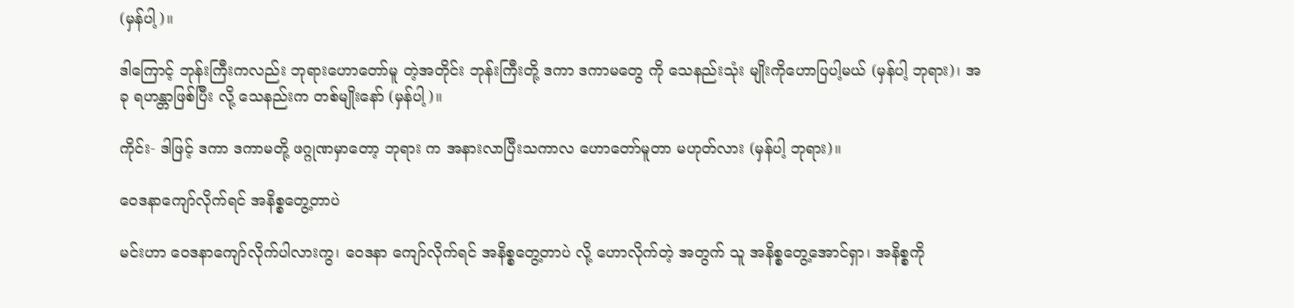(မှန်ပါ့)။

ဒါကြောင့် ဘုန်းကြီးကလည်း ဘုရားဟောတော်မူ တဲ့အတိုင်း ဘုန်းကြီးတို့ ဒကာ ဒကာမတွေ ကို သေနည်းသုံး မျိုးကိုဟောပြပါ့မယ် (မှန်ပါ့ ဘုရား)၊ အခု ရဟန္တာဖြစ်ပြီး လို့ သေနည်းက တစ်မျိုးနော် (မှန်ပါ့)။

ကိုင်း- ဒါဖြင့် ဒကာ ဒကာမတို့ ဖဂ္ဂုဏမှာတော့ ဘုရား က အနားလာပြီးသကာလ ဟောတော်မူတာ မဟုတ်လား (မှန်ပါ့ ဘုရား)။

ဝေဒနာကျော်လိုက်ရင် အနိစ္စတွေ့တာပဲ

မင်းဟာ ဝေဒနာကျော်လိုက်ပါလားကွ၊ ဝေဒနာ ကျော်လိုက်ရင် အနိစ္စတွေ့တာပဲ လို့ ဟောလိုက်တဲ့ အတွက် သူ အနိစ္စတွေ့အောင်ရှာ၊ အနိစ္စကို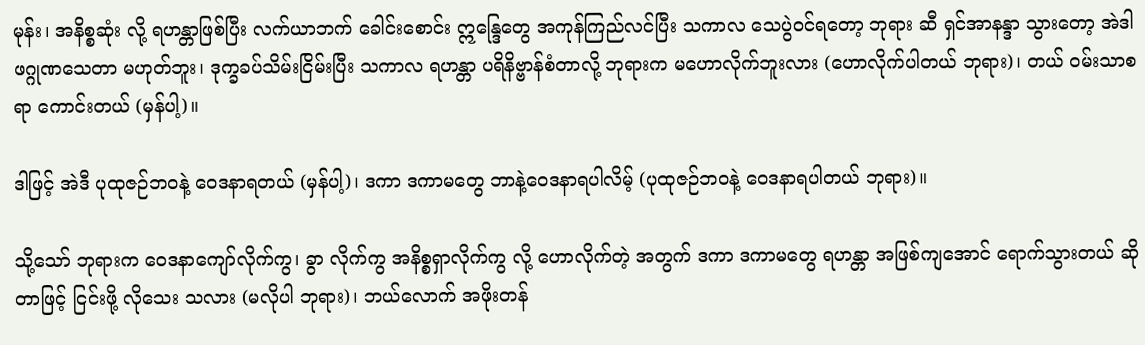မုန်း၊ အနိစ္စဆုံး လို့ ရဟန္တာဖြစ်ပြီး လက်ယာဘက် ခေါင်းစောင်း ဣန္ဒြေတွေ အကုန်ကြည်လင်ပြီး သကာလ သေပွဲဝင်ရတော့ ဘုရား ဆီ ရှင်အာနန္ဒာ သွားတော့ အဲဒါ ဖဂ္ဂုဏသေတာ မဟုတ်ဘူး၊ ဒုက္ခခပ်သိမ်းငြိမ်းပြီး သကာလ ရဟန္တာ ပရိနိဗ္ဗာန်စံတာလို့ ဘုရားက မဟောလိုက်ဘူးလား (ဟောလိုက်ပါတယ် ဘုရား)၊ တယ် ဝမ်းသာစရာ ကောင်းတယ် (မှန်ပါ့)။

ဒါဖြင့် အဲဒီ ပုထုဇဉ်ဘဝနဲ့ ဝေဒနာရတယ် (မှန်ပါ့)၊ ဒကာ ဒကာမတွေ ဘာနဲ့ဝေဒနာရပါလိမ့် (ပုထုဇဉ်ဘဝနဲ့ ဝေဒနာရပါတယ် ဘုရား)။

သို့သော် ဘုရားက ဝေဒနာကျော်လိုက်ကွ၊ ခွာ လိုက်ကွ အနိစ္စရှာလိုက်ကွ လို့ ဟောလိုက်တဲ့ အတွက် ဒကာ ဒကာမတွေ ရဟန္တာ အဖြစ်ကျအောင် ရောက်သွားတယ် ဆိုတာဖြင့် ငြင်းဖို့ လိုသေး သလား (မလိုပါ ဘုရား)၊ ဘယ်လောက် အဖိုးတန်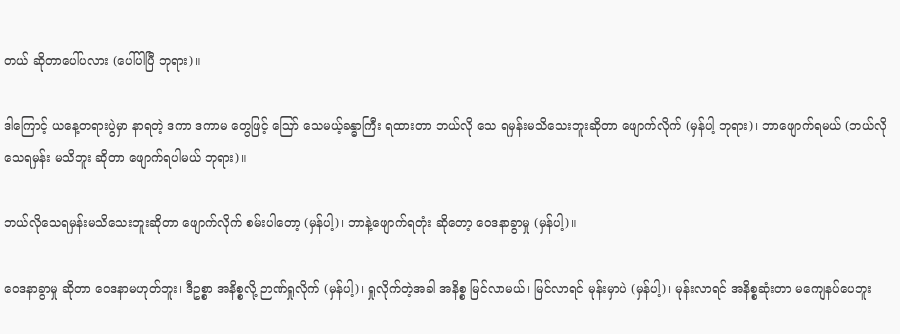တယ် ဆိုတာပေါ်ပလား (ပေါ်ပါပြီ ဘုရား)။

ဒါကြောင့် ယနေ့တရားပွဲမှာ နာရတဲ့ ဒကာ ဒကာမ တွေဖြင့် ဪ သေမယ့်ခန္ဓာကြီး ရထားတာ ဘယ်လို သေ ရမှန်းမသိသေးဘူးဆိုတာ ဖျောက်လိုက် (မှန်ပါ့ ဘုရား)၊ ဘာဖျောက်ရမယ် (ဘယ်လိုသေရမှန်း မသိဘူး ဆိုတာ ဖျောက်ရပါမယ် ဘုရား)။

ဘယ်လိုသေရမှန်းမသိသေးဘူးဆိုတာ ဖျောက်လိုက် စမ်းပါတော့ (မှန်ပါ့)၊ ဘာနဲ့ဖျောက်ရတုံး ဆိုတော့ ဝေဒနာခွာမှု (မှန်ပါ့)။

ဝေဒနာခွာမှု ဆိုတာ ဝေဒနာမဟုတ်ဘူး၊ ဒီဥစ္စာ အနိစ္စလို့ ဉာဏ်ရှုလိုက် (မှန်ပါ့)၊ ရှုလိုက်တဲ့အခါ အနိစ္စ မြင်လာမယ်၊ မြင်လာရင် မုန်းမှာပဲ (မှန်ပါ့)၊ မုန်းလာရင် အနိစ္စဆုံးတာ မကျေနပ်ပေဘူး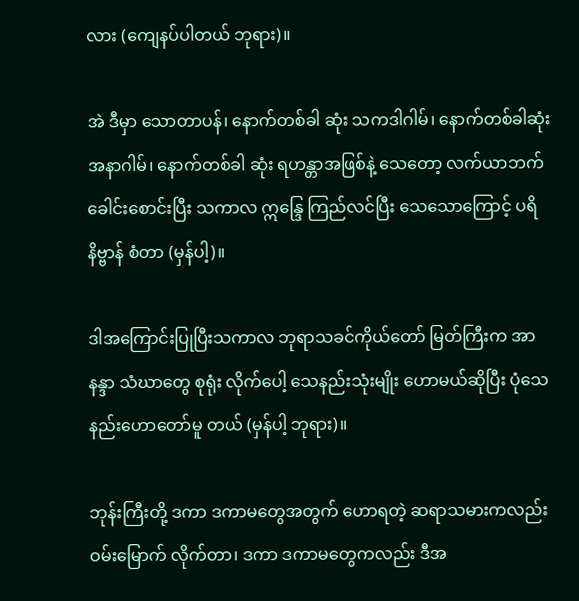လား (ကျေနပ်ပါတယ် ဘုရား)။

အဲ ဒီမှာ သောတာပန်၊ နောက်တစ်ခါ ဆုံး သကဒါဂါမ်၊ နောက်တစ်ခါဆုံး အနာဂါမ်၊ နောက်တစ်ခါ ဆုံး ရဟန္တာအဖြစ်နဲ့ သေတော့ လက်ယာဘက်ခေါင်းစောင်းပြီး သကာလ ဣန္ဒြေ ကြည်လင်ပြီး သေသောကြောင့် ပရိနိဗ္ဗာန် စံတာ (မှန်ပါ့)။

ဒါအကြောင်းပြုပြီးသကာလ ဘုရာသခင်ကိုယ်တော် မြတ်ကြီးက အာနန္ဒာ သံဃာတွေ စုရုံး လိုက်ပေါ့ သေနည်းသုံးမျိုး ဟောမယ်ဆိုပြီး ပုံသေနည်းဟောတော်မူ တယ် (မှန်ပါ့ ဘုရား)။

ဘုန်းကြီးတို့ ဒကာ ဒကာမတွေအတွက် ဟောရတဲ့ ဆရာသမားကလည်း ဝမ်းမြောက် လိုက်တာ၊ ဒကာ ဒကာမတွေကလည်း ဒီအ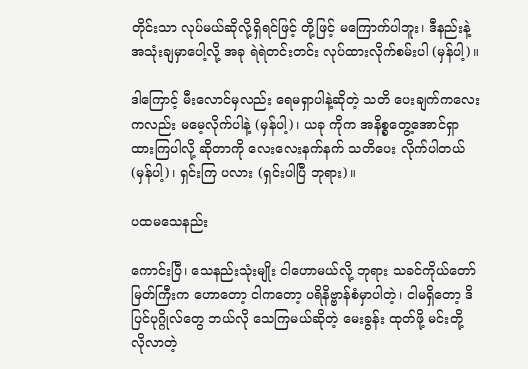တိုင်းသာ လုပ်မယ်ဆိုလို့ရှိရင်ဖြင့် တို့ဖြင့် မကြောက်ပါဘူး၊ ဒီနည်းနဲ့ အသုံးချမှာပေါ့လို့ အခု ရဲရဲတင်းတင်း လုပ်ထားလိုက်စမ်းပါ (မှန်ပါ့)။

ဒါကြောင့် မီးလောင်မှလည်း ရေမရှာပါနဲ့ဆိုတဲ့ သတိ ပေးချက်ကလေးကလည်း မမေ့လိုက်ပါနဲ့ (မှန်ပါ့)၊ ယခု ကိုက အနိစ္စတွေ့အောင်ရှာထားကြပါလို့ ဆိုတာကို လေးလေးနက်နက် သတိပေး လိုက်ပါတယ် (မှန်ပါ့)၊ ရှင်းကြ ပလား (ရှင်းပါပြီ ဘုရား)။

ပထမသေနည်း

ကောင်းပြီ၊ သေနည်းသုံးမျိုး ငါဟောမယ်လို့ ဘုရား သခင်ကိုယ်တော်မြတ်ကြီးက ဟောတော့ ငါကတော့ ပရိနိဗ္ဗာန်စံမှာပါတဲ့၊ ငါမရှိတော့ ဒိပြင်ပုဂ္ဂိုလ်တွေ ဘယ်လို သေကြမယ်ဆိုတဲ့ မေးခွန်း ထုတ်ဖို့ မင်းတို့ လိုလာတဲ့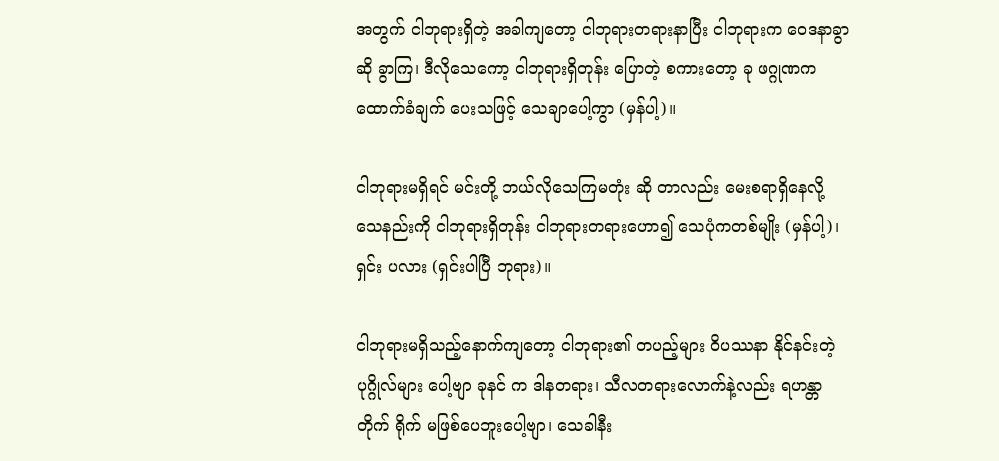အတွက် ငါဘုရားရှိတဲ့ အခါကျတော့ ငါဘုရားတရားနာပြီး ငါဘုရားက ဝေဒနာခွာဆို ခွာကြ၊ ဒီလိုသေကော့ ငါဘုရားရှိတုန်း ပြောတဲ့ စကားတော့ ခု ဖဂ္ဂုဏက ထောက်ခံချက် ပေးသဖြင့် သေချာပေါ့ကွာ (မှန်ပါ့)။

ငါဘုရားမရှိရင် မင်းတို့ ဘယ်လိုသေကြမတုံး ဆို တာလည်း မေးစရာရှိနေလို့ သေနည်းကို ငါဘုရားရှိတုန်း ငါဘုရားတရားဟော၍ သေပုံကတစ်မျိုး (မှန်ပါ့)၊ ရှင်း ပလား (ရှင်းပါပြီ ဘုရား)။

ငါဘုရားမရှိသည့်နောက်ကျတော့ ငါဘုရား၏ တပည့်များ ဝိပဿနာ နိုင်နင်းတဲ့ ပုဂ္ဂိုလ်များ ပေါ့ဗျာ ခုနင် က ဒါနတရား၊ သီလတရားလောက်နဲ့လည်း ရဟန္တာ တိုက် ရိုက် မဖြစ်ပေဘူးပေါ့ဗျာ၊ သေခါနီး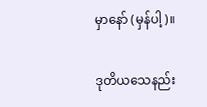မှာနော် (မှန်ပါ့)။

ဒုတိယသေနည်း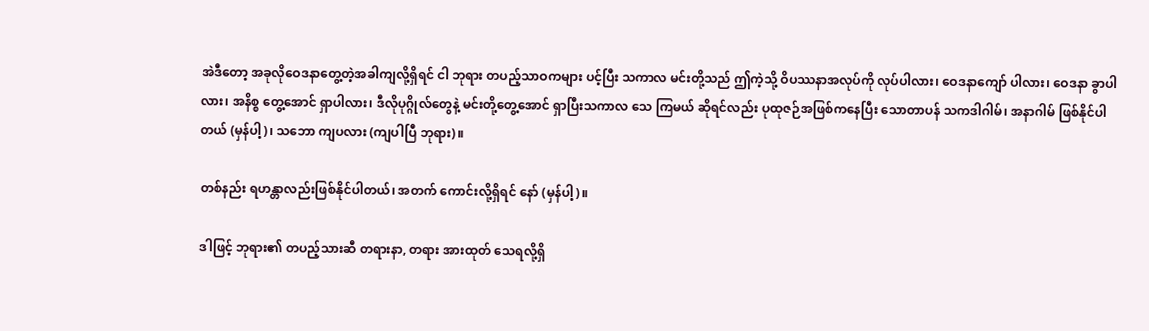အဲဒီတော့ အခုလိုဝေဒနာတွေ့တဲ့အခါကျလို့ရှိရင် ငါ ဘုရား တပည့်သာဝကများ ပင့်ပြီး သကာလ မင်းတို့သည် ဤကဲ့သို့ ဝိပဿနာအလုပ်ကို လုပ်ပါလား၊ ဝေဒနာကျော် ပါလား၊ ဝေဒနာ ခွာပါလား၊ အနိစ္စ တွေ့အောင် ရှာပါလား၊ ဒီလိုပုဂ္ဂိုလ်တွေနဲ့ မင်းတို့တွေ့အောင် ရှာပြီးသကာလ သေ ကြမယ် ဆိုရင်လည်း ပုထုဇဉ်အဖြစ်ကနေပြီး သောတာပန် သကဒါဂါမ်၊ အနာဂါမ် ဖြစ်နိုင်ပါတယ် (မှန်ပါ့)၊ သဘော ကျပလား (ကျပါပြီ ဘုရား)။

တစ်နည်း ရဟန္တာလည်းဖြစ်နိုင်ပါတယ်၊ အတက် ကောင်းလို့ရှိရင် နော် (မှန်ပါ့)။

ဒါဖြင့် ဘုရား၏ တပည့်သားဆီ တရားနာ, တရား အားထုတ် သေရလို့ရှိ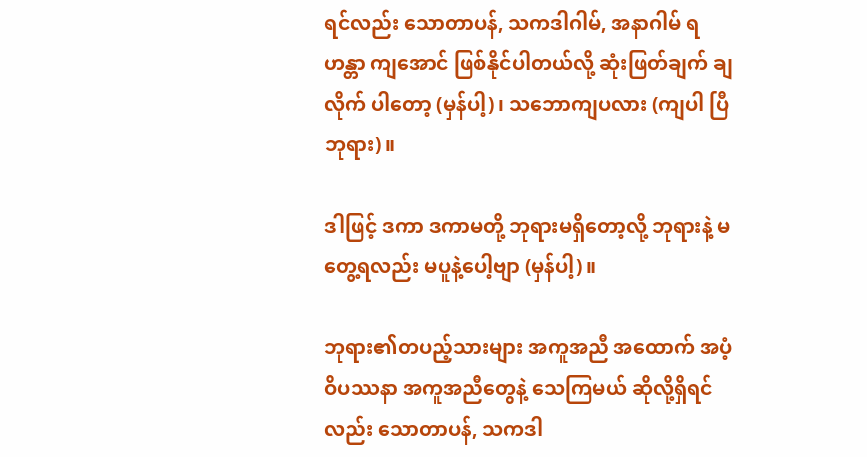ရင်လည်း သောတာပန်, သကဒါဂါမ်, အနာဂါမ် ရဟန္တာ ကျအောင် ဖြစ်နိုင်ပါတယ်လို့ ဆုံးဖြတ်ချက် ချလိုက် ပါတော့ (မှန်ပါ့)၊ သဘောကျပလား (ကျပါ ပြီ ဘုရား)။

ဒါဖြင့် ဒကာ ဒကာမတို့ ဘုရားမရှိတော့လို့ ဘုရားနဲ့ မတွေ့ရလည်း မပူနဲ့ပေါ့ဗျာ (မှန်ပါ့)။

ဘုရား၏တပည့်သားများ အကူအညီ အထောက် အပံ့ ဝိပဿနာ အကူအညီတွေနဲ့ သေကြမယ် ဆိုလို့ရှိရင် လည်း သောတာပန်, သကဒါ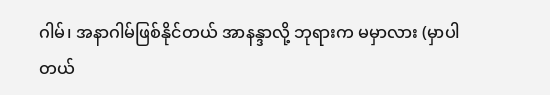ဂါမ်၊ အနာဂါမ်ဖြစ်နိုင်တယ် အာနန္ဒာလို့ ဘုရားက မမှာလား (မှာပါတယ်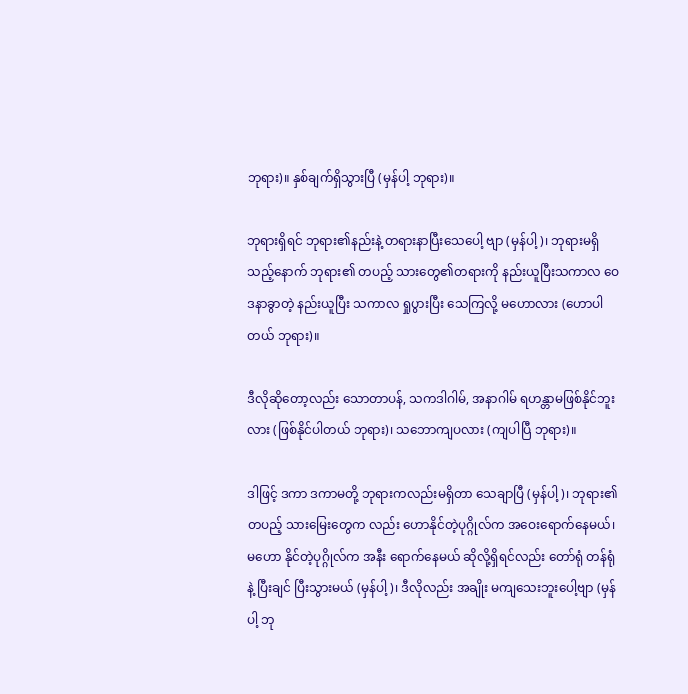ဘုရား)။ နှစ်ချက်ရှိသွားပြီ (မှန်ပါ့ ဘုရား)။

ဘုရားရှိရင် ဘုရား၏နည်းနဲ့ တရားနာပြီးသေပေါ့ ဗျာ (မှန်ပါ့)၊ ဘုရားမရှိသည့်နောက် ဘုရား၏ တပည့် သားတွေ၏တရားကို နည်းယူပြီးသကာလ ဝေဒနာခွာတဲ့ နည်းယူပြီး သကာလ ရှုပွားပြီး သေကြလို့ မဟောလား (ဟောပါတယ် ဘုရား)။

ဒီလိုဆိုတော့လည်း သောတာပန်, သကဒါဂါမ်, အနာဂါမ် ရဟန္တာမဖြစ်နိုင်ဘူးလား (ဖြစ်နိုင်ပါတယ် ဘုရား)၊ သဘောကျပလား (ကျပါပြီ ဘုရား)။

ဒါဖြင့် ဒကာ ဒကာမတို့ ဘုရားကလည်းမရှိတာ သေချာပြီ (မှန်ပါ့)၊ ဘုရား၏ တပည့် သားမြေးတွေက လည်း ဟောနိုင်တဲ့ပုဂ္ဂိုလ်က အဝေးရောက်နေမယ်၊ မဟော နိုင်တဲ့ပုဂ္ဂိုလ်က အနီး ရောက်နေမယ် ဆိုလို့ရှိရင်လည်း တော်ရုံ တန်ရုံနဲ့ ပြီးချင် ပြီးသွားမယ် (မှန်ပါ့)၊ ဒီလိုလည်း အချိုး မကျသေးဘူးပေါ့ဗျာ (မှန်ပါ့ ဘု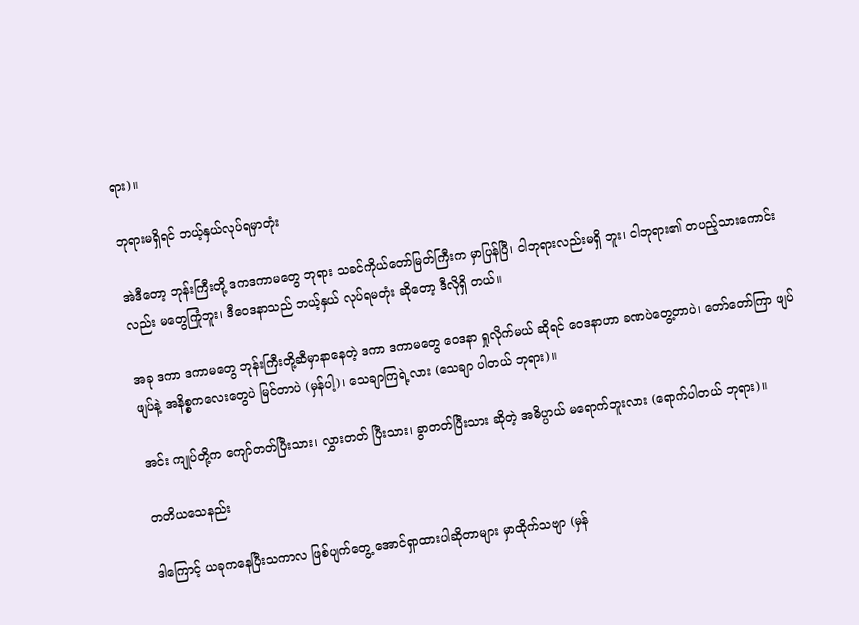ရား)။

ဘုရားမရှိရင် ဘယ့်နှယ်လုပ်ရမှာတုံး

အဲဒီတော့ ဘုန်းကြီးတို့ ဒကဒကာမတွေ ဘုရား သခင်ကိုယ်တော်မြတ်ကြီးက မှာပြန်ပြီ၊ ငါဘုရားလည်းမရှိ ဘူး၊ ငါဘုရား၏ တပည့်သားကောင်းလည်း မတွေကြုံဘူး၊ ဒီဝေဒနာသည် ဘယ့်နှယ် လုပ်ရမတုံး ဆိုတော့ ဒီလိုရှိ တယ်။

အခု ဒကာ ဒကာမတွေ ဘုန်းကြီးတို့ဆီမှာနာနေတဲ့ ဒကာ ဒကာမတွေ ဝေဒနာ ရှုလိုက်မယ် ဆိုရင် ဝေဒနာဟာ ခဏပဲတွေ့တာပဲ၊ တော်တော်ကြာ ဖျပ်ဖျပ်နဲ့ အနိစ္စကလေးတွေပဲ မြင်တာပဲ (မှန်ပါ့)၊ သေချာကြရဲ့လား (သေချာ ပါတယ် ဘုရား)။

အင်း ကျုပ်တို့က ကျော်တတ်ပြီးသား၊ လွှားတတ် ပြီးသား၊ ခွာတတ်ပြီးသား ဆိုတဲ့ အဓိပ္ပာယ် မရောက်ဘူးလား (ရောက်ပါတယ် ဘုရား)။

တတိယသေနည်း

ဒါကြောင့် ယခုကနေပြီးသကာလ ဖြစ်ပျက်တွေ့ အောင်ရှာထားပါဆိုတာများ မှာထိုက်သဗျာ (မှန်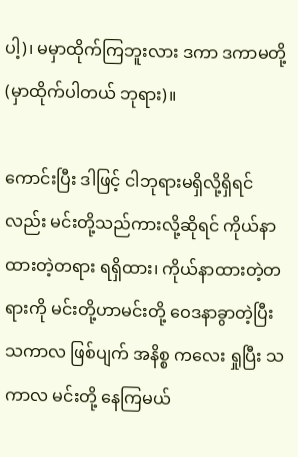ပါ့)၊ မမှာထိုက်ကြဘူးလား ဒကာ ဒကာမတို့ (မှာထိုက်ပါတယ် ဘုရား)။

ကောင်းပြီး ဒါဖြင့် ငါဘုရားမရှိလို့ရှိရင်လည်း မင်းတို့သည်ကားလို့ဆိုရင် ကိုယ်နာထားတဲ့တရား ရရှိထား၊ ကိုယ်နာထားတဲ့တရားကို မင်းတို့ဟာမင်းတို့ ဝေဒနာခွာတဲ့ပြီး သကာလ ဖြစ်ပျက် အနိစ္စ ကလေး ရှုပြီး သကာလ မင်းတို့ နေကြမယ်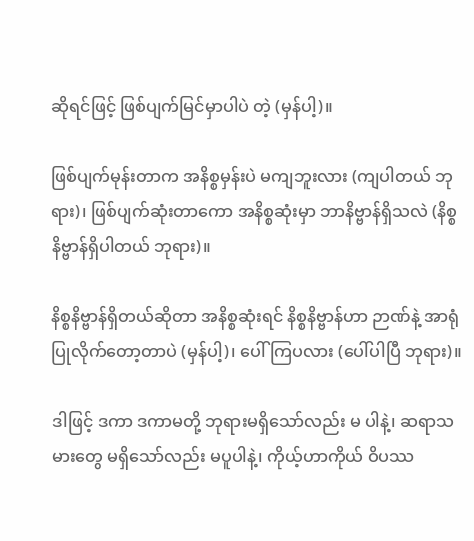ဆိုရင်ဖြင့် ဖြစ်ပျက်မြင်မှာပါပဲ တဲ့ (မှန်ပါ့)။

ဖြစ်ပျက်မုန်းတာက အနိစ္စမှန်းပဲ မကျဘူးလား (ကျပါတယ် ဘုရား)၊ ဖြစ်ပျက်ဆုံးတာကော အနိစ္စဆုံးမှာ ဘာနိဗ္ဗာန်ရှိသလဲ (နိစ္စနိဗ္ဗာန်ရှိပါတယ် ဘုရား)။

နိစ္စနိဗ္ဗာန်ရှိတယ်ဆိုတာ အနိစ္စဆုံးရင် နိစ္စနိဗ္ဗာန်ဟာ ဉာဏ်နဲ့ အာရုံပြုလိုက်တော့တာပဲ (မှန်ပါ့)၊ ပေါ်ကြပလား (ပေါ်ပါပြီ ဘုရား)။

ဒါဖြင့် ဒကာ ဒကာမတို့ ဘုရားမရှိသော်လည်း မ ပါနဲ့၊ ဆရာသမားတွေ မရှိသော်လည်း မပူပါနဲ့၊ ကိုယ့်ဟာကိုယ် ဝိပဿ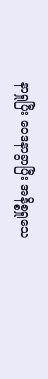နာရှုပြီး ဝေဒနာခွာပြီး အနိစ္စရှုသေ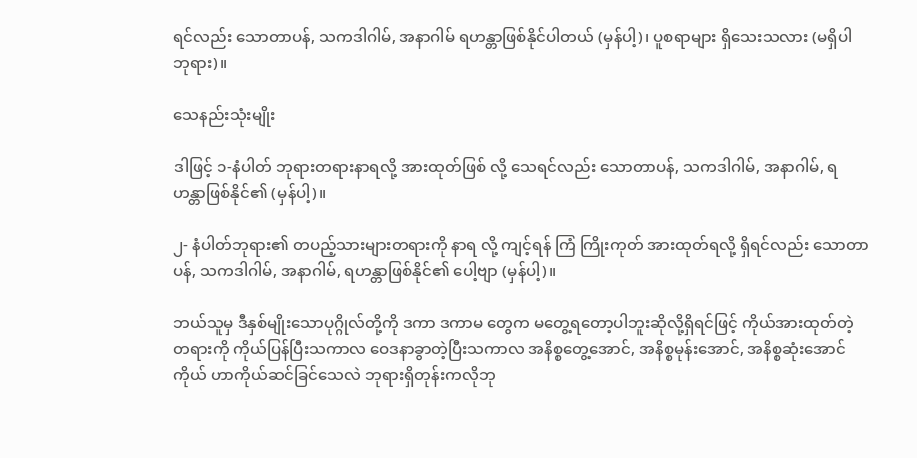ရင်လည်း သောတာပန်, သကဒါဂါမ်, အနာဂါမ် ရဟန္တာဖြစ်နိုင်ပါတယ် (မှန်ပါ့)၊ ပူစရာများ ရှိသေးသလား (မရှိပါ ဘုရား)။

သေနည်းသုံးမျိုး

ဒါဖြင့် ၁-နံပါတ် ဘုရားတရားနာရလို့ အားထုတ်ဖြစ် လို့ သေရင်လည်း သောတာပန်, သကဒါဂါမ်, အနာဂါမ်, ရဟန္တာဖြစ်နိုင်၏ (မှန်ပါ့)။

၂- နံပါတ်ဘုရား၏ တပည့်သားများတရားကို နာရ လို့ ကျင့်ရန် ကြံ ကြိုးကုတ် အားထုတ်ရလို့ ရှိရင်လည်း သောတာပန်, သကဒါဂါမ်, အနာဂါမ်, ရဟန္တာဖြစ်နိုင်၏ ပေါ့ဗျာ (မှန်ပါ့)။

ဘယ်သူမှ ဒီနှစ်မျိုးသောပုဂ္ဂိုလ်တို့ကို ဒကာ ဒကာမ တွေက မတွေ့ရတော့ပါဘူးဆိုလို့ရှိရင်ဖြင့် ကိုယ်အားထုတ်တဲ့ တရားကို ကိုယ်ပြန်ပြီးသကာလ ဝေဒနာခွာတဲ့ပြီးသကာလ အနိစ္စတွေ့အောင်, အနိစ္စမုန်းအောင်, အနိစ္စဆုံးအောင် ကိုယ် ဟာကိုယ်ဆင်ခြင်သေလဲ ဘုရားရှိတုန်းကလိုဘု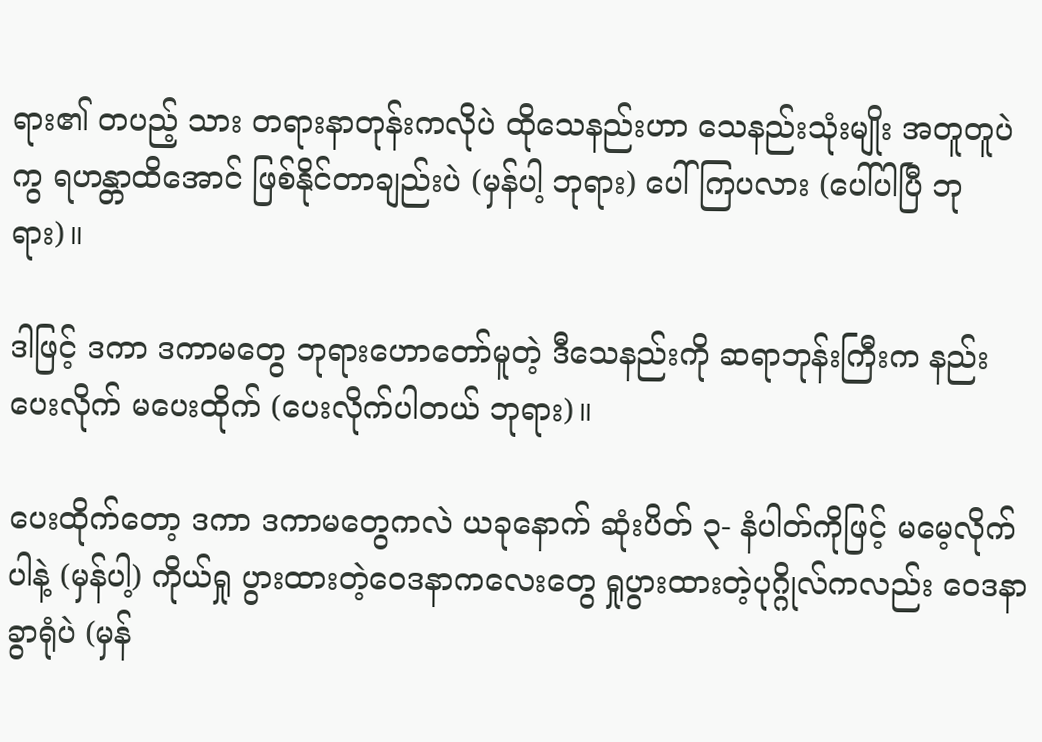ရား၏ တပည့် သား တရားနာတုန်းကလိုပဲ ထိုသေနည်းဟာ သေနည်းသုံးမျိုး အတူတူပဲ ကွ ရဟန္တာထိအောင် ဖြစ်နိုင်တာချည်းပဲ (မှန်ပါ့ ဘုရား) ပေါ်ကြပလား (ပေါ်ပါပြီ ဘုရား)။

ဒါဖြင့် ဒကာ ဒကာမတွေ ဘုရားဟောတော်မူတဲ့ ဒီသေနည်းကို ဆရာဘုန်းကြီးက နည်းပေးလိုက် မပေးထိုက် (ပေးလိုက်ပါတယ် ဘုရား)။

ပေးထိုက်တော့ ဒကာ ဒကာမတွေကလဲ ယခုနောက် ဆုံးပိတ် ၃- နံပါတ်ကိုဖြင့် မမေ့လိုက်ပါနဲ့ (မှန်ပါ့) ကိုယ်ရှု ပွားထားတဲ့ဝေဒနာကလေးတွေ ရှုပွားထားတဲ့ပုဂ္ဂိုလ်ကလည်း ဝေဒနာခွာရုံပဲ (မှန်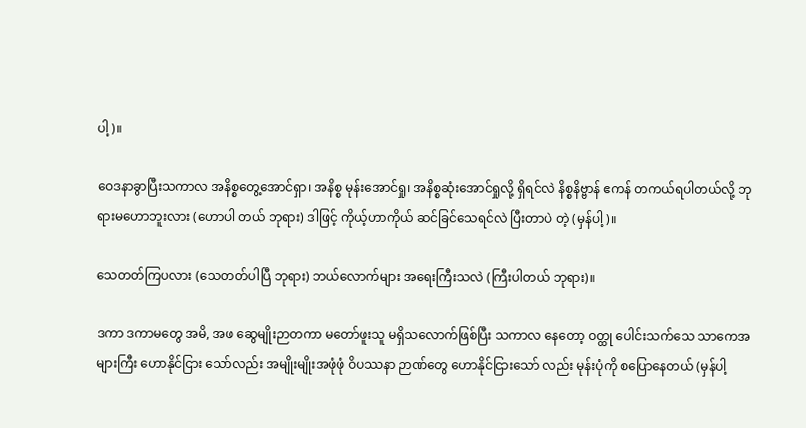ပါ့)။

ဝေဒနာခွာပြီးသကာလ အနိစ္စတွေ့အောင်ရှာ၊ အနိစ္စ မုန်းအောင်ရှု၊ အနိစ္စဆုံးအောင်ရှုလို့ ရှိရင်လဲ နိစ္စနိဗ္ဗာန် ဧကန် တကယ်ရပါတယ်လို့ ဘုရားမဟောဘူးလား (ဟောပါ တယ် ဘုရား) ဒါဖြင့် ကိုယ့်ဟာကိုယ် ဆင်ခြင်သေရင်လဲ ပြီးတာပဲ တဲ့ (မှန်ပါ့)။

သေတတ်ကြပလား (သေတတ်ပါပြီ ဘုရား) ဘယ်လောက်များ အရေးကြီးသလဲ (ကြီးပါတယ် ဘုရား)။

ဒကာ ဒကာမတွေ အမိ, အဖ ဆွေမျိုးဉာတကာ မတော်ဖူးသူ မရှိသလောက်ဖြစ်ပြီး သကာလ နေတော့ ဝတ္ထု ပေါင်းသက်သေ သာကေအများကြီး ဟောနိုင်ငြား သော်လည်း အမျိုးမျိုးအဖုံဖုံ ဝိပဿနာ ဉာဏ်တွေ ဟောနိုင်ငြားသော် လည်း မုန်းပုံကို စပြောနေတယ် (မှန်ပါ့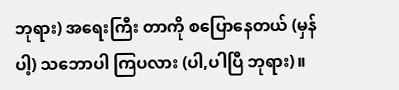ဘုရား) အရေးကြီး တာကို စပြောနေတယ် (မှန်ပါ့) သဘောပါ ကြပလား (ပါ,ပါပြီ ဘုရား)။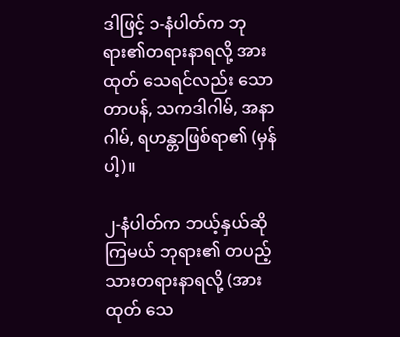ဒါဖြင့် ၁-နံပါတ်က ဘုရား၏တရားနာရလို့ အားထုတ် သေရင်လည်း သောတာပန်, သကဒါဂါမ်, အနာဂါမ်, ရဟန္တာဖြစ်ရာ၏ (မှန်ပါ့)။

၂-နံပါတ်က ဘယ့်နှယ်ဆိုကြမယ် ဘုရား၏ တပည့်သားတရားနာရလို့ (အားထုတ် သေ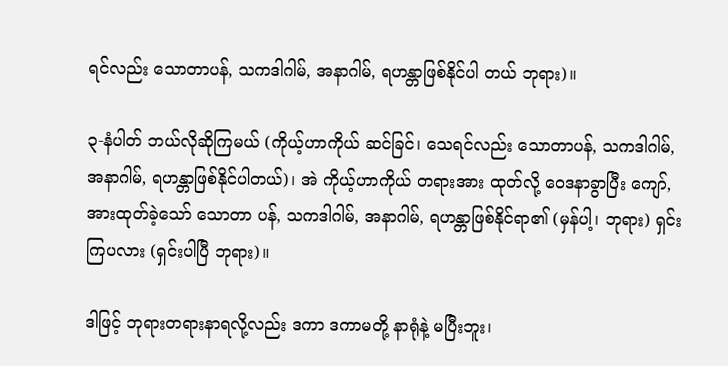ရင်လည်း သောတာပန်, သကဒါဂါမ်, အနာဂါမ်, ရဟန္တာဖြစ်နိုင်ပါ တယ် ဘုရား)။

၃-နံပါတ် ဘယ်လိုဆိုကြမယ် (ကိုယ့်ဟာကိုယ် ဆင်ခြင်၊ သေရင်လည်း သောတာပန်, သကဒါဂါမ်, အနာဂါမ်, ရဟန္တာဖြစ်နိုင်ပါတယ်)၊ အဲ ကိုယ့်ဟာကိုယ် တရားအား ထုတ်လို့ ဝေဒနာခွာပြီး ကျော်, အားထုတ်ခဲ့သော် သောတာ ပန်, သကဒါဂါမ်, အနာဂါမ်, ရဟန္တာဖြစ်နိုင်ရာ၏ (မှန်ပါ့၊ ဘုရား) ရှင်းကြပလား (ရှင်းပါပြီ ဘုရား)။

ဒါဖြင့် ဘုရားတရားနာရလို့လည်း ဒကာ ဒကာမတို့ နာရုံနဲ့ မပြီးဘူး၊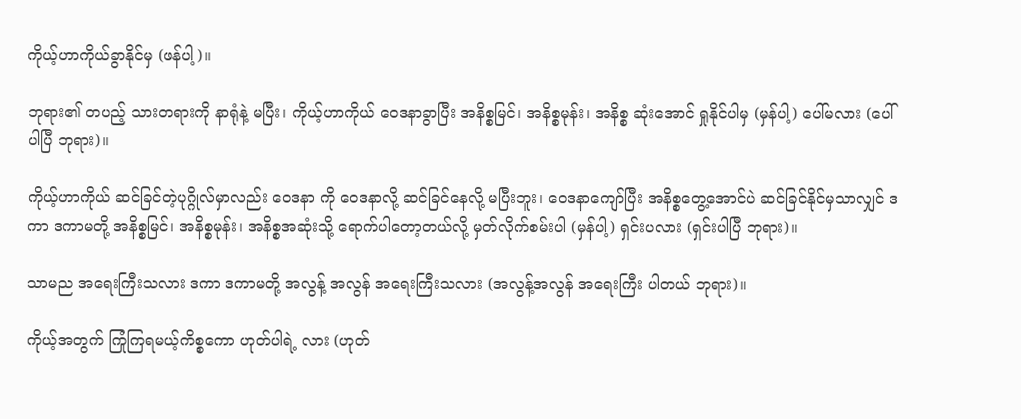ကိုယ့်ဟာကိုယ်ခွာနိုင်မှ (ဖန်ပါ့)။

ဘုရား၏ တပည့် သားတရားကို နာရုံနဲ့ မပြီး၊ ကိုယ့်ဟာကိုယ် ဝေဒနာခွာပြီး အနိစ္စမြင်၊ အနိစ္စမုန်း၊ အနိစ္စ ဆုံးအောင် ရှုနိုင်ပါမှ (မှန်ပါ့) ပေါ်မလား (ပေါ် ပါပြီ ဘုရား)။

ကိုယ့်ဟာကိုယ် ဆင်ခြင်တဲ့ပုဂ္ဂိုလ်မှာလည်း ဝေဒနာ ကို ဝေဒနာလို့ ဆင်ခြင်နေလို့ မပြီးဘူး၊ ဝေဒနာကျော်ပြီး အနိစ္စတွေ့အောင်ပဲ ဆင်ခြင်နိုင်မှသာလျှင် ဒကာ ဒကာမတို့ အနိစ္စမြင်၊ အနိစ္စမုန်း၊ အနိစ္စအဆုံးသို့ ရောက်ပါတော့တယ်လို့ မှတ်လိုက်စမ်းပါ (မှန်ပါ့) ရှင်းပလား (ရှင်းပါပြီ ဘုရား)။

သာမည အရေးကြီးသလား ဒကာ ဒကာမတို့ အလွန့် အလွန် အရေးကြီးသလား (အလွန့်အလွန် အရေးကြီး ပါတယ် ဘုရား)။

ကိုယ့်အတွက် ကြုံကြရမယ့်ကိစ္စကော ဟုတ်ပါရဲ့ လား (ဟုတ်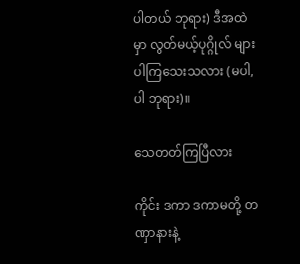ပါတယ် ဘုရား) ဒီအထဲမှာ လွတ်မယ့်ပုဂ္ဂိုလ် များ ပါကြသေးသလား (မပါ, ပါ ဘုရား)။

သေတတ်ကြပြီလား

ကိုင်း ဒကာ ဒကာမတို့ တဏှာနားနဲ့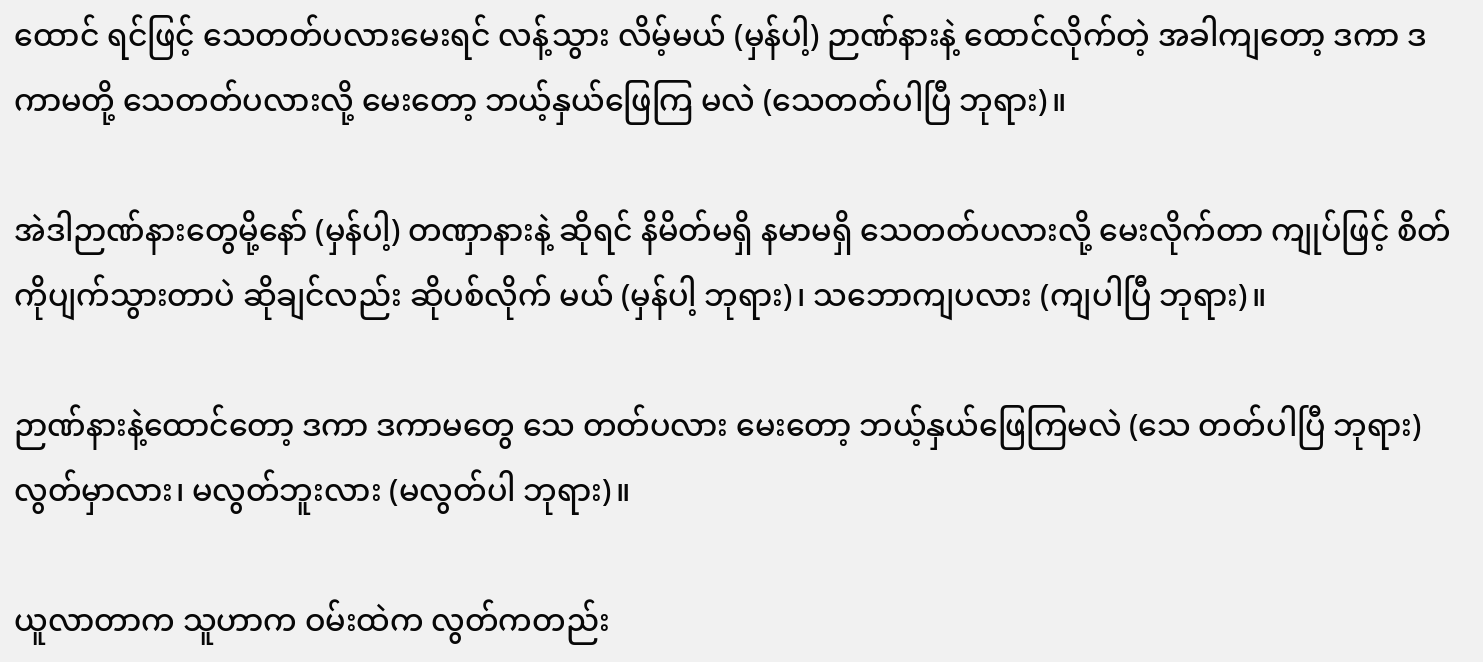ထောင် ရင်ဖြင့် သေတတ်ပလားမေးရင် လန့်သွား လိမ့်မယ် (မှန်ပါ့) ဉာဏ်နားနဲ့ ထောင်လိုက်တဲ့ အခါကျတော့ ဒကာ ဒကာမတို့ သေတတ်ပလားလို့ မေးတော့ ဘယ့်နှယ်ဖြေကြ မလဲ (သေတတ်ပါပြီ ဘုရား)။

အဲဒါဉာဏ်နားတွေမို့နော် (မှန်ပါ့) တဏှာနားနဲ့ ဆိုရင် နိမိတ်မရှိ နမာမရှိ သေတတ်ပလားလို့ မေးလိုက်တာ ကျုပ်ဖြင့် စိတ်ကိုပျက်သွားတာပဲ ဆိုချင်လည်း ဆိုပစ်လိုက် မယ် (မှန်ပါ့ ဘုရား)၊ သဘောကျပလား (ကျပါပြီ ဘုရား)။

ဉာဏ်နားနဲ့ထောင်တော့ ဒကာ ဒကာမတွေ သေ တတ်ပလား မေးတော့ ဘယ့်နှယ်ဖြေကြမလဲ (သေ တတ်ပါပြီ ဘုရား) လွတ်မှာလား၊ မလွတ်ဘူးလား (မလွတ်ပါ ဘုရား)။

ယူလာတာက သူဟာက ဝမ်းထဲက လွတ်ကတည်း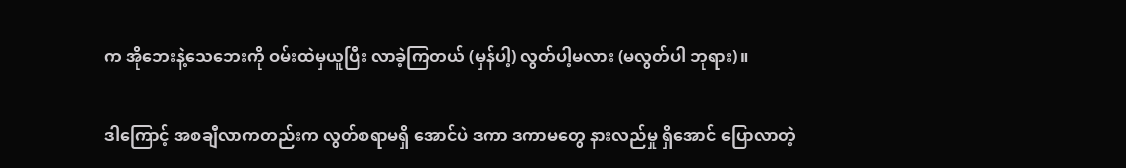က အိုဘေးနဲ့သေဘေးကို ဝမ်းထဲမှယူပြီး လာခဲ့ကြတယ် (မှန်ပါ့) လွတ်ပါ့မလား (မလွတ်ပါ ဘုရား)။

ဒါကြောင့် အစချီလာကတည်းက လွတ်စရာမရှိ အောင်ပဲ ဒကာ ဒကာမတွေ နားလည်မှု ရှိအောင် ပြောလာတဲ့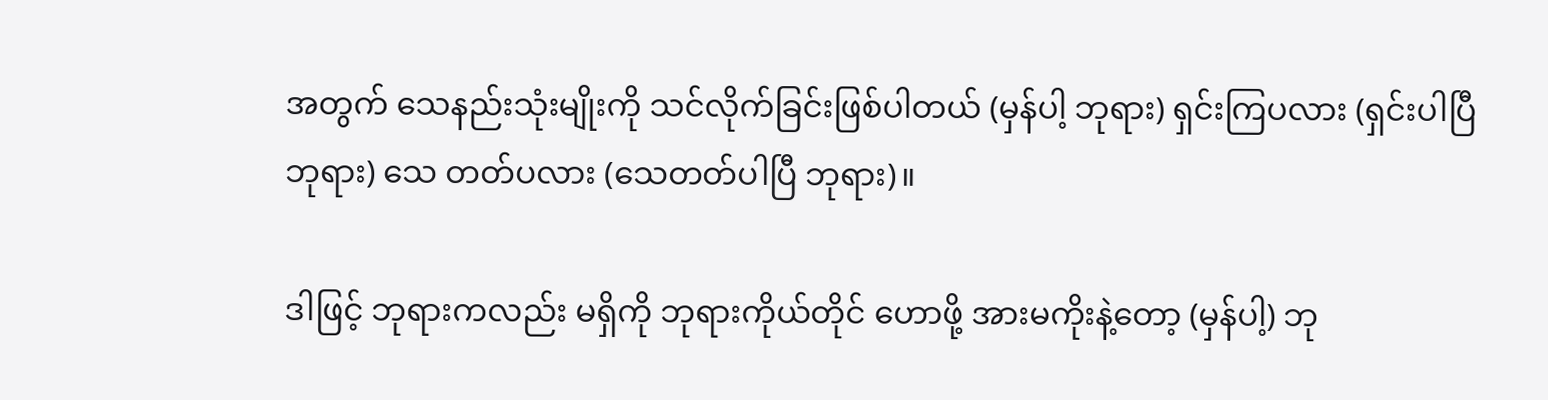အတွက် သေနည်းသုံးမျိုးကို သင်လိုက်ခြင်းဖြစ်ပါတယ် (မှန်ပါ့ ဘုရား) ရှင်းကြပလား (ရှင်းပါပြီ ဘုရား) သေ တတ်ပလား (သေတတ်ပါပြီ ဘုရား)။

ဒါဖြင့် ဘုရားကလည်း မရှိကို ဘုရားကိုယ်တိုင် ဟောဖို့ အားမကိုးနဲ့တော့ (မှန်ပါ့) ဘု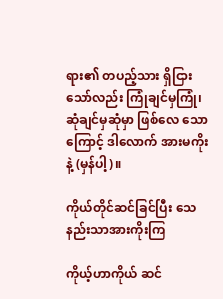ရား၏ တပည့်သား ရှိငြားသော်လည်း ကြုံချင်မှကြုံ၊ ဆုံချင်မှဆုံမှာ ဖြစ်လေ သောကြောင့် ဒါလောက် အားမကိုးနဲ့ (မှန်ပါ့)။

ကိုယ်တိုင်ဆင်ခြင်ပြီး သေနည်းသာအားကိုးကြ

ကိုယ့်ဟာကိုယ် ဆင်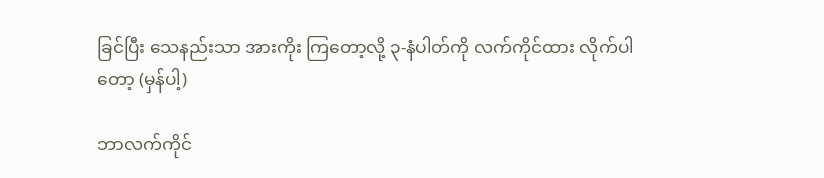ခြင်ပြီး သေနည်းသာ အားကိုး ကြတော့လို့ ၃-နံပါတ်ကို လက်ကိုင်ထား လိုက်ပါတော့ (မှန်ပါ့)

ဘာလက်ကိုင်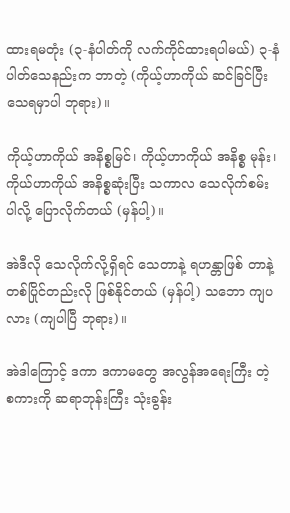ထားရမတုံး (၃-နံပါတ်ကို လက်ကိုင်ထားရပါမယ်) ၃-နံပါတ်သေနည်းက ဘာတဲ့ (ကိုယ့်ဟာကိုယ် ဆင်ခြင်ပြီး သေရမှာပါ ဘုရား)။

ကိုယ့်ဟာကိုယ် အနိစ္စမြင်၊ ကိုယ့်ဟာကိုယ် အနိစ္စ မုန်း၊ ကိုယ်ဟာကိုယ် အနိစ္စဆုံးပြီး သကာလ သေလိုက်စမ်း ပါလို့ ပြောလိုက်တယ် (မှန်ပါ့)။

အဲဒီလို သေလိုက်လို့ရှိရင် သေတာနဲ့ ရဟန္တာဖြစ် တာနဲ့ တစ်ပြိုင်တည်းလို ဖြစ်နိုင်တယ် (မှန်ပါ့) သဘော ကျပလား (ကျပါပြီ ဘုရား)။

အဲဒါကြောင့် ဒကာ ဒကာမတွေ အလွန်အရေးကြီး တဲ့ စကားကို ဆရာဘုန်းကြီး သုံးခွန်း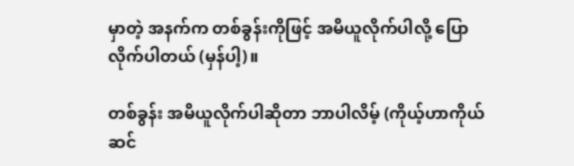မှာတဲ့ အနက်က တစ်ခွန်းကိုဖြင့် အမိယူလိုက်ပါလို့ ပြောလိုက်ပါတယ် (မှန်ပါ့)။

တစ်ခွန်း အမိယူလိုက်ပါဆိုတာ ဘာပါလိမ့် (ကိုယ့်ဟာကိုယ် ဆင်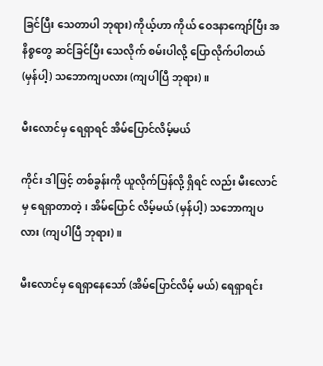ခြင်ပြီး သေတာပါ ဘုရား) ကိုယ့်ဟာ ကိုယ် ဝေဒနာကျော်ပြီး အနိစ္စတွေ ဆင်ခြင်ပြီး သေလိုက် စမ်းပါလို့ ပြောလိုက်ပါတယ် (မှန်ပါ့) သဘောကျပလား (ကျပါပြီ ဘုရား)။

မီးလောင်မှ ရေရှာရင် အိမ်ပြောင်လိမ့်မယ်

ကိုင်း ဒါဖြင့် တစ်ခွန်းကို ယူလိုက်ပြန်လို့ ရှိရင် လည်း မီးလောင်မှ ရေရှာတာတဲ့၊ အိမ်ပြောင် လိမ့်မယ် (မှန်ပါ့) သဘောကျပလား (ကျပါပြီ ဘုရား)။

မီးလောင်မှ ရေရှာနေသော် (အိမ်ပြောင်လိမ့် မယ်) ရေရှာရင်း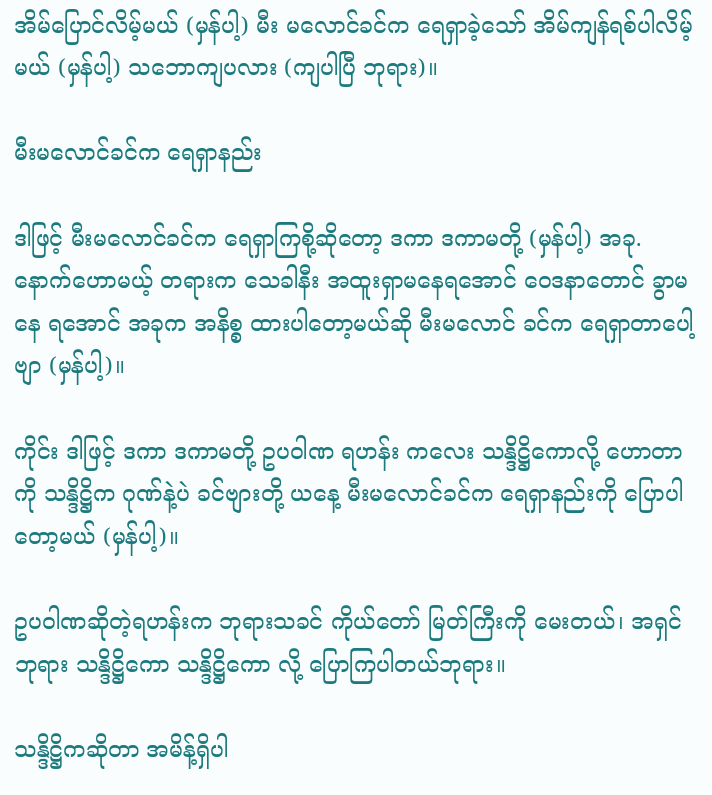အိမ်ပြောင်လိမ့်မယ် (မှန်ပါ့) မီး မလောင်ခင်က ရေရှာခဲ့သော် အိမ်ကျန်ရစ်ပါလိမ့်မယ် (မှန်ပါ့) သဘောကျပလား (ကျပါပြီ ဘုရား)။

မီးမလောင်ခင်က ရေရှာနည်း

ဒါဖြင့် မီးမလောင်ခင်က ရေရှာကြစို့ဆိုတော့ ဒကာ ဒကာမတို့ (မှန်ပါ့) အခု.နောက်ဟောမယ့် တရားက သေခါနီး အထူးရှာမနေရအောင် ဝေဒနာတောင် ခွာမနေ ရအောင် အခုက အနိစ္စ ထားပါတော့မယ်ဆို မီးမလောင် ခင်က ရေရှာတာပေါ့ဗျာ (မှန်ပါ့)။

ကိုင်း ဒါဖြင့် ဒကာ ဒကာမတို့ ဥပဝါဏ ရဟန်း ကလေး သန္ဒိဋ္ဌိကောလို့ ဟောတာကို သန္ဒိဋ္ဌိက ဂုဏ်နဲ့ပဲ ခင်ဗျားတို့ ယနေ့ မီးမလောင်ခင်က ရေရှာနည်းကို ပြောပါတော့မယ် (မှန်ပါ့)။

ဥပဝါဏဆိုတဲ့ရဟန်းက ဘုရားသခင် ကိုယ်တော် မြတ်ကြီးကို မေးတယ်၊ အရှင်ဘုရား သန္ဒိဋ္ဌိကော သန္ဒိဋ္ဌိကော လို့ ပြောကြပါတယ်ဘုရား။

သန္ဒိဋ္ဌိကဆိုတာ အမိန့်ရှိပါ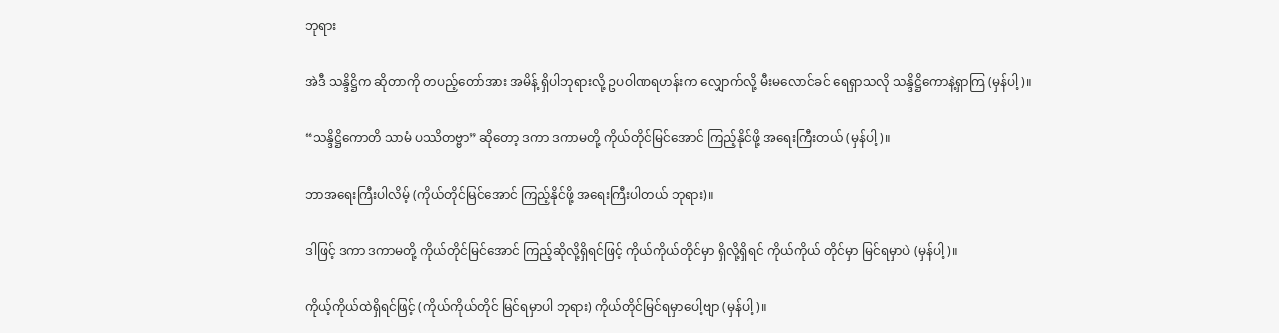ဘုရား

အဲဒီ သန္ဒိဋ္ဌိက ဆိုတာကို တပည့်တော်အား အမိန့် ရှိပါဘုရားလို့ ဥပဝါဏရဟန်းက လျှောက်လို့ မီးမလောင်ခင် ရေရှာသလို သန္ဒိဋ္ဌိကောနဲ့ရှာကြ (မှန်ပါ့)။

“သန္ဒိဋ္ဌိကောတိ သာမံ ပဿိတဗ္ဗာ” ဆိုတော့ ဒကာ ဒကာမတို့ ကိုယ်တိုင်မြင်အောင် ကြည့်နိုင်ဖို့ အရေးကြီးတယ် (မှန်ပါ့)။

ဘာအရေးကြီးပါလိမ့် (ကိုယ်တိုင်မြင်အောင် ကြည့်နိုင်ဖို့ အရေးကြီးပါတယ် ဘုရား)။

ဒါဖြင့် ဒကာ ဒကာမတို့ ကိုယ်တိုင်မြင်အောင် ကြည့်ဆိုလို့ရှိရင်ဖြင့် ကိုယ်ကိုယ်တိုင်မှာ ရှိလို့ရှိရင် ကိုယ်ကိုယ် တိုင်မှာ မြင်ရမှာပဲ (မှန်ပါ့)။

ကိုယ့်ကိုယ်ထဲရှိရင်ဖြင့် (ကိုယ်ကိုယ်တိုင် မြင်ရမှာပါ ဘုရား) ကိုယ်တိုင်မြင်ရမှာပေါ့ဗျာ (မှန်ပါ့)။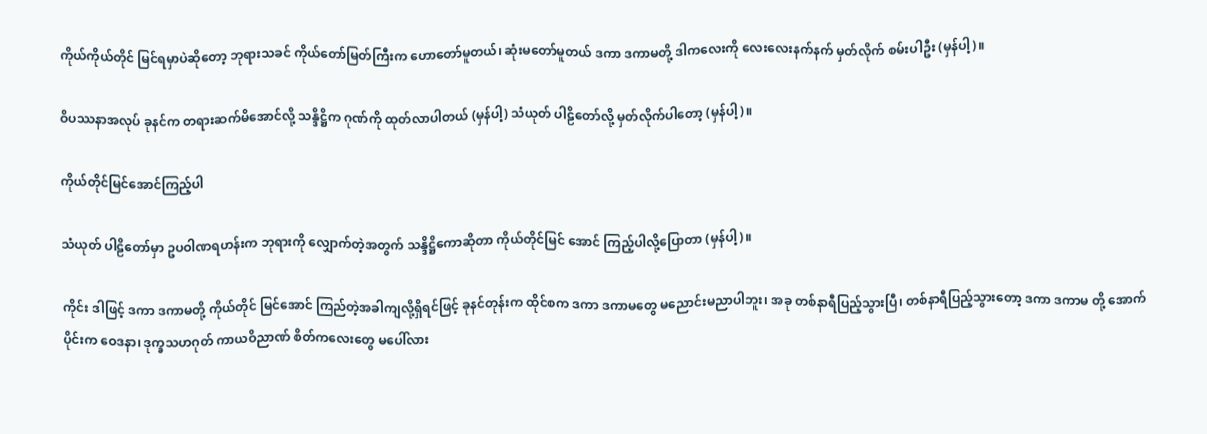ကိုယ်ကိုယ်တိုင် မြင်ရမှာပဲဆိုတော့ ဘုရားသခင် ကိုယ်တော်မြတ်ကြီးက ဟောတော်မူတယ်၊ ဆုံးမတော်မူတယ် ဒကာ ဒကာမတို့ ဒါကလေးကို လေးလေးနက်နက် မှတ်လိုက် စမ်းပါဦး (မှန်ပါ့)။

ဝိပဿနာအလုပ် ခုနင်က တရားဆက်မိအောင်လို့ သန္ဒိဋ္ဌိက ဂုဏ်ကို ထုတ်လာပါတယ် (မှန်ပါ့) သံယုတ် ပါဠိတော်လို့ မှတ်လိုက်ပါတော့ (မှန်ပါ့)။

ကိုယ်တိုင်မြင်အောင်ကြည့်ပါ

သံယုတ် ပါဠိတော်မှာ ဥပဝါဏရဟန်းက ဘုရားကို လျှောက်တဲ့အတွက် သန္ဒိဋ္ဌိကောဆိုတာ ကိုယ်တိုင်မြင် အောင် ကြည့်ပါလို့ပြောတာ (မှန်ပါ့)။

ကိုင်း ဒါဖြင့် ဒကာ ဒကာမတို့ ကိုယ်တိုင် မြင်အောင် ကြည်တဲ့အခါကျလို့ရှိရင်ဖြင့် ခုနင်တုန်းက ထိုင်စက ဒကာ ဒကာမတွေ မညောင်းမညာပါဘူး၊ အခု တစ်နာရီပြည့်သွားပြီ၊ တစ်နာရီပြည့်သွားတော့ ဒကာ ဒကာမ တို့ အောက်ပိုင်းက ဝေဒနာ၊ ဒုက္ခသဟဂုတ် ကာယဝိညာဏ် စိတ်ကလေးတွေ မပေါ်လား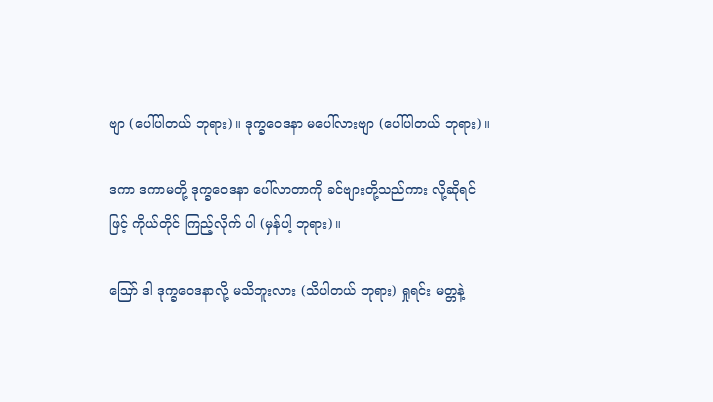ဗျာ (ပေါ်ပါတယ် ဘုရား)။ ဒုက္ခဝေဒနာ မပေါ်လားဗျာ (ပေါ်ပါတယ် ဘုရား)။

ဒကာ ဒကာမတို့ ဒုက္ခဝေဒနာ ပေါ်လာတာကို ခင်ဗျားတို့သည်ကား လို့ဆိုရင်ဖြင့် ကိုယ်တိုင် ကြည့်လိုက် ပါ (မှန်ပါ့ ဘုရား)။

ဪ ဒါ ဒုက္ခဝေဒနာလို့ မသိဘူးလား (သိပါတယ် ဘုရား) ရှုရင်း မတ္တနဲ့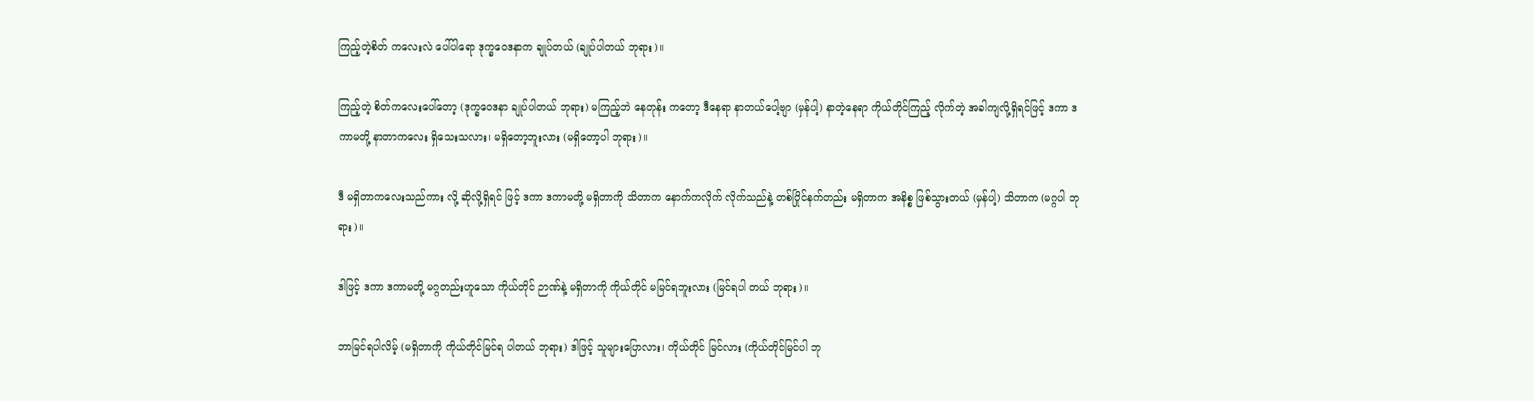ကြည့်တဲ့စိတ် ကလေးလဲ ပေါ်ပါရော ဒုက္ခဝေဒနာက ချုပ်တယ် (ချုပ်ပါတယ် ဘုရား)။

ကြည့်တဲ့ စိတ်ကလေးပေါ်တော့ (ဒုက္ခဝေဒနာ ချုပ်ပါတယ် ဘုရား) မကြည့်ဘဲ နေတုန်း ကတော့ ဒီနေရာ နာတယ်ပေါ့ဗျာ (မှန်ပါ့) နာတဲ့နေရာ ကိုယ်တိုင်ကြည့် လိုက်တဲ့ အခါကျလို့ရှိရင်ဖြင့် ဒကာ ဒကာမတို့ နာတာကလေး ရှိသေးသလား၊ မရှိတော့ဘူးလား (မရှိတော့ပါ ဘုရား)။

ဒီ မရှိတာကလေးသည်ကား လို့ ဆိုလို့ရှိရင် ဖြင့် ဒကာ ဒကာမတို့ မရှိတာကို သိတာက နောက်ကလိုက် လိုက်သည်နဲ့ တစ်ပြိုင်နက်တည်း မရှိတာက အနိစ္စ ဖြစ်သွားတယ် (မှန်ပါ့) သိတာက (မဂ္ဂပါ ဘုရား)။

ဒါဖြင့် ဒကာ ဒကာမတို့ မဂ္ဂတည်းဟူသော ကိုယ်တိုင် ဉာဏ်နဲ့ မရှိတာကို ကိုယ်တိုင် မမြင်ရဘူးလား (မြင်ရပါ တယ် ဘုရား)။

ဘာမြင်ရပါလိမ့် (မရှိတာကို ကိုယ်တိုင်မြင်ရ ပါတယ် ဘုရား) ဒါဖြင့် သူများပြောလား၊ ကိုယ်တိုင် မြင်လား (ကိုယ်တိုင်မြင်ပါ ဘု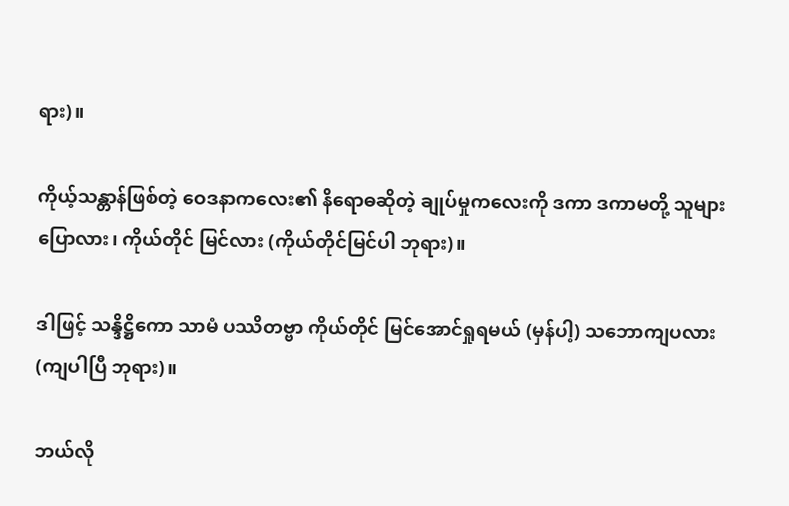ရား)။

ကိုယ့်သန္တာန်ဖြစ်တဲ့ ဝေဒနာကလေး၏ နိရောဓဆိုတဲ့ ချုပ်မှုကလေးကို ဒကာ ဒကာမတို့ သူများပြောလား၊ ကိုယ်တိုင် မြင်လား (ကိုယ်တိုင်မြင်ပါ ဘုရား)။

ဒါဖြင့် သန္ဒိဋ္ဌိကော သာမံ ပဿိတဗ္ဗာ ကိုယ်တိုင် မြင်အောင်ရှုရမယ် (မှန်ပါ့) သဘောကျပလား (ကျပါပြီ ဘုရား)။

ဘယ်လို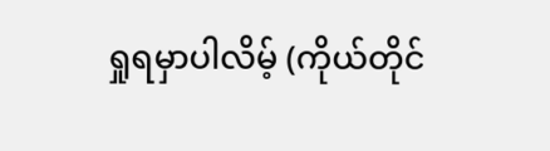ရှုရမှာပါလိမ့် (ကိုယ်တိုင်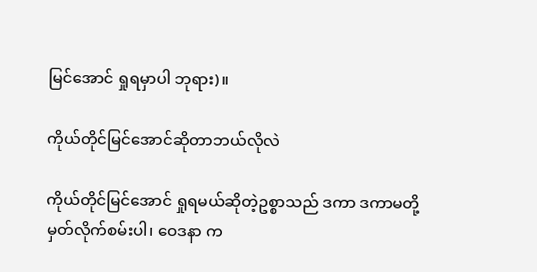မြင်အောင် ရှုရမှာပါ ဘုရား)။

ကိုယ်တိုင်မြင်အောင်ဆိုတာဘယ်လိုလဲ

ကိုယ်တိုင်မြင်အောင် ရှုရမယ်ဆိုတဲ့ဥစ္စာသည် ဒကာ ဒကာမတို့ မှတ်လိုက်စမ်းပါ၊ ဝေဒနာ က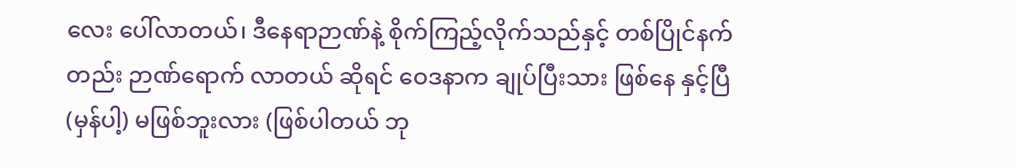လေး ပေါ်လာတယ်၊ ဒီနေရာဉာဏ်နဲ့ စိုက်ကြည့်လိုက်သည်နှင့် တစ်ပြိုင်နက်တည်း ဉာဏ်ရောက် လာတယ် ဆိုရင် ဝေဒနာက ချုပ်ပြီးသား ဖြစ်နေ နှင့်ပြီ (မှန်ပါ့) မဖြစ်ဘူးလား (ဖြစ်ပါတယ် ဘု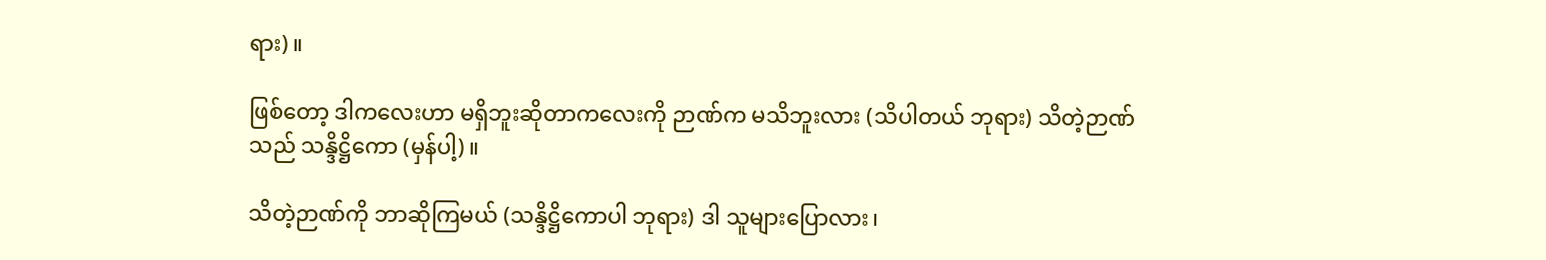ရား)။

ဖြစ်တော့ ဒါကလေးဟာ မရှိဘူးဆိုတာကလေးကို ဉာဏ်က မသိဘူးလား (သိပါတယ် ဘုရား) သိတဲ့ဉာဏ် သည် သန္ဒိဋ္ဌိကော (မှန်ပါ့)။

သိတဲ့ဉာဏ်ကို ဘာဆိုကြမယ် (သန္ဒိဋ္ဌိကောပါ ဘုရား) ဒါ သူများပြောလား၊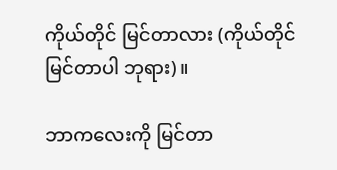ကိုယ်တိုင် မြင်တာလား (ကိုယ်တိုင်မြင်တာပါ ဘုရား)။

ဘာကလေးကို မြင်တာ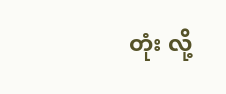တုံး လို့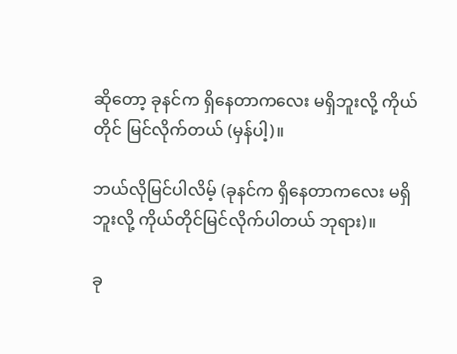ဆိုတော့ ခုနင်က ရှိနေတာကလေး မရှိဘူးလို့ ကိုယ်တိုင် မြင်လိုက်တယ် (မှန်ပါ့)။

ဘယ်လိုမြင်ပါလိမ့် (ခုနင်က ရှိနေတာကလေး မရှိဘူးလို့ ကိုယ်တိုင်မြင်လိုက်ပါတယ် ဘုရား)။

ခု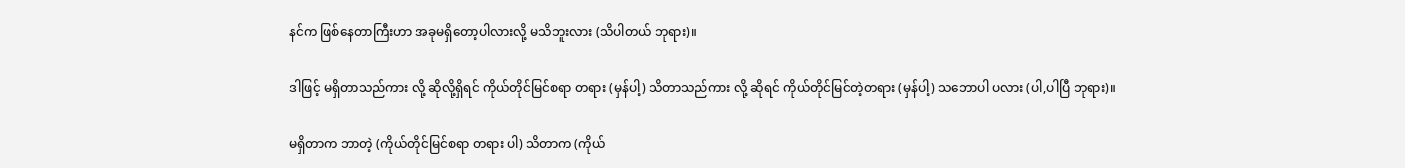နင်က ဖြစ်နေတာကြီးဟာ အခုမရှိတော့ပါလားလို့ မသိဘူးလား (သိပါတယ် ဘုရား)။

ဒါဖြင့် မရှိတာသည်ကား လို့ ဆိုလို့ရှိရင် ကိုယ်တိုင်မြင်စရာ တရား (မှန်ပါ့) သိတာသည်ကား လို့ ဆိုရင် ကိုယ်တိုင်မြင်တဲ့တရား (မှန်ပါ့) သဘောပါ ပလား (ပါ,ပါပြီ ဘုရား)။

မရှိတာက ဘာတဲ့ (ကိုယ်တိုင်မြင်စရာ တရား ပါ) သိတာက (ကိုယ်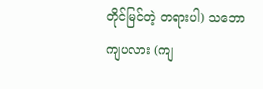တိုင်မြင်တဲ့ တရားပါ) သဘောကျပလား (ကျ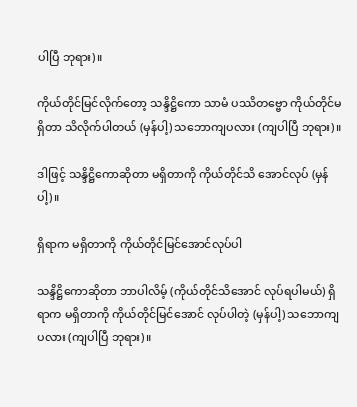ပါပြီ ဘုရား)။

ကိုယ်တိုင်မြင်လိုက်တော့ သန္ဒိဋ္ဌိကော သာမံ ပဿိတဗ္ဗော ကိုယ်တိုင်မရှိတာ သိလိုက်ပါတယ် (မှန်ပါ့) သဘောကျပလား (ကျပါပြီ ဘုရား)။

ဒါဖြင့် သန္ဒိဋ္ဌိကောဆိုတာ မရှိတာကို ကိုယ်တိုင်သိ အောင်လုပ် (မှန်ပါ့)။

ရှိရာက မရှိတာကို ကိုယ်တိုင်မြင်အောင်လုပ်ပါ

သန္ဒိဋ္ဌိကောဆိုတာ ဘာပါလိမ့် (ကိုယ်တိုင်သိအောင် လုပ်ရပါမယ်) ရှိရာက မရှိတာကို ကိုယ်တိုင်မြင်အောင် လုပ်ပါတဲ့ (မှန်ပါ့) သဘောကျပလား (ကျပါပြီ ဘုရား)။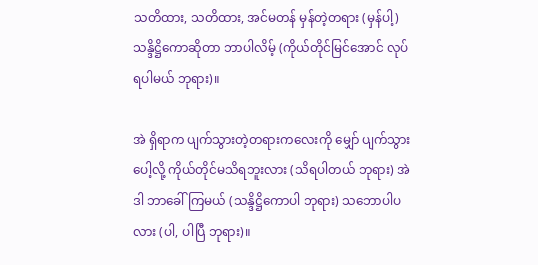သတိထား, သတိထား, အင်မတန် မှန်တဲ့တရား (မှန်ပါ့) သန္ဒိဋ္ဌိကောဆိုတာ ဘာပါလိမ့် (ကိုယ်တိုင်မြင်အောင် လုပ်ရပါမယ် ဘုရား)။

အဲ ရှိရာက ပျက်သွားတဲ့တရားကလေးကို မျှော် ပျက်သွားပေါ့လို့ ကိုယ်တိုင်မသိရဘူးလား (သိရပါတယ် ဘုရား) အဲဒါ ဘာခေါ်ကြမယ် (သန္ဒိဋ္ဌိကောပါ ဘုရား) သဘောပါပလား (ပါ, ပါပြီ ဘုရား)။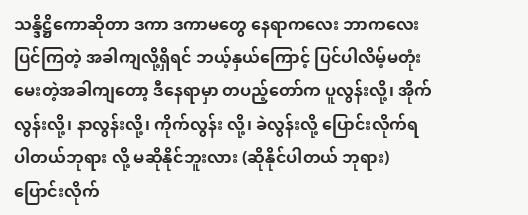သန္ဒိဋ္ဌိကောဆိုတာ ဒကာ ဒကာမတွေ နေရာကလေး ဘာကလေးပြင်ကြတဲ့ အခါကျလို့ရှိရင် ဘယ့်နှယ်ကြောင့် ပြင်ပါလိမ့်မတုံး မေးတဲ့အခါကျတော့ ဒီနေရာမှာ တပည့်တော်က ပူလွန်းလို့၊ အိုက်လွန်းလို့၊ နာလွန်းလို့၊ ကိုက်လွန်း လို့၊ ခဲလွန်းလို့ ပြောင်းလိုက်ရပါတယ်ဘုရား လို့ မဆိုနိုင်ဘူးလား (ဆိုနိုင်ပါတယ် ဘုရား) ပြောင်းလိုက်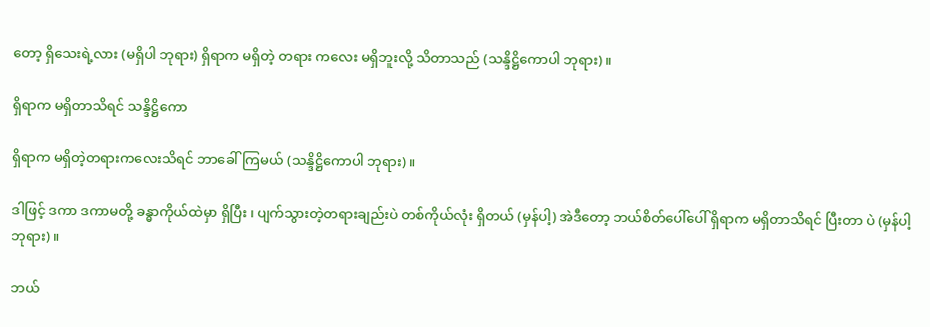တော့ ရှိသေးရဲ့လား (မရှိပါ ဘုရား) ရှိရာက မရှိတဲ့ တရား ကလေး မရှိဘူးလို့ သိတာသည် (သန္ဒိဋ္ဌိကောပါ ဘုရား)။

ရှိရာက မရှိတာသိရင် သန္ဒိဋ္ဌိကော

ရှိရာက မရှိတဲ့တရားကလေးသိရင် ဘာခေါ်ကြမယ် (သန္ဒိဋ္ဌိကောပါ ဘုရား)။

ဒါဖြင့် ဒကာ ဒကာမတို့ ခန္ဓာကိုယ်ထဲမှာ ရှိပြီး ၊ ပျက်သွားတဲ့တရားချည်းပဲ တစ်ကိုယ်လုံး ရှိတယ် (မှန်ပါ့) အဲဒီတော့ ဘယ်စိတ်ပေါ်ပေါ် ရှိရာက မရှိတာသိရင် ပြီးတာ ပဲ (မှန်ပါ့ ဘုရား)။

ဘယ်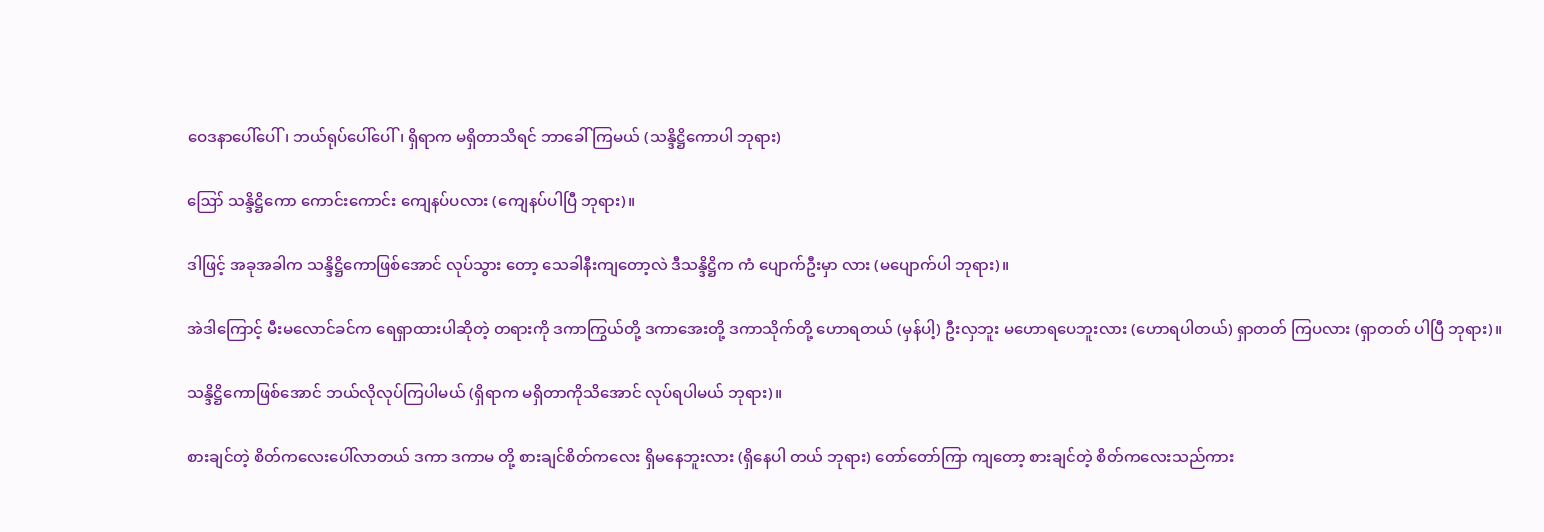ဝေဒနာပေါ်ပေါ်၊ ဘယ်ရုပ်ပေါ်ပေါ်၊ ရှိရာက မရှိတာသိရင် ဘာခေါ်ကြမယ် (သန္ဒိဋ္ဌိကောပါ ဘုရား)

ဪ သန္ဒိဋ္ဌိကော ကောင်းကောင်း ကျေနပ်ပလား (ကျေနပ်ပါပြီ ဘုရား)။

ဒါဖြင့် အခုအခါက သန္ဒိဋ္ဌိကောဖြစ်အောင် လုပ်သွား တော့ သေခါနီးကျတော့လဲ ဒီသန္ဒိဋ္ဌိက ကံ ပျောက်ဦးမှာ လား (မပျောက်ပါ ဘုရား)။

အဲဒါကြောင့် မီးမလောင်ခင်က ရေရှာထားပါဆိုတဲ့ တရားကို ဒကာကြွယ်တို့ ဒကာအေးတို့ ဒကာသိုက်တို့ ဟောရတယ် (မှန်ပါ့) ဦးလှဘူး မဟောရပေဘူးလား (ဟောရပါတယ်) ရှာတတ် ကြပလား (ရှာတတ် ပါပြီ ဘုရား)။

သန္ဒိဋ္ဌိကောဖြစ်အောင် ဘယ်လိုလုပ်ကြပါမယ် (ရှိရာက မရှိတာကိုသိအောင် လုပ်ရပါမယ် ဘုရား)။

စားချင်တဲ့ စိတ်ကလေးပေါ်လာတယ် ဒကာ ဒကာမ တို့ စားချင်စိတ်ကလေး ရှိမနေဘူးလား (ရှိနေပါ တယ် ဘုရား) တော်တော်ကြာ ကျတော့ စားချင်တဲ့ စိတ်ကလေးသည်ကား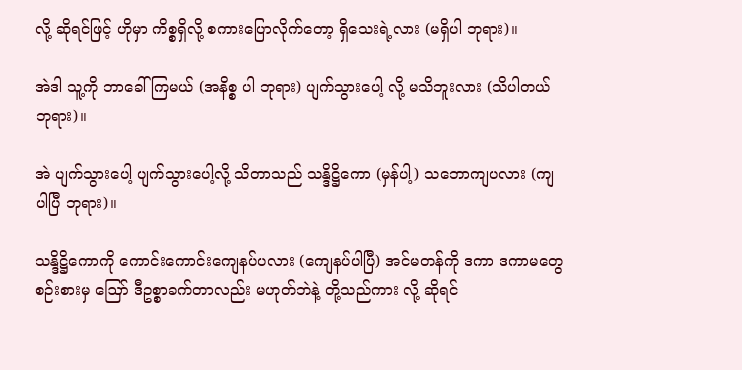လို့ ဆိုရင်ဖြင့် ဟိုမှာ ကိစ္စရှိလို့ စကားပြောလိုက်တော့ ရှိသေးရဲ့လား (မရှိပါ ဘုရား)။

အဲဒါ သူ့ကို ဘာခေါ်ကြမယ် (အနိစ္စ ပါ ဘုရား) ပျက်သွားပေါ့ လို့ မသိဘူးလား (သိပါတယ် ဘုရား)။

အဲ ပျက်သွားပေါ့ ပျက်သွားပေါ့လို့ သိတာသည် သန္ဒိဋ္ဌိကော (မှန်ပါ့) သဘောကျပလား (ကျပါပြီ ဘုရား)။

သန္ဒိဋ္ဌိကောကို ကောင်းကောင်းကျေနပ်ပလား (ကျေနပ်ပါပြီ) အင်မတန်ကို ဒကာ ဒကာမတွေ စဉ်းစားမှ ဪ ဒီဥစ္စာခက်တာလည်း မဟုတ်ဘဲနဲ့ တို့သည်ကား လို့ ဆိုရင်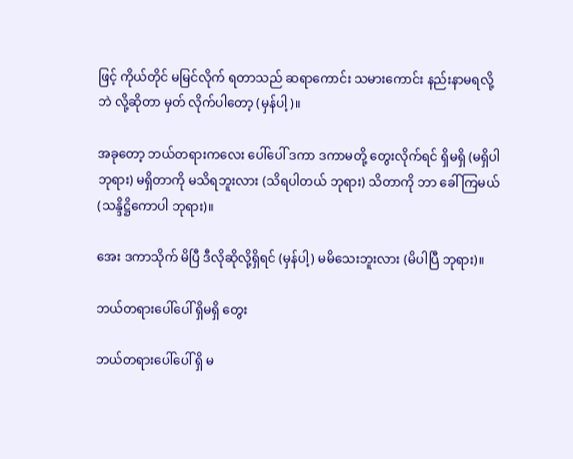ဖြင့် ကိုယ်တိုင် မမြင်လိုက် ရတာသည် ဆရာကောင်း သမားကောင်း နည်းနာမရလို့ဘဲ လို့ဆိုတာ မှတ် လိုက်ပါတော့ (မှန်ပါ့)။

အခုတော့ ဘယ်တရားကလေး ပေါ်ပေါ် ဒကာ ဒကာမတို့ တွေးလိုက်ရင် ရှိမရှိ (မရှိပါ ဘုရား) မရှိတာကို မသိရဘူးလား (သိရပါတယ် ဘုရား) သိတာကို ဘာ ခေါ်ကြမယ် (သန္ဒိဋ္ဌိကောပါ ဘုရား)။

အေး ဒကာသိုက် မိပြီ ဒီလိုဆိုလို့ရှိရင် (မှန်ပါ့) မမိသေးဘူးလား (မိပါပြီ ဘုရား)။

ဘယ်တရားပေါ်ပေါ် ရှိမရှိ တွေး

ဘယ်တရားပေါ်ပေါ် ရှိ မ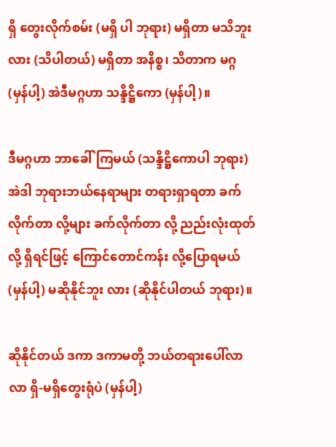ရှိ တွေးလိုက်စမ်း (မရှိ ပါ ဘုရား) မရှိတာ မသိဘူးလား (သိပါတယ်) မရှိတာ အနိစ္စ၊ သိတာက မဂ္ဂ (မှန်ပါ့) အဲဒီမဂ္ဂဟာ သန္ဒိဋ္ဌိကော (မှန်ပါ့)။

ဒီမဂ္ဂဟာ ဘာခေါ်ကြမယ် (သန္ဒိဋ္ဌိကောပါ ဘုရား) အဲဒါ ဘုရားဘယ်နေရာများ တရားရှာရတာ ခက်လိုက်တာ လို့များ ခက်လိုက်တာ လို့ ညည်းလုံးထုတ်လို့ ရှိရင်ဖြင့် ကြောင်တောင်ကန်း လို့ပြောရမယ် (မှန်ပါ့) မဆိုနိုင်ဘူး လား (ဆိုနိုင်ပါတယ် ဘုရား)။

ဆိုနိုင်တယ် ဒကာ ဒကာမတို့ ဘယ်တရားပေါ်လာ လာ ရှိ-မရှိတွေးရုံပဲ (မှန်ပါ့)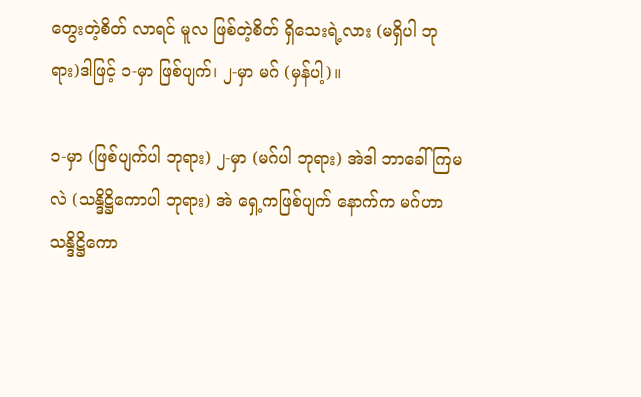တွေးတဲ့စိတ် လာရင် မူလ ဖြစ်တဲ့စိတ် ရှိသေးရဲ့လား (မရှိပါ ဘုရား)ဒါဖြင့် ၁-မှာ ဖြစ်ပျက်၊ ၂-မှာ မဂ် (မှန်ပါ့)။

၁-မှာ (ဖြစ်ပျက်ပါ ဘုရား) ၂-မှာ (မဂ်ပါ ဘုရား) အဲဒါ ဘာခေါ်ကြမလဲ (သန္ဒိဋ္ဌိကောပါ ဘုရား) အဲ ရှေ့ကဖြစ်ပျက် နောက်က မဂ်ဟာ သန္ဒိဋ္ဌိကော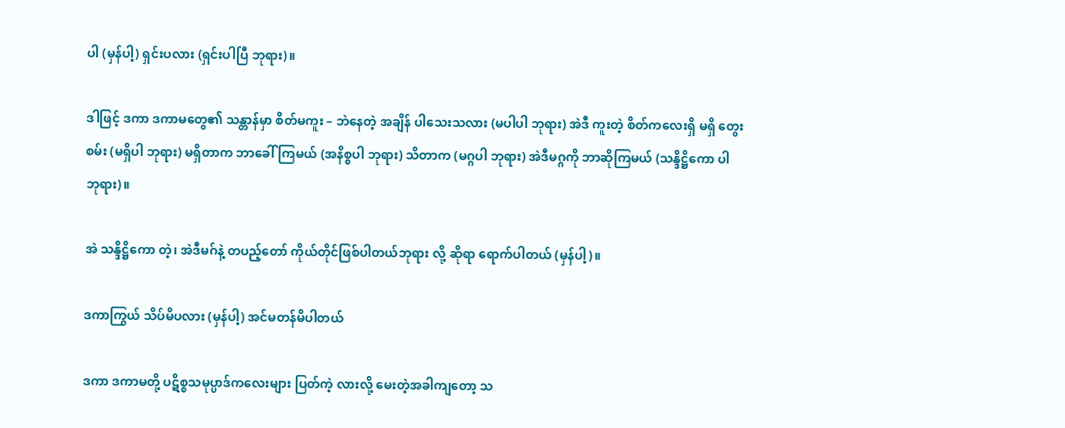ပါ (မှန်ပါ့) ရှင်းပလား (ရှင်းပါပြီ ဘုရား)။

ဒါဖြင့် ဒကာ ဒကာမတွေ၏ သန္တာန်မှာ စိတ်မကူး – ဘဲနေတဲ့ အချိန် ပါသေးသလား (မပါပါ ဘုရား) အဲဒီ ကူးတဲ့ စိတ်ကလေးရှိ မရှိ တွေးစမ်း (မရှိပါ ဘုရား) မရှိတာက ဘာခေါ်ကြမယ် (အနိစ္စပါ ဘုရား) သိတာက (မဂ္ဂပါ ဘုရား) အဲဒီမဂ္ဂကို ဘာဆိုကြမယ် (သန္ဒိဋ္ဌိကော ပါ ဘုရား)။

အဲ သန္ဒိဋ္ဌိကော တဲ့၊ အဲဒီမဂ်နဲ့ တပည့်တော် ကိုယ်တိုင်ဖြစ်ပါတယ်ဘုရား လို့ ဆိုရာ ရောက်ပါတယ် (မှန်ပါ့)။

ဒကာကြွယ် သိပ်မိပလား (မှန်ပါ့) အင်မတန်မိပါတယ်

ဒကာ ဒကာမတို့ ပဋိစ္စသမုပ္ပာဒ်ကလေးများ ပြတ်ကဲ့ လားလို့ မေးတဲ့အခါကျတော့ သ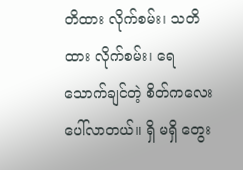တိထား လိုက်စမ်း၊ သတိထား လိုက်စမ်း၊ ရေသောက်ချင်တဲ့ စိတ်ကလေး ပေါ်လာတယ်။ ရှိ မရှိ တွေး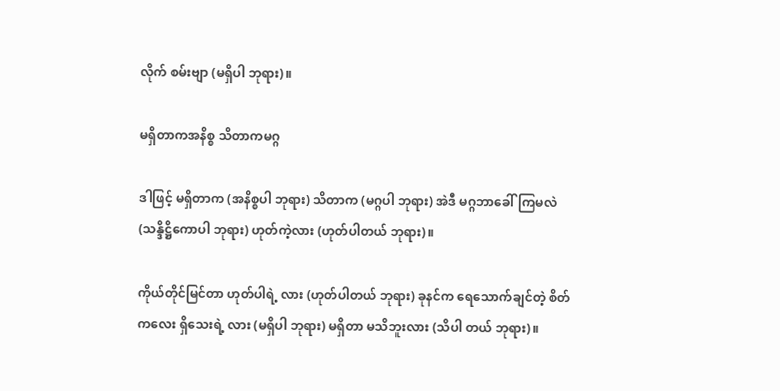လိုက် စမ်းဗျာ (မရှိပါ ဘုရား)။

မရှိတာကအနိစ္စ သိတာကမဂ္ဂ

ဒါဖြင့် မရှိတာက (အနိစ္စပါ ဘုရား) သိတာက (မဂ္ဂပါ ဘုရား) အဲဒီ မဂ္ဂဘာခေါ်ကြမလဲ (သန္ဒိဋ္ဌိကောပါ ဘုရား) ဟုတ်ကဲ့လား (ဟုတ်ပါတယ် ဘုရား)။

ကိုယ်တိုင်မြင်တာ ဟုတ်ပါရဲ့ လား (ဟုတ်ပါတယ် ဘုရား) ခုနင်က ရေသောက်ချင်တဲ့ စိတ်ကလေး ရှိသေးရဲ့ လား (မရှိပါ ဘုရား) မရှိတာ မသိဘူးလား (သိပါ တယ် ဘုရား)။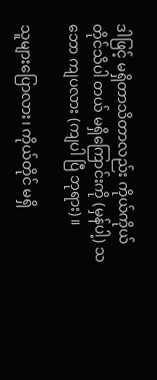ဒါဖြင့် မရှိတာသိတာလည်း ကိုယ်ကိုယ်တိုင်သိပါ တယ် မရှိကြောင်းကို (မှန်ပါ့) သဘော ကျပလား (ကျပါ ပြီ ဘုရား)။

သူများပြောလား၊ ကိုယ်တိုင် မရှိ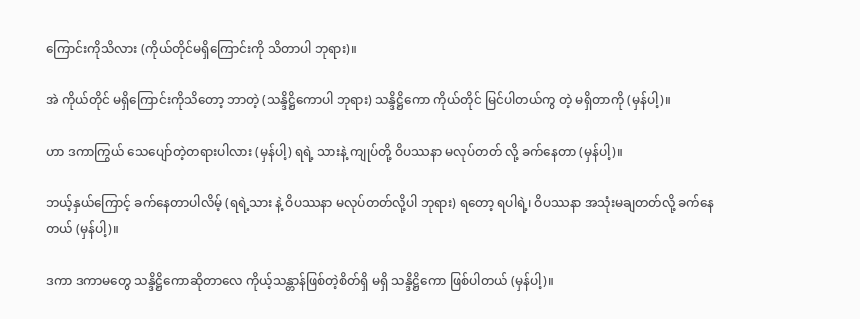ကြောင်းကိုသိလား (ကိုယ်တိုင်မရှိကြောင်းကို သိတာပါ ဘုရား)။

အဲ ကိုယ်တိုင် မရှိကြောင်းကိုသိတော့ ဘာတဲ့ (သန္ဒိဋ္ဌိကောပါ ဘုရား) သန္ဒိဋ္ဌိကော ကိုယ်တိုင် မြင်ပါတယ်ကွ တဲ့ မရှိတာကို (မှန်ပါ့)။

ဟာ ဒကာကြွယ် သေပျော်တဲ့တရားပါလား (မှန်ပါ့) ရရဲ့ သားနဲ့ ကျုပ်တို့ ဝိပဿနာ မလုပ်တတ် လို့ ခက်နေတာ (မှန်ပါ့)။

ဘယ့်နှယ်ကြောင့် ခက်နေတာပါလိမ့် (ရရဲ့သား နဲ့ ဝိပဿနာ မလုပ်တတ်လို့ပါ ဘုရား) ရတော့ ရပါရဲ့၊ ဝိပဿနာ အသုံးမချတတ်လို့ ခက်နေတယ် (မှန်ပါ့)။

ဒကာ ဒကာမတွေ သန္ဒိဋ္ဌိကောဆိုတာလေ ကိုယ့်သန္တာန်ဖြစ်တဲ့စိတ်ရှိ မရှိ သန္ဒိဋ္ဌိကော ဖြစ်ပါတယ် (မှန်ပါ့)။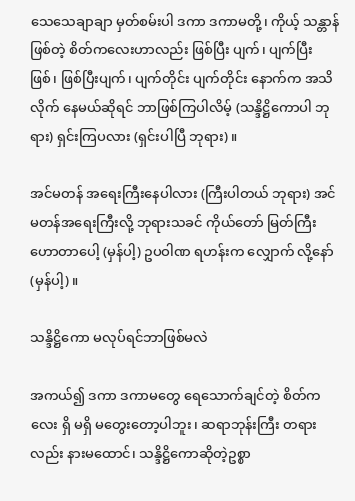သေသေချာချာ မှတ်စမ်းပါ ဒကာ ဒကာမတို့၊ ကိုယ့် သန္တာန်ဖြစ်တဲ့ စိတ်ကလေးဟာလည်း ဖြစ်ပြီး ပျက်၊ ပျက်ပြီး ဖြစ်၊ ဖြစ်ပြီးပျက်၊ ပျက်တိုင်း ပျက်တိုင်း နောက်က အသိလိုက် နေမယ်ဆိုရင် ဘာဖြစ်ကြပါလိမ့် (သန္ဒိဋ္ဌိကောပါ ဘုရား) ရှင်းကြပလား (ရှင်းပါပြီ ဘုရား)။

အင်မတန် အရေးကြီးနေပါလား (ကြီးပါတယ် ဘုရား) အင်မတန်အရေးကြီးလို့ ဘုရားသခင် ကိုယ်တော် မြတ်ကြီးဟောတာပေါ့ (မှန်ပါ့) ဥပဝါဏ ရဟန်းက လျှောက် လို့နော် (မှန်ပါ့)။

သန္ဒိဋ္ဌိကော မလုပ်ရင်ဘာဖြစ်မလဲ

အကယ်၍ ဒကာ ဒကာမတွေ ရေသောက်ချင်တဲ့ စိတ်ကလေး ရှိ မရှိ မတွေးတော့ပါဘူး၊ ဆရာဘုန်းကြီး တရားလည်း နားမထောင်၊ သန္ဒိဋ္ဌိကောဆိုတဲ့ဥစ္စာ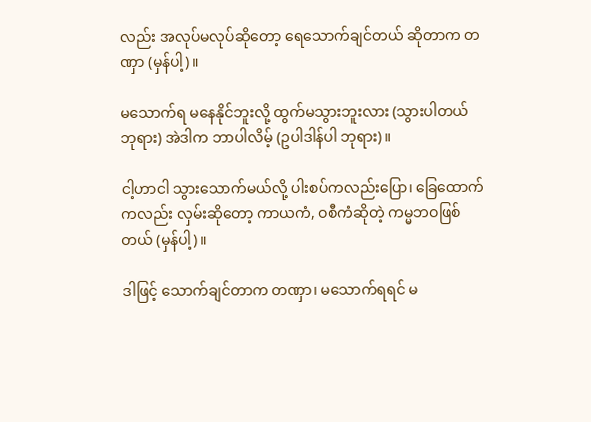လည်း အလုပ်မလုပ်ဆိုတော့ ရေသောက်ချင်တယ် ဆိုတာက တဏှာ (မှန်ပါ့)။

မသောက်ရ မနေနိုင်ဘူးလို့ ထွက်မသွားဘူးလား (သွားပါတယ် ဘုရား) အဲဒါက ဘာပါလိမ့် (ဥပါဒါန်ပါ ဘုရား)။

ငါ့ဟာငါ သွားသောက်မယ်လို့ ပါးစပ်ကလည်းပြော၊ ခြေထောက်ကလည်း လှမ်းဆိုတော့ ကာယကံ, ဝစီကံဆိုတဲ့ ကမ္မဘဝဖြစ်တယ် (မှန်ပါ့)။

ဒါဖြင့် သောက်ချင်တာက တဏှာ၊ မသောက်ရရင် မ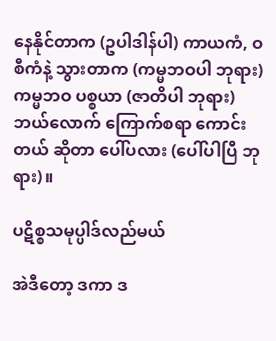နေနိုင်တာက (ဥပါဒါန်ပါ) ကာယကံ, ဝစီကံနဲ့ သွားတာက (ကမ္မဘဝပါ ဘုရား) ကမ္မဘဝ ပစ္စယာ (ဇာတိပါ ဘုရား) ဘယ်လောက် ကြောက်စရာ ကောင်းတယ် ဆိုတာ ပေါ်ပလား (ပေါ်ပါပြီ ဘုရား)။

ပဋိစ္စသမုပ္ပါဒ်လည်မယ်

အဲဒီတော့ ဒကာ ဒ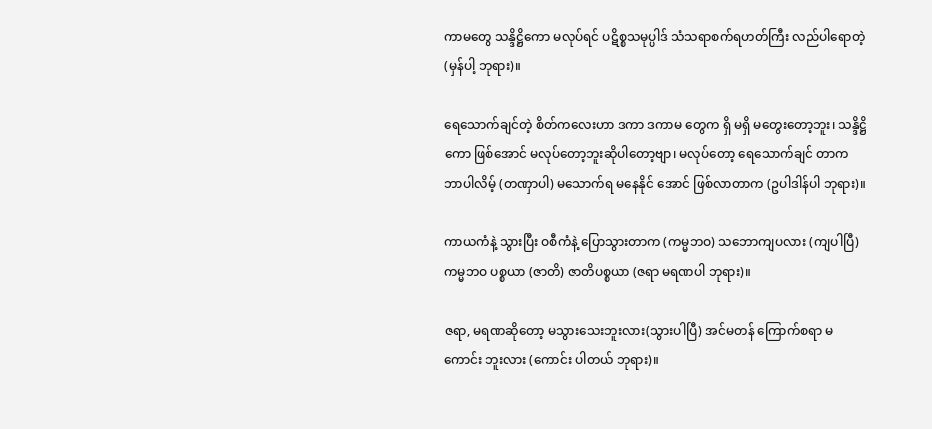ကာမတွေ သန္ဒိဋ္ဌိကော မလုပ်ရင် ပဋိစ္စသမုပ္ပါဒ် သံသရာစက်ရဟတ်ကြီး လည်ပါရောတဲ့ (မှန်ပါ့ ဘုရား)။

ရေသောက်ချင်တဲ့ စိတ်ကလေးဟာ ဒကာ ဒကာမ တွေက ရှိ မရှိ မတွေးတော့ဘူး၊ သန္ဒိဋ္ဌိကော ဖြစ်အောင် မလုပ်တော့ဘူးဆိုပါတော့ဗျာ၊ မလုပ်တော့ ရေသောက်ချင် တာက ဘာပါလိမ့် (တဏှာပါ) မသောက်ရ မနေနိုင် အောင် ဖြစ်လာတာက (ဥပါဒါန်ပါ ဘုရား)။

ကာယကံနဲ့ သွားပြီး ဝစီကံနဲ့ ပြောသွားတာက (ကမ္မဘဝ) သဘောကျပလား (ကျပါပြီ) ကမ္မဘဝ ပစ္စယာ (ဇာတိ) ဇာတိပစ္စယာ (ဇရာ မရဏပါ ဘုရား)။

ဇရာ, မရဏဆိုတော့ မသွားသေးဘူးလား(သွားပါပြီ) အင်မတန် ကြောက်စရာ မကောင်း ဘူးလား (ကောင်း ပါတယ် ဘုရား)။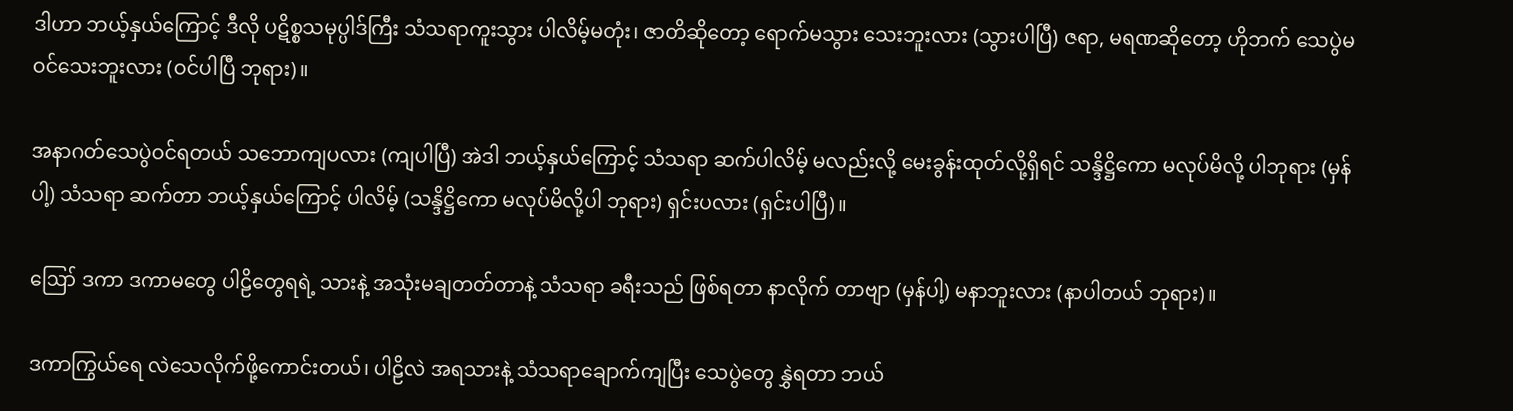ဒါဟာ ဘယ့်နှယ်ကြောင့် ဒီလို ပဋိစ္စသမုပ္ပါဒ်ကြီး သံသရာကူးသွား ပါလိမ့်မတုံး၊ ဇာတိဆိုတော့ ရောက်မသွား သေးဘူးလား (သွားပါပြီ) ဇရာ, မရဏဆိုတော့ ဟိုဘက် သေပွဲမဝင်သေးဘူးလား (ဝင်ပါပြီ ဘုရား)။

အနာဂတ်သေပွဲဝင်ရတယ် သဘောကျပလား (ကျပါပြီ) အဲဒါ ဘယ့်နှယ်ကြောင့် သံသရာ ဆက်ပါလိမ့် မလည်းလို့ မေးခွန်းထုတ်လို့ရှိရင် သန္ဒိဋ္ဌိကော မလုပ်မိလို့ ပါဘုရား (မှန်ပါ့) သံသရာ ဆက်တာ ဘယ့်နှယ်ကြောင့် ပါလိမ့် (သန္ဒိဋ္ဌိကော မလုပ်မိလို့ပါ ဘုရား) ရှင်းပလား (ရှင်းပါပြီ)။

ဪ ဒကာ ဒကာမတွေ ပါဠိတွေရရဲ့ သားနဲ့ အသုံးမချတတ်တာနဲ့ သံသရာ ခရီးသည် ဖြစ်ရတာ နာလိုက် တာဗျာ (မှန်ပါ့) မနာဘူးလား (နာပါတယ် ဘုရား)။

ဒကာကြွယ်ရေ လဲသေလိုက်ဖို့ကောင်းတယ်၊ ပါဠိလဲ အရသားနဲ့ သံသရာချောက်ကျပြီး သေပွဲတွေ နွှဲရတာ ဘယ်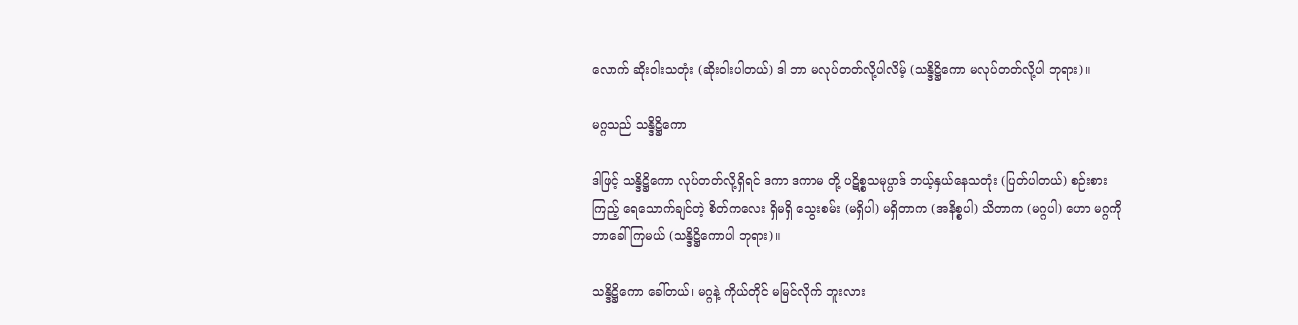လောက် ဆိုးဝါးသတုံး (ဆိုးဝါးပါတယ်) ဒါ ဘာ မလုပ်တတ်လို့ပါလိမ့် (သန္ဒိဋ္ဌိကော မလုပ်တတ်လို့ပါ ဘုရား)။

မဂ္ဂသည် သန္ဒိဋ္ဌိကော

ဒါဖြင့် သန္ဒိဋ္ဌိကော လုပ်တတ်လို့ရှိရင် ဒကာ ဒကာမ တို့ ပဋိစ္စသမုပ္ပာဒ် ဘယ့်နှယ်နေသတုံး (ပြတ်ပါတယ်) စဉ်းစား ကြည့် ရေသောက်ချင်တဲ့ စိတ်ကလေး ရှိမရှိ သွေးစမ်း (မရှိပါ) မရှိတာက (အနိစ္စပါ) သိတာက (မဂ္ဂပါ) ဟော မဂ္ဂကို ဘာခေါ်ကြမယ် (သန္ဒိဋ္ဌိကောပါ ဘုရား)။

သန္ဒိဋ္ဌိကော ခေါ်တယ်၊ မဂ္ဂနဲ့ ကိုယ်တိုင် မမြင်လိုက် ဘူးလား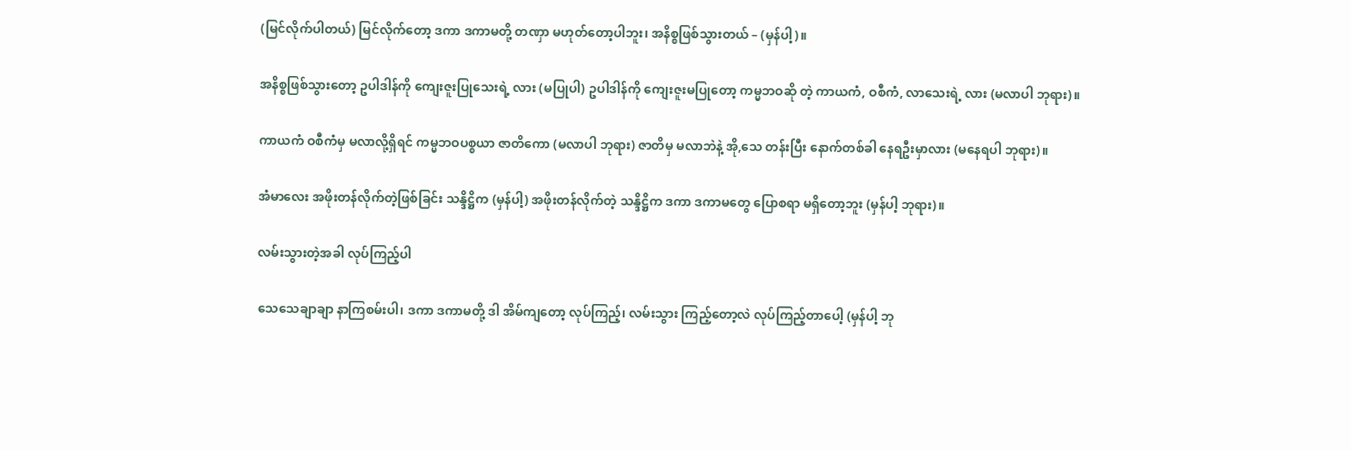(မြင်လိုက်ပါတယ်) မြင်လိုက်တော့ ဒကာ ဒကာမတို့ တဏှာ မဟုတ်တော့ပါဘူး၊ အနိစ္စဖြစ်သွားတယ် – (မှန်ပါ့)။

အနိစ္စဖြစ်သွားတော့ ဥပါဒါန်ကို ကျေးဇူးပြုသေးရဲ့ လား (မပြုပါ) ဥပါဒါန်ကို ကျေးဇူးမပြုတော့ ကမ္မဘဝဆို တဲ့ ကာယကံ, ဝစီကံ, လာသေးရဲ့ လား (မလာပါ ဘုရား)။

ကာယကံ ဝစီကံမှ မလာလို့ရှိရင် ကမ္မဘဝပစ္စယာ ဇာတိကော (မလာပါ ဘုရား) ဇာတိမှ မလာဘဲနဲ့ အို,သေ တန်းပြီး နောက်တစ်ခါ နေရဦးမှာလား (မနေရပါ ဘုရား)။

အံမာလေး အဖိုးတန်လိုက်တဲ့ဖြစ်ခြင်း သန္ဒိဋ္ဌိက (မှန်ပါ့) အဖိုးတန်လိုက်တဲ့ သန္ဒိဋ္ဌိက ဒကာ ဒကာမတွေ ပြောစရာ မရှိတော့ဘူး (မှန်ပါ့ ဘုရား)။

လမ်းသွားတဲ့အခါ လုပ်ကြည့်ပါ

သေသေချာချာ နာကြစမ်းပါ၊ ဒကာ ဒကာမတို့ ဒါ အိမ်ကျတော့ လုပ်ကြည့်၊ လမ်းသွား ကြည့်တော့လဲ လုပ်ကြည့်တာပေါ့ (မှန်ပါ့ ဘု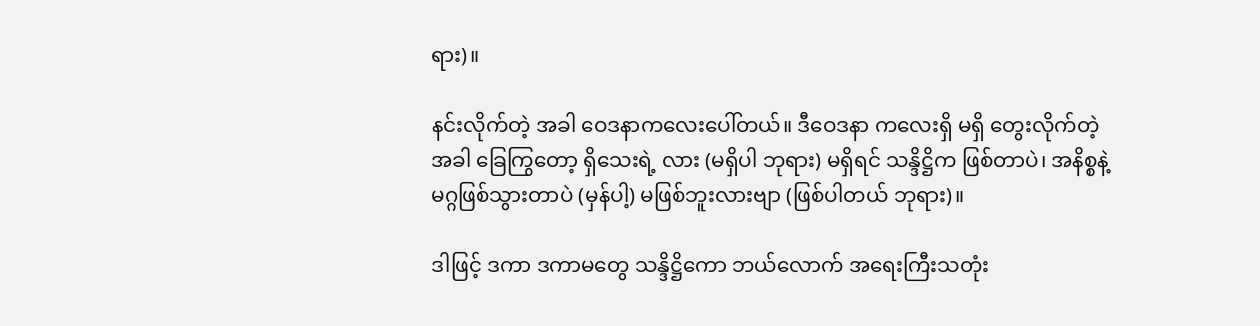ရား)။

နင်းလိုက်တဲ့ အခါ ဝေဒနာကလေးပေါ်တယ်။ ဒီဝေဒနာ ကလေးရှိ မရှိ တွေးလိုက်တဲ့အခါ ခြေကြွတော့ ရှိသေးရဲ့ လား (မရှိပါ ဘုရား) မရှိရင် သန္ဒိဋ္ဌိက ဖြစ်တာပဲ၊ အနိစ္စနဲ့ မဂ္ဂဖြစ်သွားတာပဲ (မှန်ပါ့) မဖြစ်ဘူးလားဗျာ (ဖြစ်ပါတယ် ဘုရား)။

ဒါဖြင့် ဒကာ ဒကာမတွေ သန္ဒိဋ္ဌိကော ဘယ်လောက် အရေးကြီးသတုံး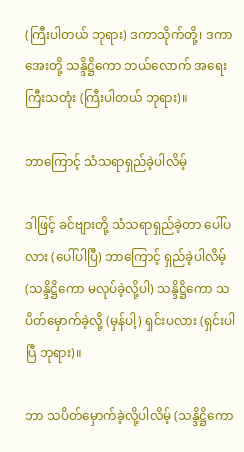(ကြီးပါတယ် ဘုရား) ဒကာသိုက်တို့၊ ဒကာအေးတို့ သန္ဒိဋ္ဌိကော ဘယ်လောက် အရေးကြီးသတုံး (ကြီးပါတယ် ဘုရား)။

ဘာကြောင့် သံသရာရှည်ခဲ့ပါလိမ့်

ဒါဖြင့် ခင်ဗျားတို့ သံသရာရှည်ခဲ့တာ ပေါ်ပလား (ပေါ်ပါပြီ) ဘာကြောင့် ရှည်ခဲ့ပါလိမ့် (သန္ဒိဋ္ဌိကော မလုပ်ခဲ့လို့ပါ) သန္ဒိဋ္ဌိကော သပိတ်မှောက်ခဲ့လို့ (မှန်ပါ့) ရှင်းပလား (ရှင်းပါပြီ ဘုရား)။

ဘာ သပိတ်မှောက်ခဲ့လို့ပါလိမ့် (သန္ဒိဋ္ဌိကော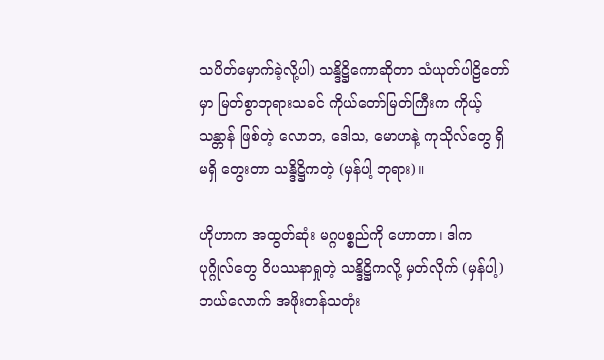သပိတ်မှောက်ခဲ့လို့ပါ) သန္ဒိဋ္ဌိကောဆိုတာ သံယုတ်ပါဠိတော် မှာ မြတ်စွာဘုရားသခင် ကိုယ်တော်မြတ်ကြီးက ကိုယ့်သန္တာန် ဖြစ်တဲ့ လောဘ, ဒေါသ, မောဟနဲ့ ကုသိုလ်တွေ ရှိမရှိ တွေးတာ သန္ဒိဋ္ဌိကတဲ့ (မှန်ပါ့ ဘုရား)။

ဟိုဟာက အထွတ်ဆုံး မဂ္ဂပစ္စည်ကို ဟောတာ၊ ဒါက ပုဂ္ဂိုလ်တွေ ဝိပဿနာရှုတဲ့ သန္ဒိဋ္ဌိကလို့ မှတ်လိုက် (မှန်ပါ့) ဘယ်လောက် အဖိုးတန်သတုံး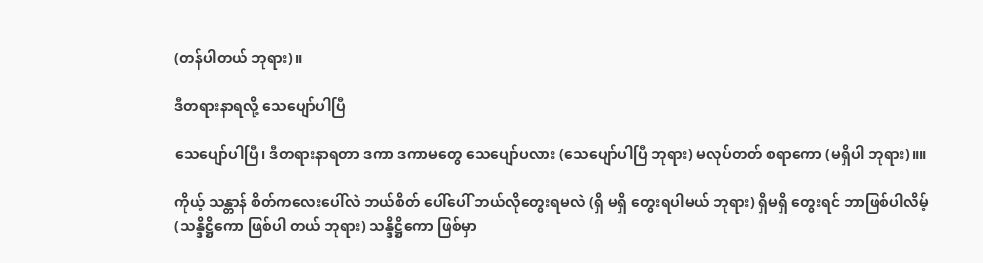(တန်ပါတယ် ဘုရား)။

ဒီတရားနာရလို့ သေပျော်ပါပြီ

သေပျော်ပါပြီ၊ ဒီတရားနာရတာ ဒကာ ဒကာမတွေ သေပျော်ပလား (သေပျော်ပါပြီ ဘုရား) မလုပ်တတ် စရာကော (မရှိပါ ဘုရား)။။

ကိုယ့် သန္တာန် စိတ်ကလေးပေါ်လဲ ဘယ်စိတ် ပေါ်ပေါ် ဘယ်လိုတွေးရမလဲ (ရှိ မရှိ တွေးရပါမယ် ဘုရား) ရှိမရှိ တွေးရင် ဘာဖြစ်ပါလိမ့် (သန္ဒိဋ္ဌိကော ဖြစ်ပါ တယ် ဘုရား) သန္ဒိဋ္ဌိကော ဖြစ်မှာ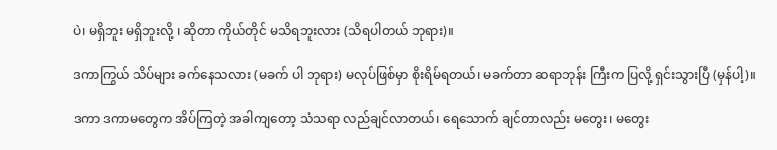ပဲ၊ မရှိဘူး မရှိဘူးလို့ ၊ ဆိုတာ ကိုယ်တိုင် မသိရဘူးလား (သိရပါတယ် ဘုရား)။

ဒကာကြွယ် သိပ်များ ခက်နေသလား (မခက် ပါ ဘုရား) မလုပ်ဖြစ်မှာ စိုးရိမ်ရတယ်၊ မခက်တာ ဆရာဘုန်း ကြီးက ပြလို့ ရှင်းသွားပြီ (မှန်ပါ့)။

ဒကာ ဒကာမတွေက အိပ်ကြတဲ့ အခါကျတော့ သံသရာ လည်ချင်လာတယ်၊ ရေသောက် ချင်တာလည်း မတွေး၊ မတွေး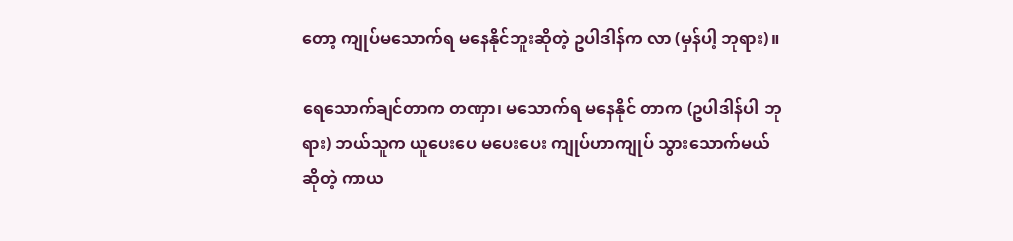တော့ ကျုပ်မသောက်ရ မနေနိုင်ဘူးဆိုတဲ့ ဥပါဒါန်က လာ (မှန်ပါ့ ဘုရား)။

ရေသောက်ချင်တာက တဏှာ၊ မသောက်ရ မနေနိုင် တာက (ဥပါဒါန်ပါ ဘုရား) ဘယ်သူက ယူပေးပေ မပေးပေး ကျုပ်ဟာကျုပ် သွားသောက်မယ်ဆိုတဲ့ ကာယ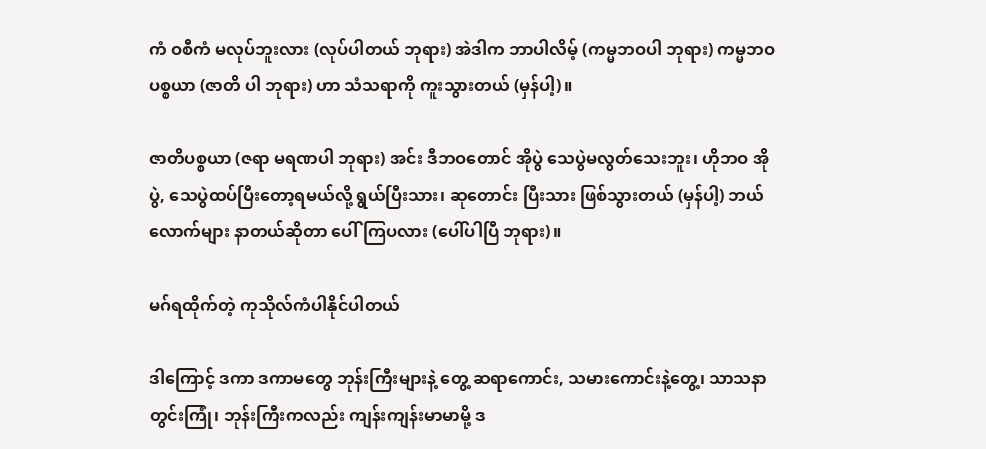ကံ ဝစီကံ မလုပ်ဘူးလား (လုပ်ပါတယ် ဘုရား) အဲဒါက ဘာပါလိမ့် (ကမ္မဘဝပါ ဘုရား) ကမ္မဘဝပစ္စယာ (ဇာတိ ပါ ဘုရား) ဟာ သံသရာကို ကူးသွားတယ် (မှန်ပါ့)။

ဇာတိပစ္စယာ (ဇရာ မရဏပါ ဘုရား) အင်း ဒီဘဝတောင် အိုပွဲ သေပွဲမလွတ်သေးဘူး၊ ဟိုဘဝ အိုပွဲ, သေပွဲထပ်ပြီးတော့ရမယ်လို့ ရွယ်ပြီးသား၊ ဆုတောင်း ပြီးသား ဖြစ်သွားတယ် (မှန်ပါ့) ဘယ်လောက်များ နာတယ်ဆိုတာ ပေါ်ကြပလား (ပေါ်ပါပြီ ဘုရား)။

မဂ်ရထိုက်တဲ့ ကုသိုလ်ကံပါနိုင်ပါတယ်

ဒါကြောင့် ဒကာ ဒကာမတွေ ဘုန်းကြီးများနဲ့ တွေ့ ဆရာကောင်း, သမားကောင်းနဲ့တွေ့၊ သာသနာတွင်းကြုံ၊ ဘုန်းကြီးကလည်း ကျန်းကျန်းမာမာမို့ ဒ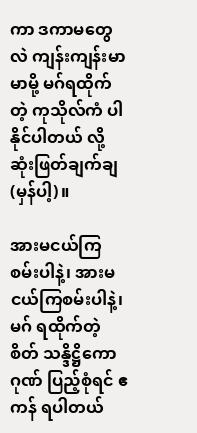ကာ ဒကာမတွေလဲ ကျန်းကျန်းမာမာမို့ မဂ်ရထိုက်တဲ့ ကုသိုလ်ကံ ပါနိုင်ပါတယ် လို့ ဆုံးဖြတ်ချက်ချ (မှန်ပါ့)။

အားမငယ်ကြစမ်းပါနဲ့၊ အားမငယ်ကြစမ်းပါနဲ့၊ မဂ် ရထိုက်တဲ့စိတ် သန္ဒိဋ္ဌိကောဂုဏ် ပြည့်စုံရင် ဧကန် ရပါတယ်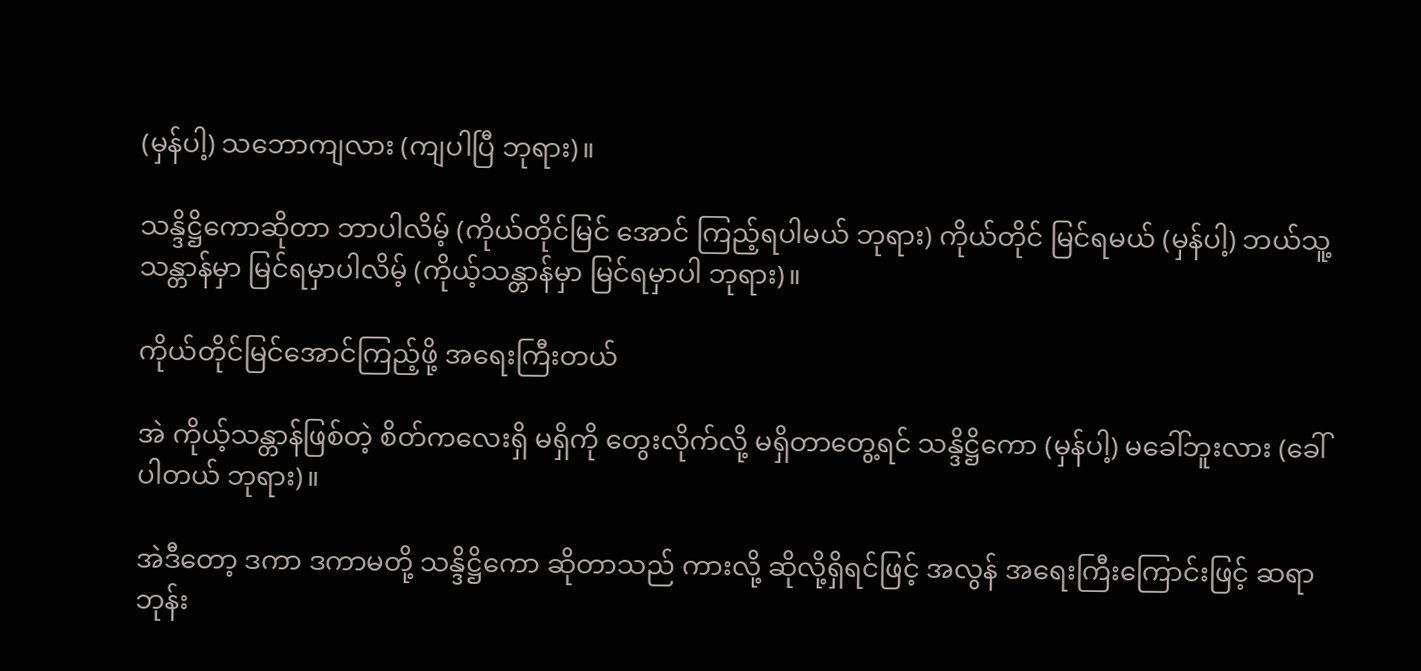(မှန်ပါ့) သဘောကျလား (ကျပါပြီ ဘုရား)။

သန္ဒိဋ္ဌိကောဆိုတာ ဘာပါလိမ့် (ကိုယ်တိုင်မြင် အောင် ကြည့်ရပါမယ် ဘုရား) ကိုယ်တိုင် မြင်ရမယ် (မှန်ပါ့) ဘယ်သူ့သန္တာန်မှာ မြင်ရမှာပါလိမ့် (ကိုယ့်သန္တာန်မှာ မြင်ရမှာပါ ဘုရား)။

ကိုယ်တိုင်မြင်အောင်ကြည့်ဖို့ အရေးကြီးတယ်

အဲ ကိုယ့်သန္တာန်ဖြစ်တဲ့ စိတ်ကလေးရှိ မရှိကို တွေးလိုက်လို့ မရှိတာတွေ့ရင် သန္ဒိဋ္ဌိကော (မှန်ပါ့) မခေါ်ဘူးလား (ခေါ်ပါတယ် ဘုရား)။

အဲဒီတော့ ဒကာ ဒကာမတို့ သန္ဒိဋ္ဌိကော ဆိုတာသည် ကားလို့ ဆိုလို့ရှိရင်ဖြင့် အလွန် အရေးကြီးကြောင်းဖြင့် ဆရာ ဘုန်း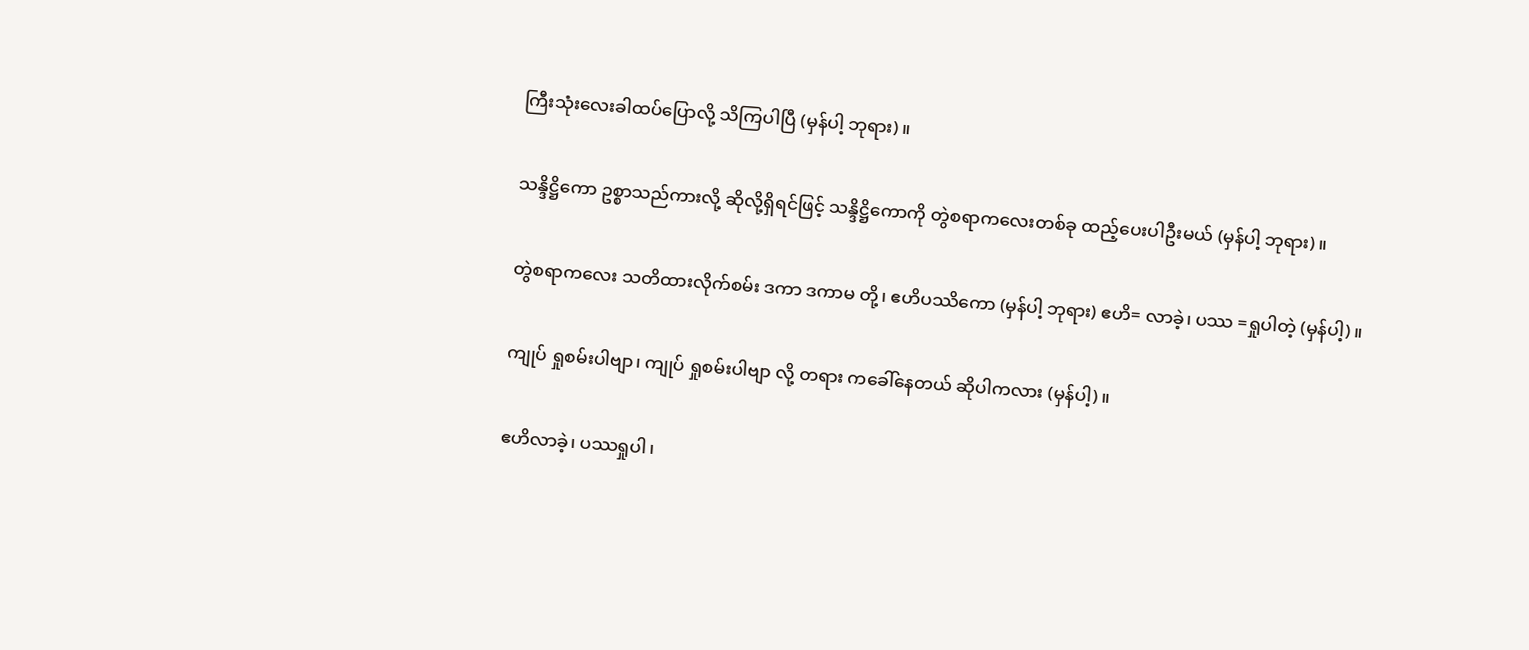ကြီးသုံးလေးခါထပ်ပြောလို့ သိကြပါပြီ (မှန်ပါ့ ဘုရား)။

သန္ဒိဋ္ဌိကော ဥစ္စာသည်ကားလို့ ဆိုလို့ရှိရင်ဖြင့် သန္ဒိဋ္ဌိကောကို တွဲစရာကလေးတစ်ခု ထည့်ပေးပါဦးမယ် (မှန်ပါ့ ဘုရား)။

တွဲစရာကလေး သတိထားလိုက်စမ်း ဒကာ ဒကာမ တို့၊ ဧဟိပဿိကော (မှန်ပါ့ ဘုရား) ဧဟိ= လာခဲ့၊ ပဿ =ရှုပါတဲ့ (မှန်ပါ့)။

ကျုပ် ရှုစမ်းပါဗျာ၊ ကျုပ် ရှုစမ်းပါဗျာ လို့ တရား ကခေါ်နေတယ် ဆိုပါကလား (မှန်ပါ့)။

ဧဟိလာခဲ့၊ ပဿရှုပါ၊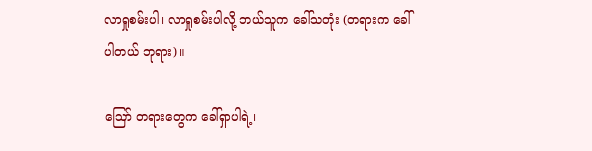လာရှုစမ်းပါ၊ လာရှုစမ်းပါလို့ ဘယ်သူက ခေါ်သတုံး (တရားက ခေါ်ပါတယ် ဘုရား)။

ဪ တရားတွေက ခေါ်ရှာပါရဲ့၊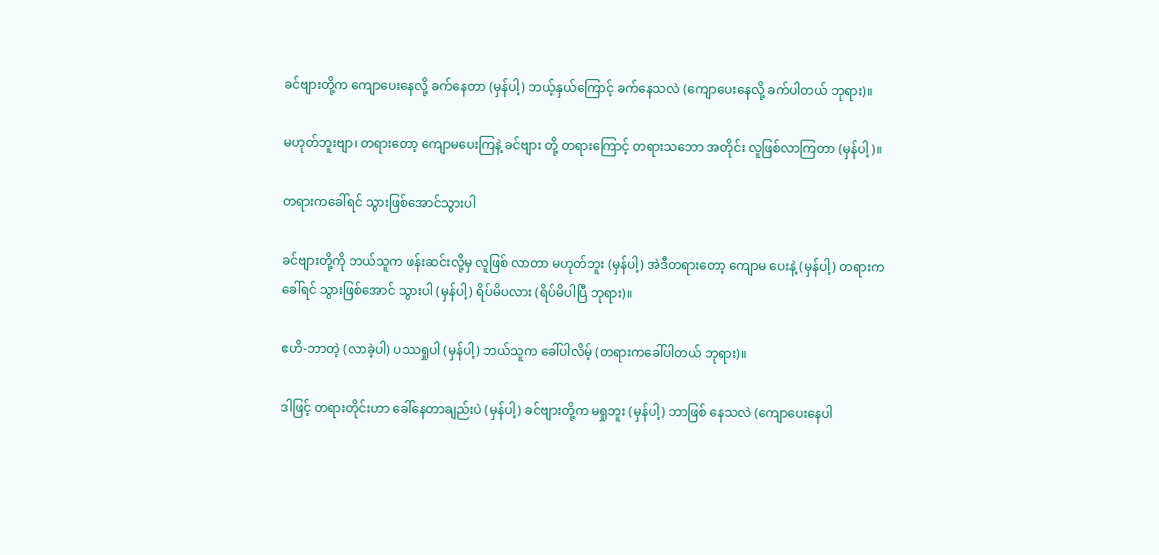ခင်ဗျားတို့က ကျောပေးနေလို့ ခက်နေတာ (မှန်ပါ့) ဘယ့်နှယ်ကြောင့် ခက်နေသလဲ (ကျောပေးနေလို့ ခက်ပါတယ် ဘုရား)။

မဟုတ်ဘူးဗျာ၊ တရားတော့ ကျောမပေးကြနဲ့ ခင်ဗျား တို့ တရားကြောင့် တရားသဘော အတိုင်း လူဖြစ်လာကြတာ (မှန်ပါ့)။

တရားကခေါ်ရင် သွားဖြစ်အောင်သွားပါ

ခင်ဗျားတို့ကို ဘယ်သူက ဖန်းဆင်းလို့မှ လူဖြစ် လာတာ မဟုတ်ဘူး (မှန်ပါ့) အဲဒီတရားတော့ ကျောမ ပေးနဲ့ (မှန်ပါ့) တရားကခေါ်ရင် သွားဖြစ်အောင် သွားပါ (မှန်ပါ့) ရိပ်မိပလား (ရိပ်မိပါပြီ ဘုရား)။

ဧဟိ-ဘာတဲ့ (လာခဲ့ပါ) ပဿရှုပါ (မှန်ပါ့) ဘယ်သူက ခေါ်ပါလိမ့် (တရားကခေါ်ပါတယ် ဘုရား)။

ဒါဖြင့် တရားတိုင်းဟာ ခေါ်နေတာချည်းပဲ (မှန်ပါ့) ခင်ဗျားတို့က မရှုဘူး (မှန်ပါ့) ဘာဖြစ် နေသလဲ (ကျောပေးနေပါ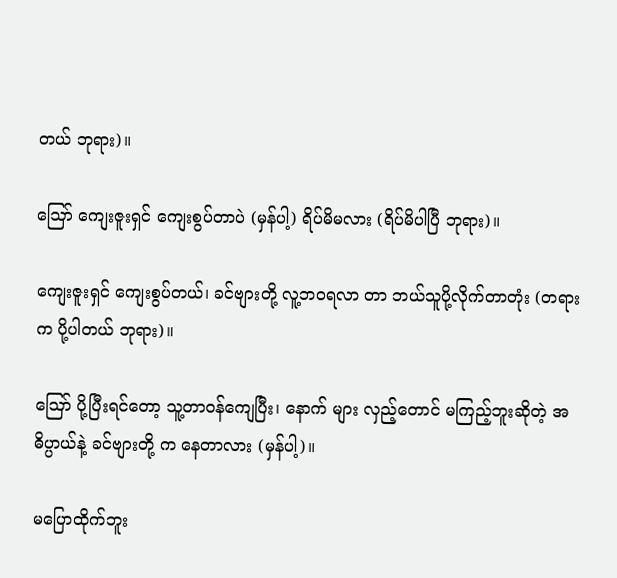တယ် ဘုရား)။

ဪ ကျေးဇူးရှင် ကျေးစွပ်တာပဲ (မှန်ပါ့) ရိပ်မိမလား (ရိပ်မိပါပြီ ဘုရား)။

ကျေးဇူးရှင် ကျေးစွပ်တယ်၊ ခင်ဗျားတို့ လူ့ဘဝရလာ တာ ဘယ်သူပို့လိုက်တာတုံး (တရားက ပို့ပါတယ် ဘုရား)။

ဪ ပို့ပြီးရင်တော့ သူ့တာဝန်ကျေပြီး၊ နောက် များ လှည့်တောင် မကြည့်ဘူးဆိုတဲ့ အဓိပ္ပာယ်နဲ့ ခင်ဗျားတို့ က နေတာလား (မှန်ပါ့)။

မပြောထိုက်ဘူး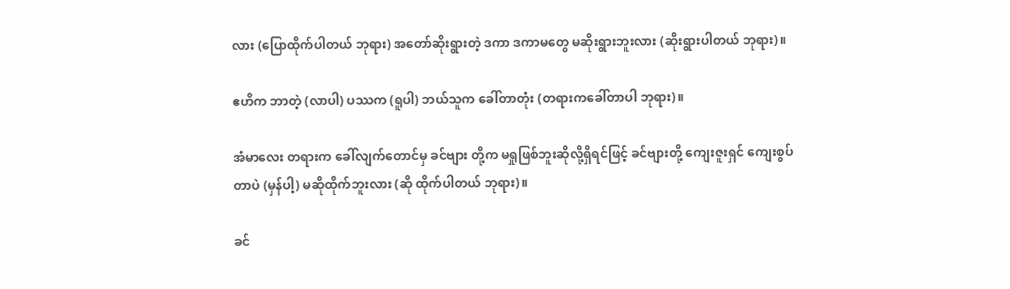လား (ပြောထိုက်ပါတယ် ဘုရား) အတော်ဆိုးရွားတဲ့ ဒကာ ဒကာမတွေ မဆိုးရွားဘူးလား (ဆိုးရွားပါတယ် ဘုရား)။

ဧဟိက ဘာတဲ့ (လာပါ) ပဿက (ရူပါ) ဘယ်သူက ခေါ်တာတုံး (တရားကခေါ်တာပါ ဘုရား)။

အံမာလေး တရားက ခေါ်လျက်တောင်မှ ခင်ဗျား တို့က မရှုဖြစ်ဘူးဆိုလို့ရှိရင်ဖြင့် ခင်ဗျားတို့ ကျေးဇူးရှင် ကျေးစွပ်တာပဲ (မှန်ပါ့) မဆိုထိုက်ဘူးလား (ဆို ထိုက်ပါတယ် ဘုရား)။

ခင်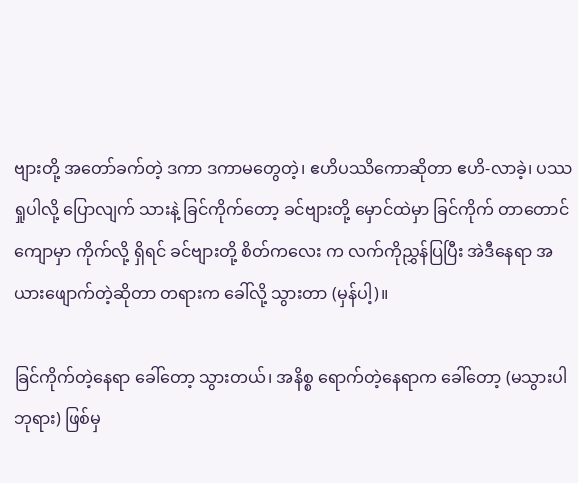ဗျားတို့ အတော်ခက်တဲ့ ဒကာ ဒကာမတွေတဲ့၊ ဧဟိပဿိကောဆိုတာ ဧဟိ-လာခဲ့၊ ပဿရှုပါလို့ ပြောလျက် သားနဲ့ ခြင်ကိုက်တော့ ခင်ဗျားတို့ မှောင်ထဲမှာ ခြင်ကိုက် တာတောင် ကျောမှာ ကိုက်လို့ ရှိရင် ခင်ဗျားတို့ စိတ်ကလေး က လက်ကိုညွှန်ပြပြီး အဲဒီနေရာ အယားဖျောက်တဲ့ဆိုတာ တရားက ခေါ်လို့ သွားတာ (မှန်ပါ့)။

ခြင်ကိုက်တဲ့နေရာ ခေါ်တော့ သွားတယ်၊ အနိစ္စ ရောက်တဲ့နေရာက ခေါ်တော့ (မသွားပါ ဘုရား) ဖြစ်မှ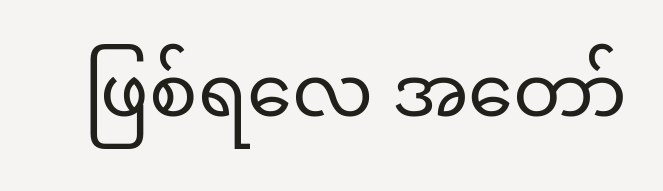ဖြစ်ရလေ အတော်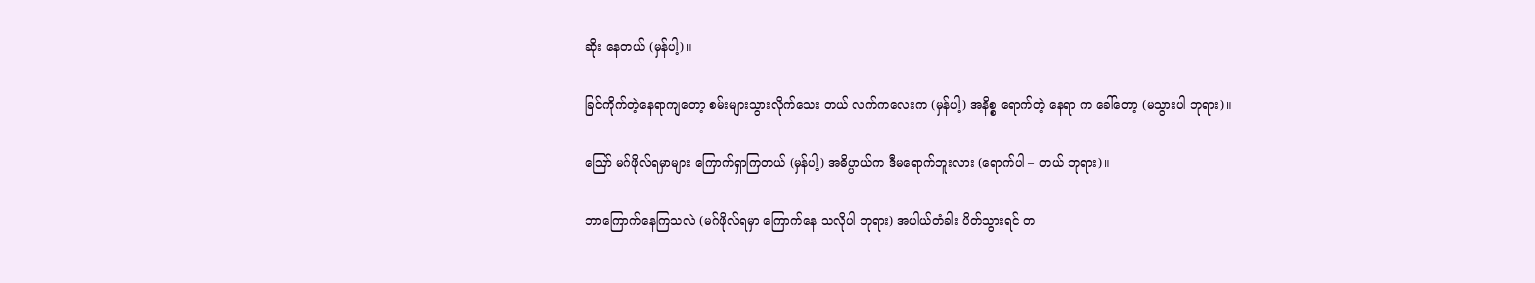ဆိုး နေတယ် (မှန်ပါ့)။

ခြင်ကိုက်တဲ့နေရာကျတော့ စမ်းများသွားလိုက်သေး တယ် လက်ကလေးက (မှန်ပါ့) အနိစ္စ ရောက်တဲ့ နေရာ က ခေါ်တော့ (မသွားပါ ဘုရား)။

ဪ မဂ်ဖိုလ်ရမှာများ ကြောက်ရှာကြတယ် (မှန်ပါ့) အဓိပ္ပာယ်က ဒီမရောက်ဘူးလား (ရောက်ပါ – တယ် ဘုရား)။

ဘာကြောက်နေကြသလဲ (မဂ်ဖိုလ်ရမှာ ကြောက်နေ သလိုပါ ဘုရား) အပါယ်တံခါး ပိတ်သွားရင် တ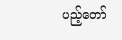ပည့်တော်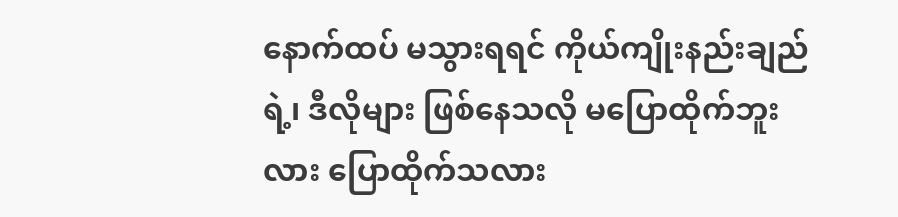နောက်ထပ် မသွားရရင် ကိုယ်ကျိုးနည်းချည်ရဲ့၊ ဒီလိုများ ဖြစ်နေသလို မပြောထိုက်ဘူးလား ပြောထိုက်သလား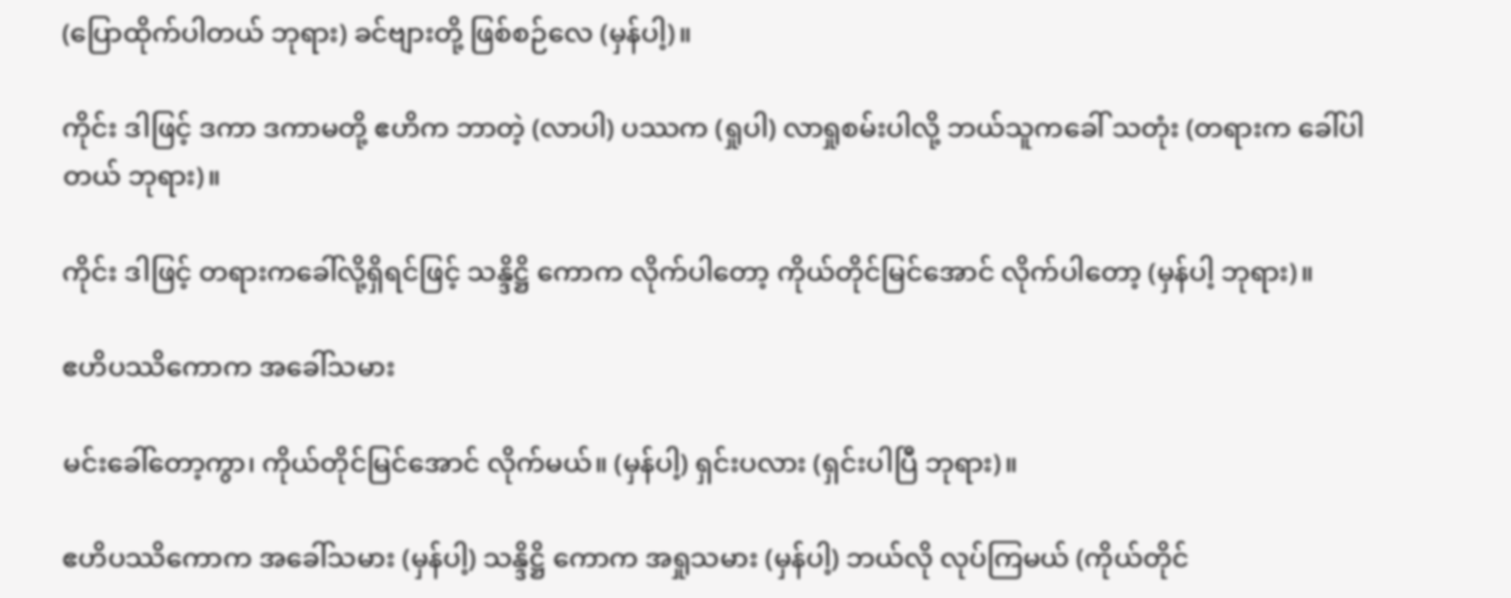(ပြောထိုက်ပါတယ် ဘုရား) ခင်ဗျားတို့ ဖြစ်စဉ်လေ (မှန်ပါ့)။

ကိုင်း ဒါဖြင့် ဒကာ ဒကာမတို့ ဧဟိက ဘာတဲ့ (လာပါ) ပဿက (ရှုပါ) လာရှုစမ်းပါလို့ ဘယ်သူကခေါ် သတုံး (တရားက ခေါ်ပါတယ် ဘုရား)။

ကိုင်း ဒါဖြင့် တရားကခေါ်လို့ရှိရင်ဖြင့် သန္ဒိဋ္ဌိ ကောက လိုက်ပါတော့ ကိုယ်တိုင်မြင်အောင် လိုက်ပါတော့ (မှန်ပါ့ ဘုရား)။

ဧဟိပဿိကောက အခေါ်သမား

မင်းခေါ်တော့ကွာ၊ ကိုယ်တိုင်မြင်အောင် လိုက်မယ်။ (မှန်ပါ့) ရှင်းပလား (ရှင်းပါပြီ ဘုရား)။

ဧဟိပဿိကောက အခေါ်သမား (မှန်ပါ့) သန္ဒိဋ္ဌိ ကောက အရှုသမား (မှန်ပါ့) ဘယ်လို လုပ်ကြမယ် (ကိုယ်တိုင်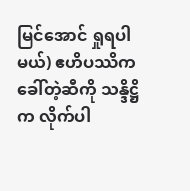မြင်အောင် ရှုရပါမယ်) ဧဟိပဿိက ခေါ်တဲ့ဆီကို သန္ဒိဋ္ဌိက လိုက်ပါ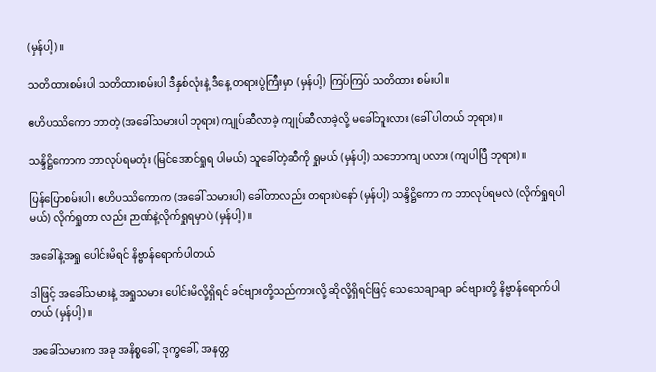(မှန်ပါ့)။

သတိထားစမ်းပါ သတိထားစမ်းပါ ဒီနှစ်လုံးနဲ့ ဒီနေ့ တရားပွဲကြီးမှာ (မှန်ပါ့) ကြပ်ကြပ် သတိထား စမ်းပါ။

ဧဟိပဿိကော ဘာတဲ့ (အခေါ်သမားပါ ဘုရား) ကျုပ်ဆီလာခဲ့ ကျုပ်ဆီလာခဲ့လို့ မခေါ်ဘူးလား (ခေါ် ပါတယ် ဘုရား)။

သန္ဒိဋ္ဌိကောက ဘာလုပ်ရမတုံး (မြင်အောင်ရှုရ ပါမယ်) သူခေါ်တဲ့ဆီကို ရှုမယ် (မှန်ပါ့) သဘောကျ ပလား (ကျပါပြီ ဘုရား)။

ပြန်ပြောစမ်းပါ၊ ဧဟိပဿိကောက (အခေါ် သမားပါ) ခေါ်တာလည်း တရားပဲနော် (မှန်ပါ့) သန္ဒိဋ္ဌိကော က ဘာလုပ်ရမလဲ (လိုက်ရှုရပါမယ်) လိုက်ရှုတာ လည်း ဉာဏ်နဲ့လိုက်ရှုရမှာပဲ (မှန်ပါ့)။

အခေါ်နဲ့အရှု ပေါင်းမိရင် နိဗ္ဗာန်ရောက်ပါတယ်

ဒါဖြင့် အခေါ်သမားနဲ့ အရှုသမား ပေါင်းမိလို့ရှိရင် ခင်ဗျားတို့သည်ကားလို့ ဆိုလို့ရှိရင်ဖြင့် သေသေချာချာ ခင်ဗျားတို့ နိဗ္ဗာန်ရောက်ပါတယ် (မှန်ပါ့)။

အခေါ်သမားက အခု အနိစ္စခေါ်, ဒုက္ခခေါ်, အနတ္တ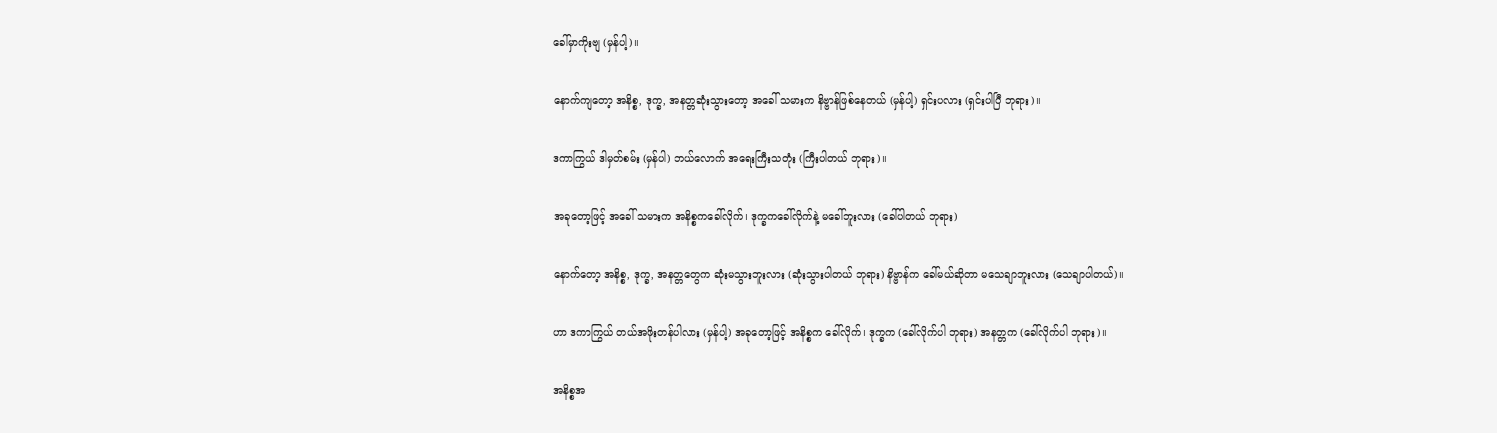ခေါ်မှာကိုးဗျ (မှန်ပါ့)။

နောက်ကျတော့ အနိစ္စ, ဒုက္ခ, အနတ္တဆုံးသွားတော့ အခေါ် သမားက နိဗ္ဗာန်ဖြစ်နေတယ် (မှန်ပါ့) ရှင်းပလား (ရှင်းပါပြီ ဘုရား)။

ဒကာကြွယ် ဒါမှတ်စမ်း (မှန်ပါ) ဘယ်လောက် အရေးကြီးသတုံး (ကြီးပါတယ် ဘုရား)။

အခုတော့ဖြင့် အခေါ် သမားက အနိစ္စကခေါ်လိုက်၊ ဒုက္ခကခေါ်လိုက်နဲ့ မခေါ်ဘူးလား (ခေါ်ပါတယ် ဘုရား)

နောက်တော့ အနိစ္စ, ဒုက္ခ, အနတ္တတွေက ဆုံးမသွားဘူးလား (ဆုံးသွားပါတယ် ဘုရား) နိဗ္ဗာန်က ခေါ်မယ်ဆိုတာ မသေချာဘူးလား (သေချာပါတယ်)။

ဟာ ဒကာကြွယ် တယ်အဖိုးတန်ပါလား (မှန်ပါ့) အခုတော့ဖြင့် အနိစ္စက ခေါ်လိုက်၊ ဒုက္ခက (ခေါ်လိုက်ပါ ဘုရား) အနတ္တက (ခေါ်လိုက်ပါ ဘုရား)။

အနိစ္စအ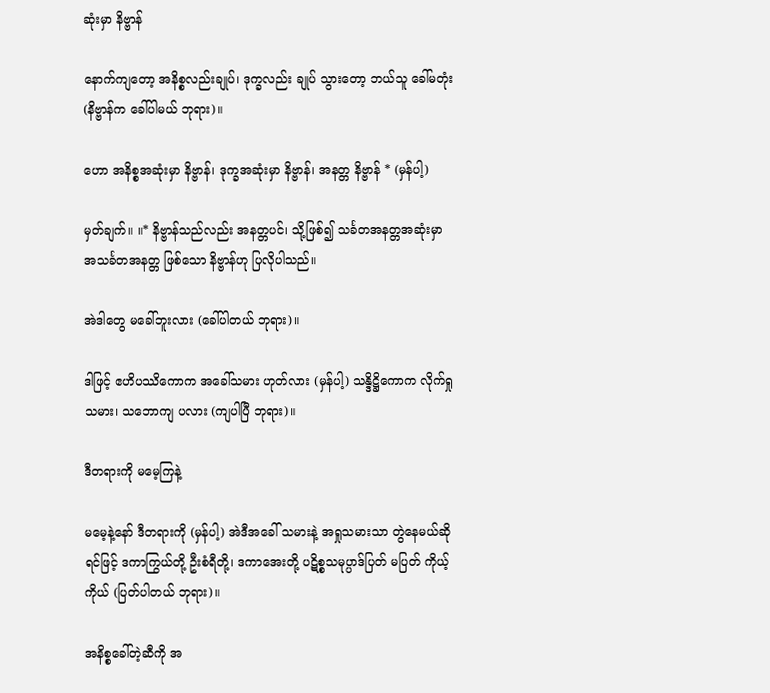ဆုံးမှာ နိဗ္ဗာန်

နောက်ကျတော့ အနိစ္စလည်းချုပ်၊ ဒုက္ခလည်း ချုပ် သွားတော့ ဘယ်သူ ခေါ်မတုံး (နိဗ္ဗာန်က ခေါ်ပါမယ် ဘုရား)။

ဟော အနိစ္စအဆုံးမှာ နိဗ္ဗာန်၊ ဒုက္ခအဆုံးမှာ နိဗ္ဗာန်၊ အနတ္တ နိဗ္ဗာန် * (မှန်ပါ့)

မှတ်ချက်။ ။* နိဗ္ဗာန်သည်လည်း အနတ္တပင်၊ သို့ဖြစ်၍ သင်္ခတအနတ္တအဆုံးမှာ အသင်္ခတအနတ္တ ဖြစ်သော နိဗ္ဗာန်ဟု ပြလိုပါသည်။

အဲဒါတွေ မခေါ်ဘူးလား (ခေါ်ပါတယ် ဘုရား)။

ဒါဖြင့် ဧဟိပဿိကောက အခေါ်သမား ဟုတ်လား (မှန်ပါ့) သန္ဒိဋ္ဌိကောက လိုက်ရှုသမား၊ သဘောကျ ပလား (ကျပါပြီ ဘုရား)။

ဒီတရားကို မမေ့ကြနဲ့

မမေ့နဲ့နော် ဒီတရားကို (မှန်ပါ့) အဲဒီအခေါ် သမားနဲ့ အရှုသမားသာ တွဲနေမယ်ဆိုရင်ဖြင့် ဒကာကြွယ်တို့ ဦးစံရီတို့၊ ဒကာအေးတို့ ပဋိစ္စသမုပ္ပာဒ်ပြတ် မပြတ် ကိုယ့် ကိုယ် (ပြတ်ပါတယ် ဘုရား)။

အနိစ္စခေါ်တဲ့ဆီကို အ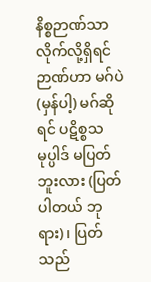နိစ္စဉာဏ်သာလိုက်လို့ရှိရင် ဉာဏ်ဟာ မဂ်ပဲ (မှန်ပါ့) မဂ်ဆိုရင် ပဋိစ္စသမုပ္ပါဒ် မပြတ် ဘူးလား (ပြတ်ပါတယ် ဘုရား)၊ ပြတ်သည်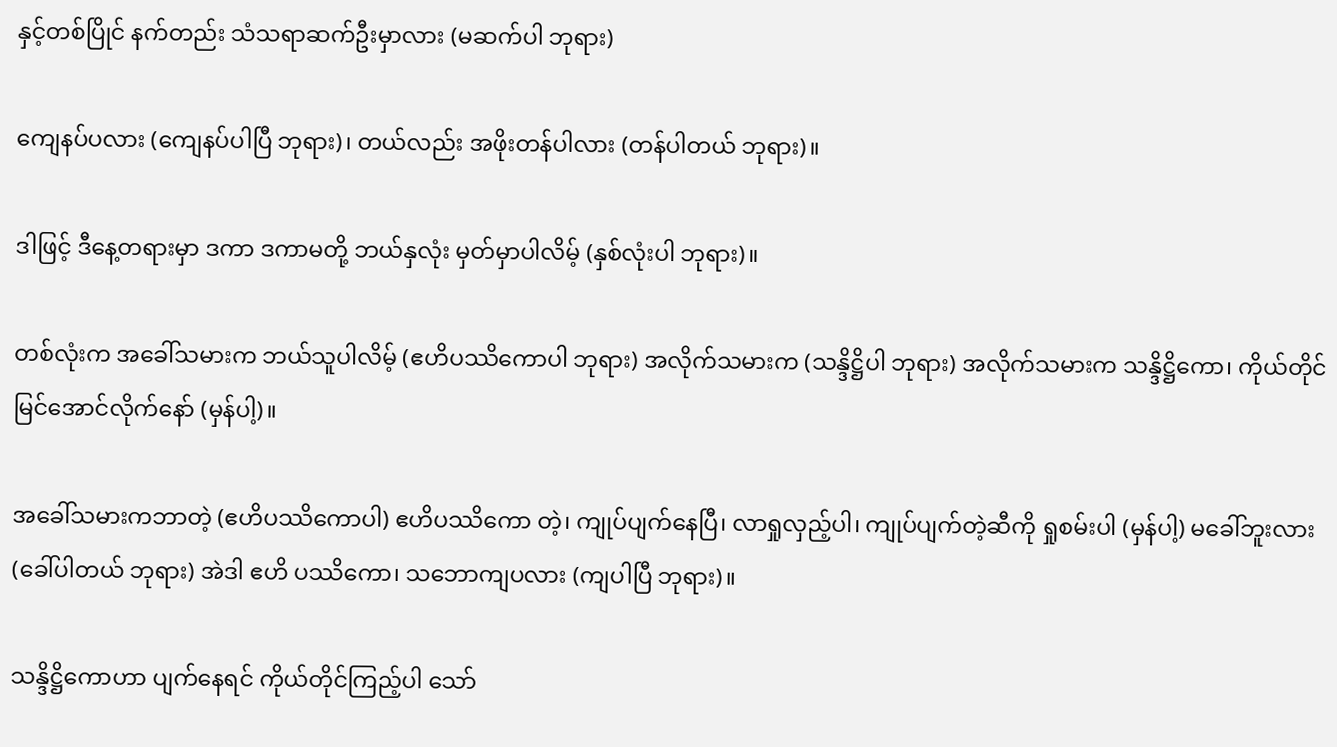နှင့်တစ်ပြိုင် နက်တည်း သံသရာဆက်ဦးမှာလား (မဆက်ပါ ဘုရား)

ကျေနပ်ပလား (ကျေနပ်ပါပြီ ဘုရား)၊ တယ်လည်း အဖိုးတန်ပါလား (တန်ပါတယ် ဘုရား)။

ဒါဖြင့် ဒီနေ့တရားမှာ ဒကာ ဒကာမတို့ ဘယ်နှလုံး မှတ်မှာပါလိမ့် (နှစ်လုံးပါ ဘုရား)။

တစ်လုံးက အခေါ်သမားက ဘယ်သူပါလိမ့် (ဧဟိပဿိကောပါ ဘုရား) အလိုက်သမားက (သန္ဒိဋ္ဌိပါ ဘုရား) အလိုက်သမားက သန္ဒိဋ္ဌိကော၊ ကိုယ်တိုင် မြင်အောင်လိုက်နော် (မှန်ပါ့)။

အခေါ်သမားကဘာတဲ့ (ဧဟိပဿိကောပါ) ဧဟိပဿိကော တဲ့၊ ကျုပ်ပျက်နေပြီ၊ လာရှုလှည့်ပါ၊ ကျုပ်ပျက်တဲ့ဆီကို ရှုစမ်းပါ (မှန်ပါ့) မခေါ်ဘူးလား (ခေါ်ပါတယ် ဘုရား) အဲဒါ ဧဟိ ပဿိကော၊ သဘောကျပလား (ကျပါပြီ ဘုရား)။

သန္ဒိဋ္ဌိကောဟာ ပျက်နေရင် ကိုယ်တိုင်ကြည့်ပါ သော်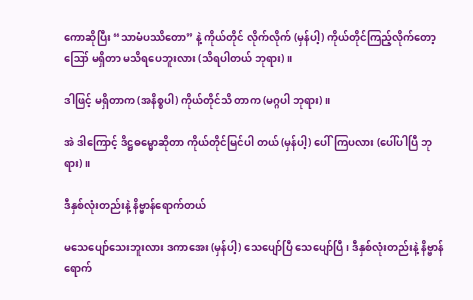ကောဆိုပြီး “သာမံပဿိတော” နဲ့ ကိုယ်တိုင် လိုက်လိုက် (မှန်ပါ့) ကိုယ်တိုင်ကြည့်လိုက်တော့ ဪ မရှိတာ မသိရပေဘူးလား (သိရပါတယ် ဘုရား)။

ဒါဖြင့် မရှိတာက (အနိစ္စပါ) ကိုယ်တိုင်သိ တာက (မဂ္ဂပါ ဘုရား)။

အဲ ဒါကြောင့် ဒိဋ္ဌဓမ္မောဆိုတာ ကိုယ်တိုင်မြင်ပါ တယ် (မှန်ပါ့) ပေါ်ကြပလား (ပေါ်ပါပြီ ဘုရား)။

ဒီနှစ်လုံးတည်းနဲ့ နိဗ္ဗာန်ရောက်တယ်

မသေပျော်သေးဘူးလား ဒကာအေး (မှန်ပါ့) သေပျော်ပြီ သေပျော်ပြီ၊ ဒီနှစ်လုံးတည်းနဲ့ နိဗ္ဗာန် ရောက်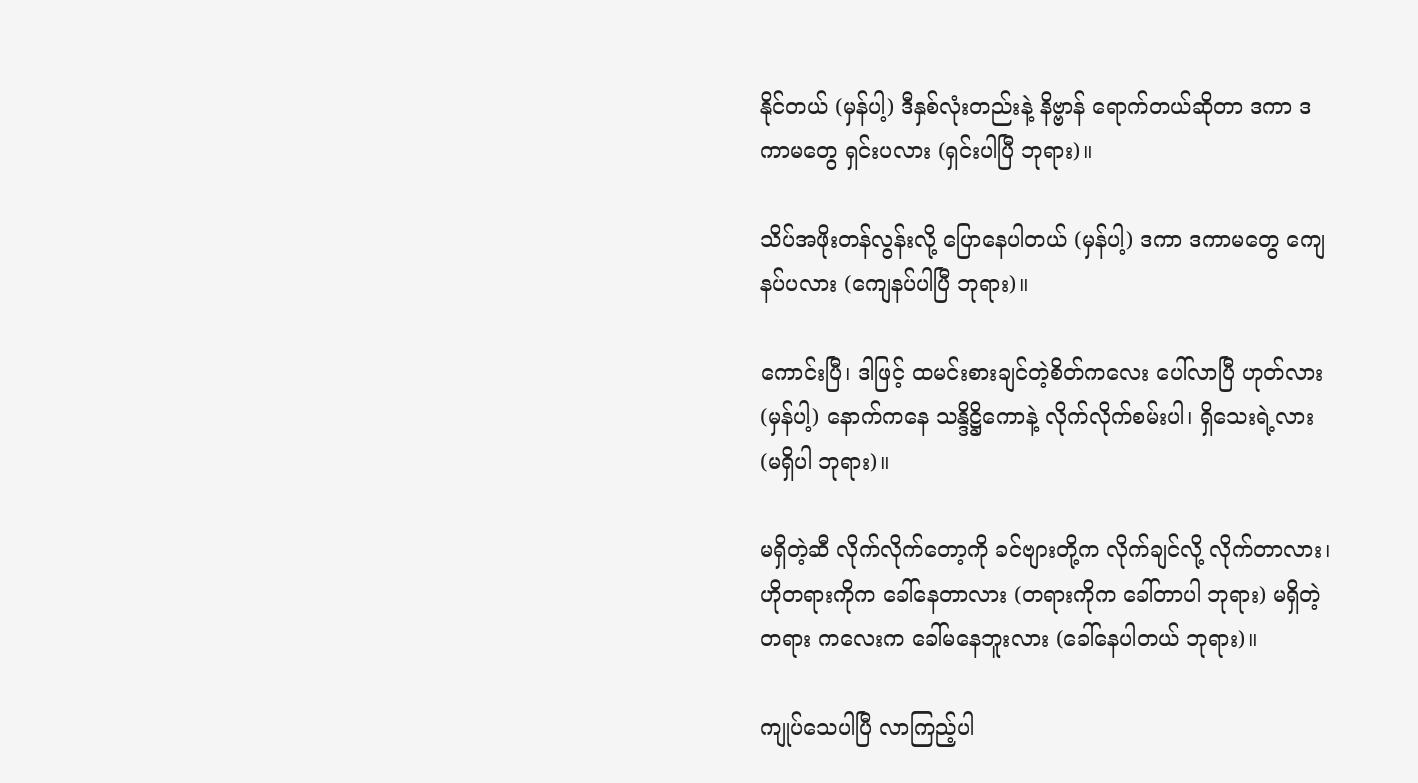နိုင်တယ် (မှန်ပါ့) ဒီနှစ်လုံးတည်းနဲ့ နိဗ္ဗာန် ရောက်တယ်ဆိုတာ ဒကာ ဒကာမတွေ ရှင်းပလား (ရှင်းပါပြီ ဘုရား)။

သိပ်အဖိုးတန်လွန်းလို့ ပြောနေပါတယ် (မှန်ပါ့) ဒကာ ဒကာမတွေ ကျေနပ်ပလား (ကျေနပ်ပါပြီ ဘုရား)။

ကောင်းပြီ၊ ဒါဖြင့် ထမင်းစားချင်တဲ့စိတ်ကလေး ပေါ်လာပြီ ဟုတ်လား (မှန်ပါ့) နောက်ကနေ သန္ဒိဋ္ဌိကောနဲ့ လိုက်လိုက်စမ်းပါ၊ ရှိသေးရဲ့လား (မရှိပါ ဘုရား)။

မရှိတဲ့ဆီ လိုက်လိုက်တော့ကို ခင်ဗျားတို့က လိုက်ချင်လို့ လိုက်တာလား၊ ဟိုတရားကိုက ခေါ်နေတာလား (တရားကိုက ခေါ်တာပါ ဘုရား) မရှိတဲ့တရား ကလေးက ခေါ်မနေဘူးလား (ခေါ်နေပါတယ် ဘုရား)။

ကျုပ်သေပါပြီ လာကြည့်ပါ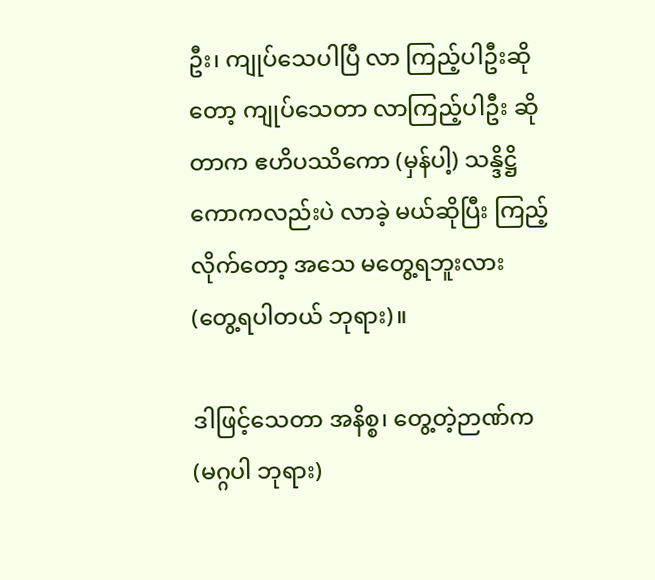ဦး၊ ကျုပ်သေပါပြီ လာ ကြည့်ပါဦးဆိုတော့ ကျုပ်သေတာ လာကြည့်ပါဦး ဆိုတာက ဧဟိပဿိကော (မှန်ပါ့) သန္ဒိဋ္ဌိကောကလည်းပဲ လာခဲ့ မယ်ဆိုပြီး ကြည့်လိုက်တော့ အသေ မတွေ့ရဘူးလား (တွေ့ရပါတယ် ဘုရား)။

ဒါဖြင့်သေတာ အနိစ္စ၊ တွေ့တဲ့ဉာဏ်က (မဂ္ဂပါ ဘုရား)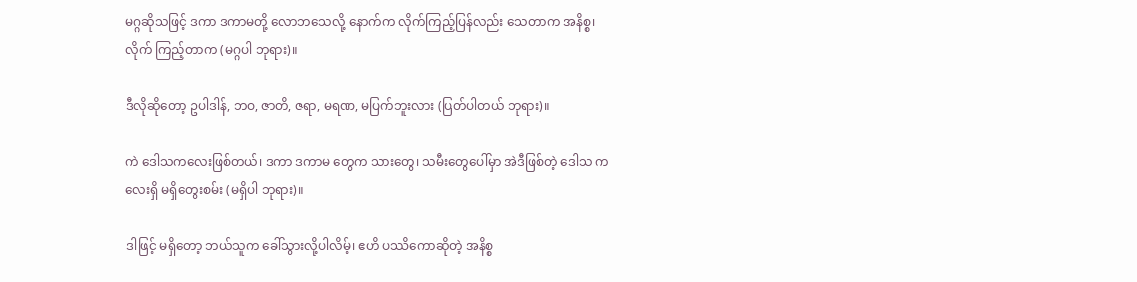မဂ္ဂဆိုသဖြင့် ဒကာ ဒကာမတို့ လောဘသေလို့ နောက်က လိုက်ကြည့်ပြန်လည်း သေတာက အနိစ္စ၊ လိုက် ကြည့်တာက (မဂ္ဂပါ ဘုရား)။

ဒီလိုဆိုတော့ ဥပါဒါန်, ဘဝ, ဇာတိ, ဇရာ, မရဏ, မပြက်ဘူးလား (ပြတ်ပါတယ် ဘုရား)။

ကဲ ဒေါသကလေးဖြစ်တယ်၊ ဒကာ ဒကာမ တွေက သားတွေ၊ သမီးတွေပေါ်မှာ အဲဒီဖြစ်တဲ့ ဒေါသ ကလေးရှိ မရှိတွေးစမ်း (မရှိပါ ဘုရား)။

ဒါဖြင့် မရှိတော့ ဘယ်သူက ခေါ်သွားလို့ပါလိမ့်၊ ဧဟိ ပဿိကောဆိုတဲ့ အနိစ္စ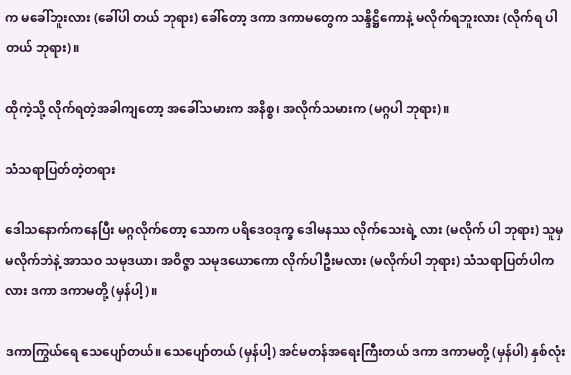က မခေါ်ဘူးလား (ခေါ်ပါ တယ် ဘုရား) ခေါ်တော့ ဒကာ ဒကာမတွေက သန္ဒိဋ္ဌိကောနဲ့ မလိုက်ရဘူးလား (လိုက်ရ ပါတယ် ဘုရား)။

ထိုကဲ့သို့ လိုက်ရတဲ့အခါကျတော့ အခေါ်သမားက အနိစ္စ၊ အလိုက်သမားက (မဂ္ဂပါ ဘုရား)။

သံသရာပြတ်တဲ့တရား

ဒေါသနောက်ကနေပြီး မဂ္ဂလိုက်တော့ သောက ပရိဒေဝဒုက္ခ ဒေါမနဿ လိုက်သေးရဲ့ လား (မလိုက် ပါ ဘုရား) သူမှ မလိုက်ဘဲနဲ့ အာသဝ သမုဒယာ၊ အဝိဇ္ဇာ သမုဒယောကော လိုက်ပါဦးမလား (မလိုက်ပါ ဘုရား) သံသရာပြတ်ပါကလား ဒကာ ဒကာမတို့ (မှန်ပါ့)။

ဒကာကြွယ်ရေ သေပျော်တယ်။ သေပျော်တယ် (မှန်ပါ့) အင်မတန်အရေးကြီးတယ် ဒကာ ဒကာမတို့ (မှန်ပါ) နှစ်လုံး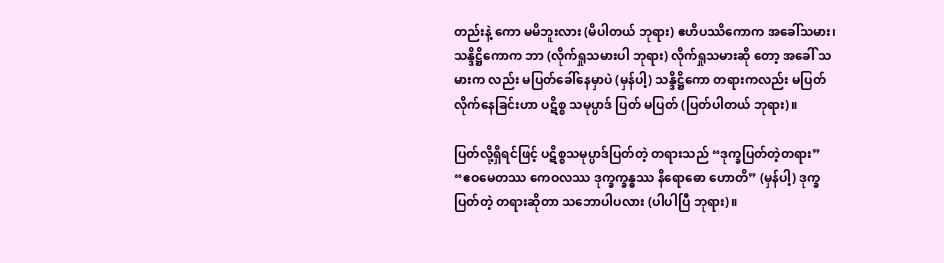တည်းနဲ့ ကော မမိဘူးလား (မိပါတယ် ဘုရား) ဧဟိပဿိကောက အခေါ်သမား၊ သန္ဒိဋ္ဌိကောက ဘာ (လိုက်ရှုသမားပါ ဘုရား) လိုက်ရှုသမားဆို တော့ အခေါ် သမားက လည်း မပြတ်ခေါ်နေမှာပဲ (မှန်ပါ့) သန္ဒိဋ္ဌိကော တရားကလည်း မပြတ်လိုက်နေခြင်းဟာ ပဋိစ္စ သမုပ္ပာဒ် ပြတ် မပြတ် (ပြတ်ပါတယ် ဘုရား)။

ပြတ်လို့ရှိရင်ဖြင့် ပဋိစ္စသမုပ္ပာဒ်ပြတ်တဲ့ တရားသည် “ဒုက္ခပြတ်တဲ့တရား” “ဧဝမေတဿ ကေဝလဿ ဒုက္ခက္ခန္ဓဿ နိရောဓော ဟောတိ” (မှန်ပါ့) ဒုက္ခပြတ်တဲ့ တရားဆိုတာ သဘောပါပလား (ပါပါပြီ ဘုရား)။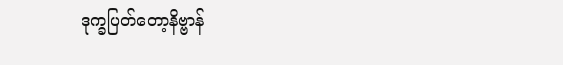ဒုက္ခပြတ်တော့နိဗ္ဗာန်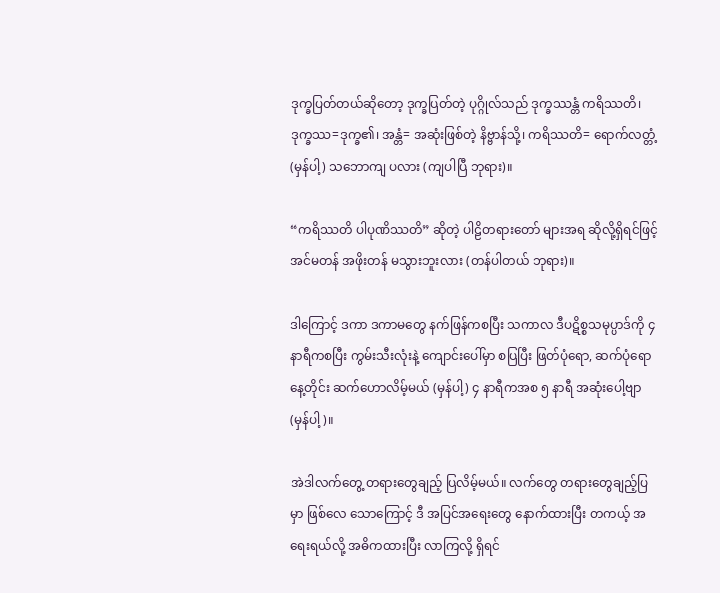ဒုက္ခပြတ်တယ်ဆိုတော့ ဒုက္ခပြတ်တဲ့ ပုဂ္ဂိုလ်သည် ဒုက္ခဿန္တံ ကရိဿတိ၊ ဒုက္ခဿ=ဒုက္ခ၏၊ အန္တံ= အဆုံးဖြစ်တဲ့ နိဗ္ဗာန်သို့၊ ကရိဿတိ= ရောက်လတ္တံ့ (မှန်ပါ့) သဘောကျ ပလား (ကျပါပြီ ဘုရား)။

“ကရိဿတိ ပါပုဏိဿတိ” ဆိုတဲ့ ပါဠိတရားတော် များအရ ဆိုလို့ရှိရင်ဖြင့် အင်မတန် အဖိုးတန် မသွားဘူးလား (တန်ပါတယ် ဘုရား)။

ဒါကြောင့် ဒကာ ဒကာမတွေ နက်ဖြန်ကစပြီး သကာလ ဒီပဋိစ္စသမုပ္ပာဒ်ကို ၄ နာရီကစပြီး ကွမ်းသီးလုံးနဲ့ ကျောင်းပေါ်မှာ စပြပြီး ဖြတ်ပုံရော, ဆက်ပုံရော နေ့တိုင်း ဆက်ဟောလိမ့်မယ် (မှန်ပါ့) ၄ နာရီကအစ ၅ နာရီ အဆုံးပေါ့ဗျာ (မှန်ပါ့)။

အဲဒါလက်တွေ့ တရားတွေချည့် ပြလိမ့်မယ်။ လက်တွေ တရားတွေချည့်ပြမှာ ဖြစ်လေ သောကြောင့် ဒီ အပြင်အရေးတွေ နောက်ထားပြီး တကယ့် အရေးရယ်လို့ အဓိကထားပြီး လာကြလို့ ရှိရင်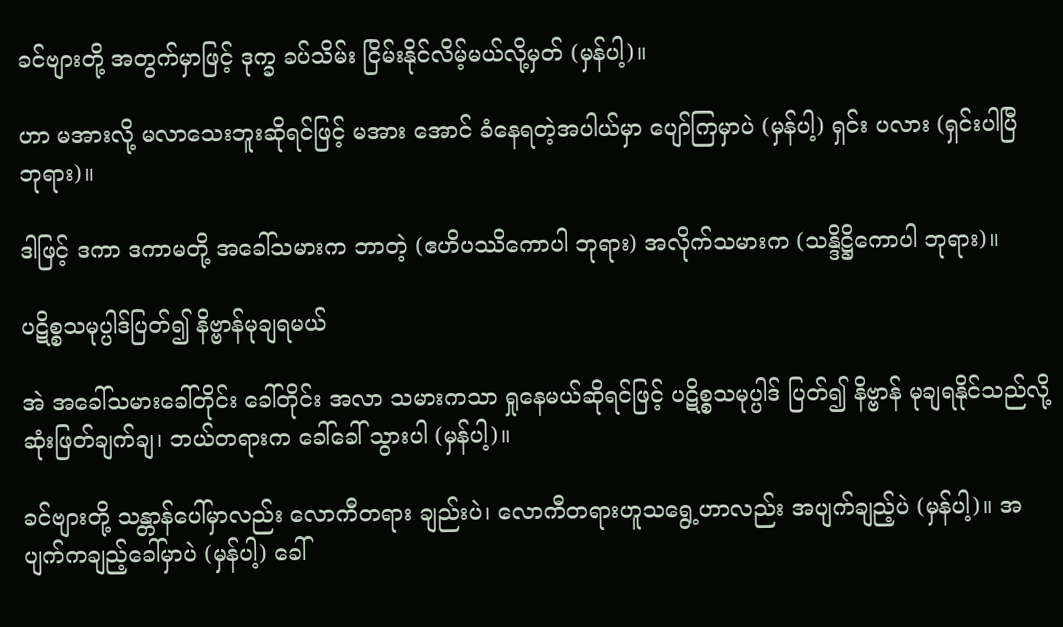ခင်ဗျားတို့ အတွက်မှာဖြင့် ဒုက္ခ ခပ်သိမ်း ငြိမ်းနိုင်လိမ့်မယ်လို့မှတ် (မှန်ပါ့)။

ဟာ မအားလို့ မလာသေးဘူးဆိုရင်ဖြင့် မအား အောင် ခံနေရတဲ့အပါယ်မှာ ပျော်ကြမှာပဲ (မှန်ပါ့) ရှင်း ပလား (ရှင်းပါပြီ ဘုရား)။

ဒါဖြင့် ဒကာ ဒကာမတို့ အခေါ်သမားက ဘာတဲ့ (ဧဟိပဿိကောပါ ဘုရား) အလိုက်သမားက (သန္ဒိဋ္ဌိကောပါ ဘုရား)။

ပဋိစ္စသမုပ္ပါဒ်ပြတ်၍ နိဗ္ဗာန်မုချရမယ်

အဲ အခေါ်သမားခေါ်တိုင်း ခေါ်တိုင်း အလာ သမားကသာ ရှုနေမယ်ဆိုရင်ဖြင့် ပဋိစ္စသမုပ္ပါဒ် ပြတ်၍ နိဗ္ဗာန် မုချရနိုင်သည်လို့ ဆုံးဖြတ်ချက်ချ၊ ဘယ်တရားက ခေါ်ခေါ် သွားပါ (မှန်ပါ့)။

ခင်ဗျားတို့ သန္တာန်ပေါ်မှာလည်း လောကီတရား ချည်းပဲ၊ လောကီတရားဟူသရွေ့ဟာလည်း အပျက်ချည့်ပဲ (မှန်ပါ့)။ အပျက်ကချည့်ခေါ်မှာပဲ (မှန်ပါ့) ခေါ်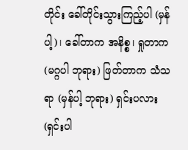တိုင်း ခေါ်တိုင်းသွားကြည့်ပါ (မှန်ပါ့)၊ ခေါ်တာက အနိစ္စ၊ ရှုတာက (မဂ္ဂပါ ဘုရား) ဖြတ်တာက သံသရာ (မှန်ပါ့ ဘုရား) ရှင်းပလား (ရှင်းပါ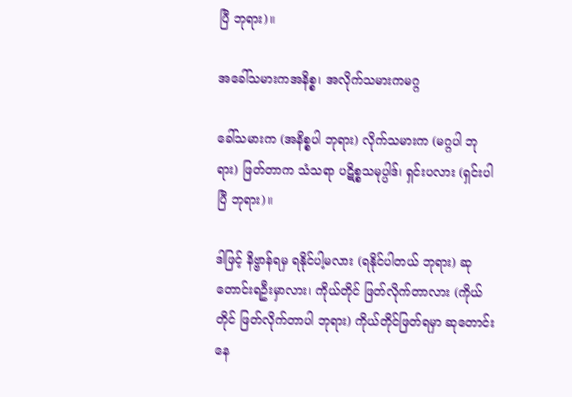ပြီ ဘုရား)။

အခေါ်သမားကအနိစ္စ၊ အလိုက်သမားကမဂ္ဂ

ခေါ်သမားက (အနိစ္စပါ ဘုရား) လိုက်သမားက (မဂ္ဂပါ ဘုရား) ဖြတ်တာက သံသရာ ပဋိစ္စသမုပ္ပါဒ်၊ ရှင်းပလား (ရှင်းပါပြီ ဘုရား)။

ဒါဖြင့် နိဗ္ဗာန်ရမှ ရနိုင်ပါ့မလား (ရနိုင်ပါတယ် ဘုရား) ဆုတောင်းရဦးမှာလား၊ ကိုယ်တိုင် ဖြတ်လိုက်တာလား (ကိုယ်တိုင် ဖြတ်လိုက်တာပါ ဘုရား) ကိုယ်တိုင်ဖြတ်ရမှာ ဆုတောင်း နေ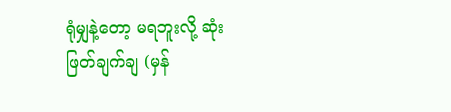ရုံမျှနဲ့တော့ မရဘူးလို့ ဆုံးဖြတ်ချက်ချ (မှန်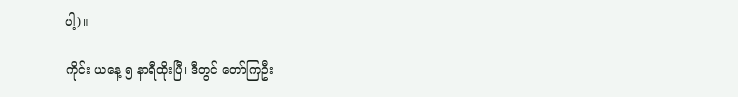ပါ့)။

ကိုင်း ယနေ့ ၅ နာရီထိုးပြီ၊ ဒီတွင် တော်ကြဦး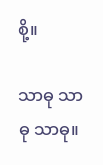စို့။

သာဓု သာဓု သာဓု။